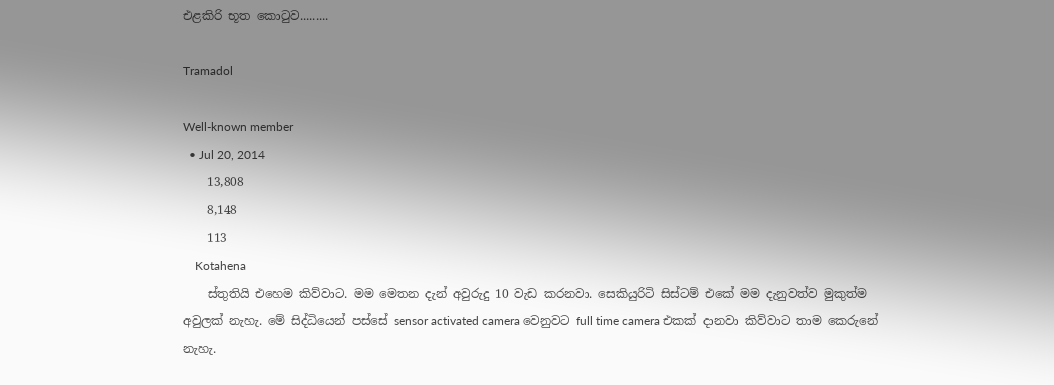එළකිරි භූත කොටුව.........

Tramadol

Well-known member
  • Jul 20, 2014
    13,808
    8,148
    113
    Kotahena
    ස්තුතියි එහෙම කිව්වාට. මම මෙතන දැන් අවුරුදු 10 වැඩ කරනවා. සෙකියුරිටි සිස්ටම් එකේ මම දැනුවත්ව මුකුත්ම අවුලක් නැහැ. මේ සිද්ධියෙන් පස්සේ sensor activated camera වෙනුවට full time camera එකක් දානවා කිව්වාට තාම කෙරුනේ නැහැ.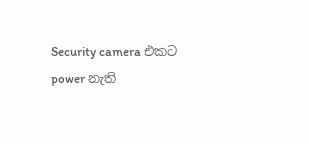Security camera එකට power නැති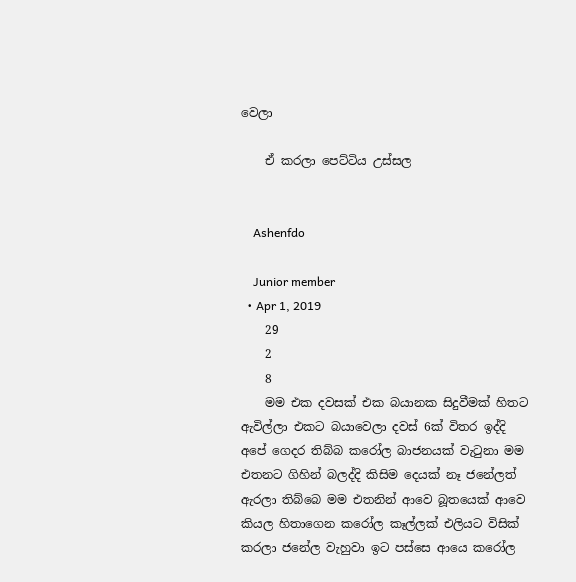වෙලා

    ඒ කරලා පෙට්ටිය උස්සල


    Ashenfdo

    Junior member
  • Apr 1, 2019
    29
    2
    8
    මම එක දවසක් එක බයානක සිදුවීමක් හිතට ඇවිල්ලා එකට බයාවෙලා දවස් 6ක් විතර ඉද්දි අපේ ගෙදර තිබ්බ කරෝල බාජනයක් වැටුනා මම එතනට ගිහින් බලද්දි කිසිම දෙයක් නෑ ජනේලත් ඇරලා තිබ්බෙ මම එතනින් ආවෙ බූතයෙක් ආවෙ කියල හිතාගෙන කරෝල කෑල්ලක් එලියට විසික් කරලා ජනේල වැහුවා ඉට පස්සෙ ආයෙ කරෝල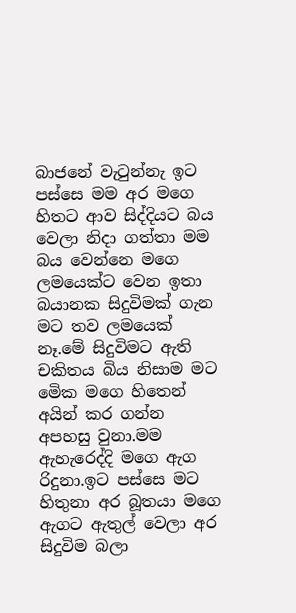බාජනේ වැටුන්නැ ඉට පස්සෙ මම අර මගෙ හිතට ආව සිද්දියට බය වෙලා නිදා ගත්තා මම බය වෙන්නෙ මගෙ ලමයෙක්ට වෙන ඉතා බයානක සිදුවිමක් ගැන මට තව ලමයෙක් නෑ.මේ සිදුවිමට ඇති චකිතය බිය නිසාම මට මෙික මගෙ හිතෙන් අයින් කර ගන්න අපහසු වුනා.මම ඇහැරෙද්දි මගෙ ඇග රිදුනා.ඉට පස්සෙ මට හිතුනා අර බූතයා මගෙ ඇගට ඇතුල් වෙලා අර සිදුවිම බලා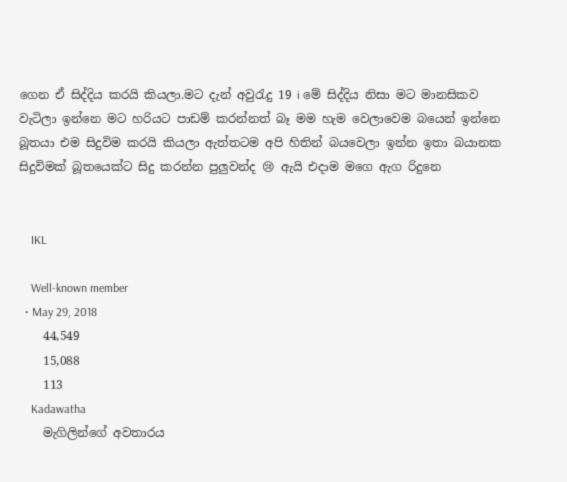ගෙන ඒ සිද්දිය කරයි කියලා.මට දැන් අවුරැදු 19 i මේ සිද්දිය නිසා මට මානසිකව වැටිලා ඉන්නෙ මට හරියට පාඩම් කරන්නත් බෑ මම හැම වෙලාවෙම බයෙන් ඉන්නෙ බූතයා එම සිදුවිම කරයි කියලා ඇත්තටම අපි හිතින් බයවෙලා ඉන්න ඉතා බයානක සිදුවිමක් බූතයෙක්ට සිදු කරන්න පුලුවන්ද 😢 ඇයි එදාම මගෙ ඇග රිදුනෙ


    IKL

    Well-known member
  • May 29, 2018
    44,549
    15,088
    113
    Kadawatha
    මැගිලින්ගේ අවතාරය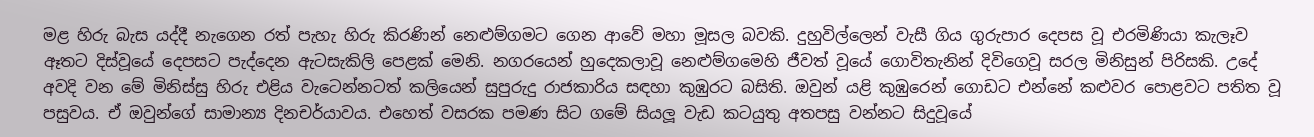මළ හිරු බැස යද්දී නැගෙන රත් පැහැ හිරු කිරණින් නෙළුම්ගමට ගෙන ආවේ මහා මූසල බවකි. දුහුවිල්ලෙන් වැසී ගිය ගුරුපාර දෙපස වූ එරමිණියා කැලෑව ඈතට දිස්වූයේ දෙපසට පැද්දෙන ඇටසැකිලි පෙළක් මෙනි. නගරයෙන් හුදෙකලාවූ නෙළුම්ගමෙහි ජීවත් වූයේ ගොවිතැනින් දිවිගෙවූ සරල මිනිසුන් පිරිසකි. උදේ අවදි වන මේ මිනිස්සු හිරු එළිය වැටෙන්නටත් කලියෙන් සුපුරුදු රාජකාරිය සඳහා කුඹුරට බසිති. ඔවුන් යළි කුඹුරෙන් ගොඩට එන්නේ කළුවර පොළවට පතිත වූ පසුවය. ඒ ඔවුන්ගේ සාමාන්‍ය දිනචර්යාවය. එහෙත් වසරක පමණ සිට ගමේ සියලූ වැඩ කටයුතු අතපසු වන්නට සිදුවූයේ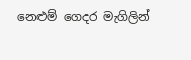නෙළුම් ගෙදර මැගිලින්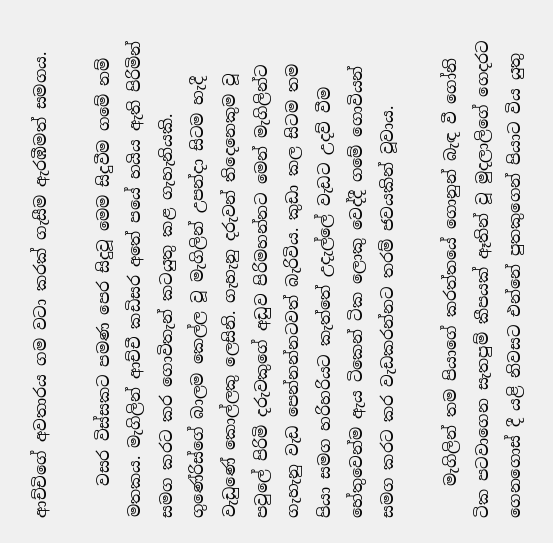ආච්චිගේ අවතාරය ගම වටා කරක් ගැසීම ඇරඹීමත් සමගය.

    වසර විස්සකට පමණ පෙර සිදුවූ මෙම සිදුවීම ගමේ නම් මතකය. මැගිලින් ආච්චී කඩිසර අතේ පයේ හයිය ඇති පිරිමින් සමග කරට කර ගොවිතැන් කටයුතු කළ ගැහැනියකි. ගුණේරිස්ගේ බාලම කෙල්ල වූ මැගිලින් උපන්දා සිටම හැදී වැඩුණේ කොල්ලකු ලෙසිනි. ගැහැනු දරුවන් තිදෙනෙකුම වූ පවුලේ පිරිමි දරුවකුගේ අඩුව පිරිමහන්නට මෙන් මැගිලින්ට ගැහැනු වැඩ පෙන්නන්නටවත් බැරිවිය. කුඩා කල සිටම තම පියා සමග හරිහරියට කැත්තේ උදැල්ලේ වැඩට උදව් වීම හේතුවෙන්ම ඇය ටිකෙන් ටික ලොකු වෙද්දී ගමේ ගොවියන් සමග කරට කර වැඩකරන්නට තරම් ජවයකින් වූවාය.

    මැගිලින් තම පියාගේ කරත්තයේ ගොනුන් බැඳ වී ගෝනි ටික පටවාගෙන සැතපුම් කීපයක් ඈතින් වූ මුදලාලිගේ ගෙදරට ගෙනගොස් දී යළි නිවසට එන්නේ පුතකුගෙන් පියාට විය යුතු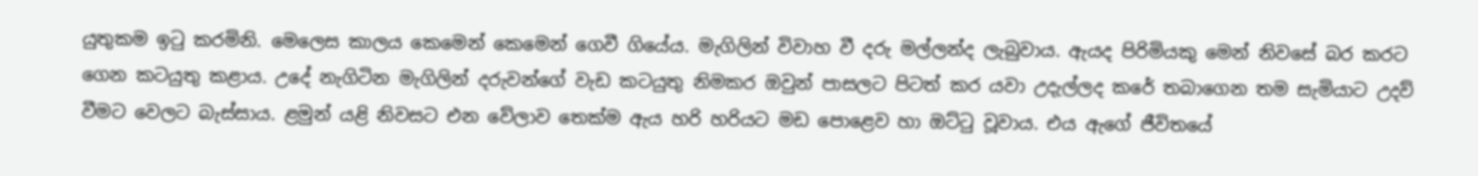යුතුකම ඉටු කරමිනි. මෙලෙස කාලය කෙමෙන් කෙමෙන් ගෙවී ගියේය. මැගිලින් විවාහ වී දරු මල්ලන්ද ලැබුවාය. ඇයද පිරිමියකු මෙන් නිවසේ බර කරට ගෙන කටයුතු කළාය. උදේ නැගිටින මැගිලින් දරුවන්ගේ වැඩ කටයුතු නිමකර ඔවුන් පාසලට පිටත් කර යවා උදැල්ලද කරේ තබාගෙන තම සැමියාට උදව් වීමට වෙලට බැස්සාය. ළමුන් යළි නිවසට එන වේලාව තෙක්ම ඇය හරි හරියට මඩ පොළෙව හා ඔට්ටු වූවාය. එය ඇගේ ජීවිතයේ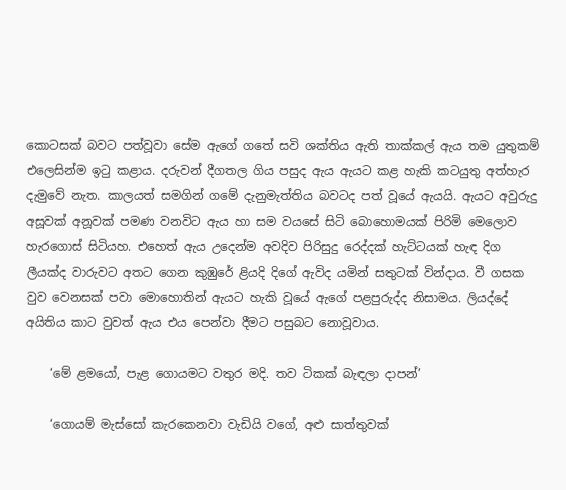කොටසක් බවට පත්වූවා සේම ඇගේ ගතේ සවි ශක්තිය ඇති තාක්කල් ඇය තම යුතුකම් එලෙසින්ම ඉටු කළාය. දරුවන් දීගතල ගිය පසුද ඇය ඇයට කළ හැකි කටයුතු අත්හැර දැමුවේ නැත. කාලයත් සමගින් ගමේ දැනුමැත්තිය බවටද පත් වූයේ ඇයයි. ඇයට අවුරුදු අසූවක් අනූවක් පමණ වනවිට ඇය හා සම වයසේ සිටි බොහොමයක් පිරිමි මෙලොව හැරගොස් සිටියහ. එහෙත් ඇය උදෙන්ම අවදිව පිරිසුදු රෙද්දක් හැට්ටයක් හැඳ දිග ලීයක්ද වාරුවට අතට ගෙන කුඹුරේ ළියදි දිගේ ඇවිද යමින් සතුටක් වින්දාය. වී ගසක වුව වෙනසක් පවා මොහොතින් ඇයට හැකි වූයේ ඇගේ පළපුරුද්ද නිසාමය. ලියද්දේ අයිතිය කාට වුවත් ඇය එය පෙන්වා දීමට පසුබට නොවූවාය.

    ‘මේ ළමයෝ, පැළ ගොයමට වතුර මදි. තව ටිකක් බැඳලා දාපන්’

    ‘ගොයම් මැස්සෝ කැරකෙනවා වැඩියි වගේ, අළු සාත්තුවක්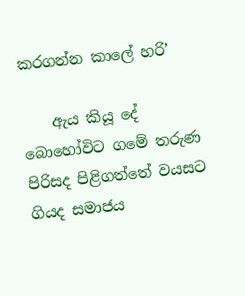කරගන්න කාලේ හරි’

    ඇය කියූ දේ බොහෝවිට ගමේ තරුණ පිරිසද පිළිගත්තේ වයසට ගියද සමාජය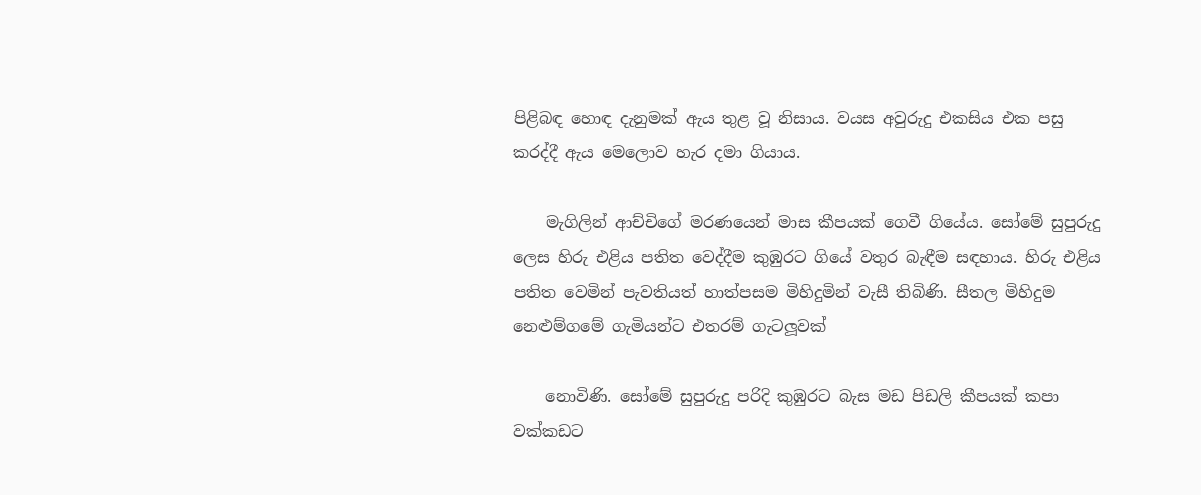පිළිබඳ හොඳ දැනුමක් ඇය තුළ වූ නිසාය. වයස අවුරුදු එකසිය එක පසු කරද්දී ඇය මෙලොව හැර දමා ගියාය.

    මැගිලින් ආච්චිගේ මරණයෙන් මාස කීපයක් ගෙවී ගියේය. සෝමේ සුපුරුදු ලෙස හිරු එළිය පතිත වෙද්දීම කුඹුරට ගියේ වතුර බැඳීම සඳහාය. හිරු එළිය පතිත වෙමින් පැවතියත් හාත්පසම මිහිදුමින් වැසී තිබිණි. සීතල මිහිදුම නෙළුම්ගමේ ගැමියන්ට එතරම් ගැටලූවක්

    නොවිණි. සෝමේ සුපුරුදු පරිදි කුඹුරට බැස මඩ පිඩලි කීපයක් කපා වක්කඩට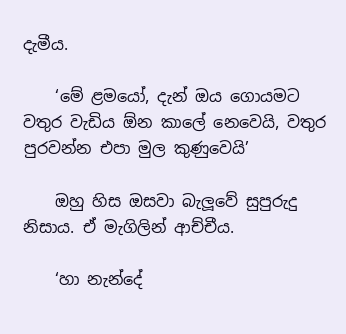දැමීය.

    ‘මේ ළමයෝ, දැන් ඔය ගොයමට වතුර වැඩිය ඕන කාලේ නෙවෙයි, වතුර පුරවන්න එපා මුල කුණුවෙයි’

    ඔහු හිස ඔසවා බැලූවේ සුපුරුදු නිසාය. ඒ මැගිලින් ආච්චීය.

    ‘හා නැන්දේ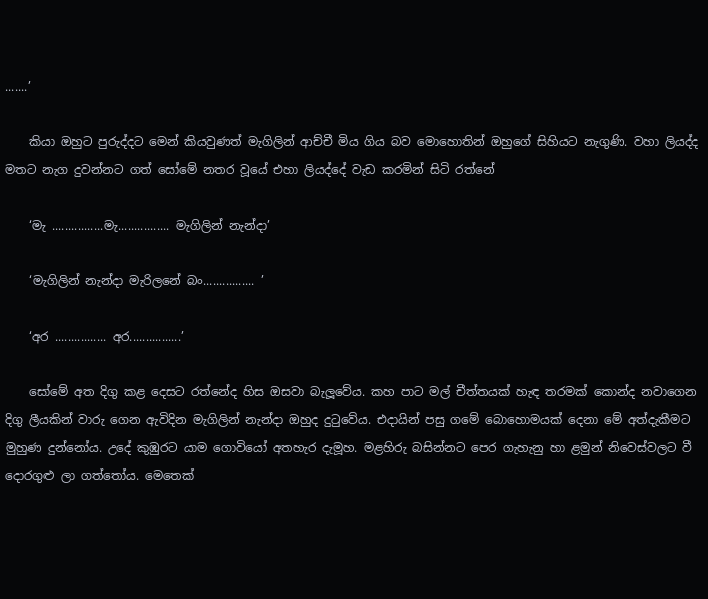.......’

    කියා ඔහුට පුරුද්දට මෙන් කියවුණත් මැගිලින් ආච්චී මිය ගිය බව මොහොතින් ඔහුගේ සිහියට නැගුණි. වහා ලියද්ද මතට නැග දුවන්නට ගත් සෝමේ නතර වූයේ එහා ලියද්දේ වැඩ කරමින් සිටි රත්නේ

    ‘මැ ................මැ................ මැගිලින් නැන්දා’

    ‘මැගිලින් නැන්දා මැරිලනේ බං................ ’

    ‘අර ................ අර................’

    සෝමේ අත දිගු කළ දෙසට රත්නේද හිස ඔසවා බැලූවේය. කහ පාට මල් චීත්තයක් හැඳ තරමක් කොන්ද නවාගෙන දිගු ලීයකින් වාරු ගෙන ඇවිදින මැගිලින් නැන්දා ඔහුද දුටුවේය. එදායින් පසු ගමේ බොහොමයක් දෙනා මේ අත්දැකීමට මුහුණ දුන්නෝය. උදේ කුඹුරට යාම ගොවියෝ අතහැර දැමූහ. මළහිරු බසින්නට පෙර ගැහැනු හා ළමුන් නිවෙස්වලට වී දොරගුළු ලා ගත්තෝය. මෙතෙක්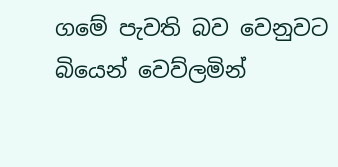ගමේ පැවති බව වෙනුවට බියෙන් වෙව්ලමින්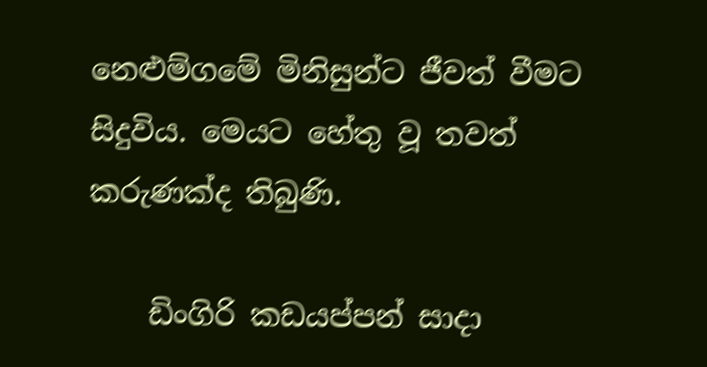නෙළුම්ගමේ මිනිසුන්ට ජීවත් වීමට සිදුවිය. මෙයට හේතු වූ තවත් කරුණක්ද තිබුණි.

    ඩිංගිරි කඩයප්පන් සාදා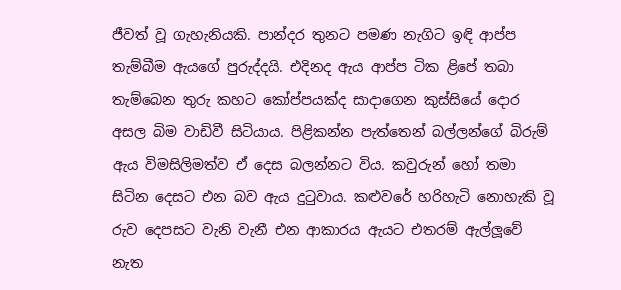ජීවත් වූ ගැහැනියකි. පාන්දර තුනට පමණ නැගිට ඉඳි ආප්ප තැම්බීම ඇයගේ පුරුද්දයි. එදිනද ඇය ආප්ප ටික ළිපේ තබා තැම්බෙන තුරු කහට කෝප්පයක්ද සාදාගෙන කුස්සියේ දොර අසල බිම වාඩිවී සිටියාය. පිළිකන්න පැත්තෙන් බල්ලන්ගේ බිරුම් ඇය විමසිලිමත්ව ඒ දෙස බලන්නට විය. කවුරුන් හෝ තමා සිටින දෙසට එන බව ඇය දුටුවාය. කළුවරේ හරිහැටි නොහැකි වූ රුව දෙපසට වැනි වැනී එන ආකාරය ඇයට එතරම් ඇල්ලූවේ නැත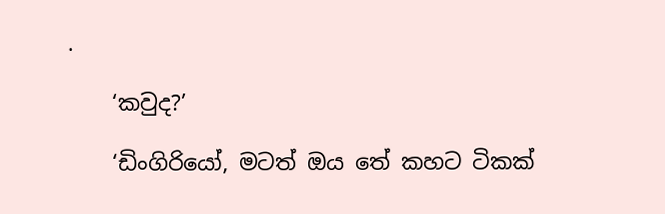.

    ‘කවුද?’

    ‘ඩිංගිරියෝ, මටත් ඔය තේ කහට ටිකක්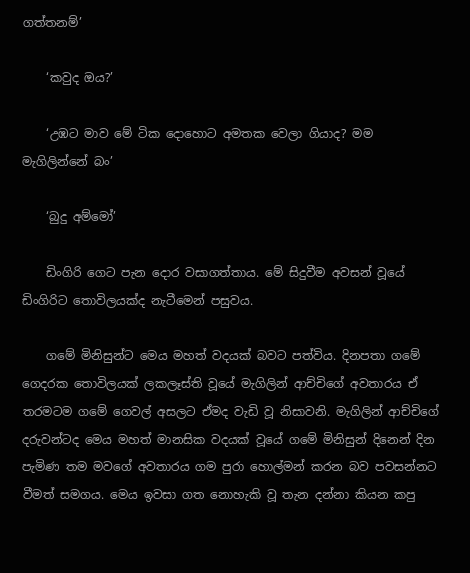ගත්තනම්’

    ‘කවුද ඔය?’

    ‘උඹට මාව මේ ටික දොහොට අමතක වෙලා ගියාද? මම මැගිලින්නේ බං’

    ‘බුදු අම්මෝ’

    ඩිංගිරි ගෙට පැන දොර වසාගත්තාය. මේ සිදුවීම අවසන් වූයේ ඩිංගිරිට තොවිලයක්ද නැටීමෙන් පසුවය.

    ගමේ මිනිසුන්ට මෙය මහත් වදයක් බවට පත්විය. දිනපතා ගමේ ගෙදරක තොවිලයක් ලකලෑස්ති වූයේ මැගිලින් ආච්චිගේ අවතාරය ඒ තරමටම ගමේ ගෙවල් අසලට ඒමද වැඩි වූ නිසාවනි. මැගිලින් ආච්චිගේ දරුවන්ටද මෙය මහත් මානසික වදයක් වූයේ ගමේ මිනිසුන් දිනෙන් දින පැමිණ තම මවගේ අවතාරය ගම පුරා හොල්මන් කරන බව පවසන්නට වීමත් සමගය. මෙය ඉවසා ගත නොහැකි වූ තැන දන්නා කියන කපු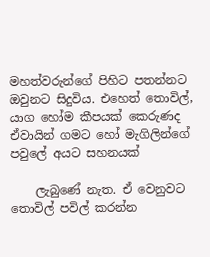මහත්වරුන්ගේ පිහිට පතන්නට ඔවුනට සිදුවිය. එහෙත් තොවිල්, යාග හෝම කීපයක් කෙරුණද ඒවායින් ගමට හෝ මැගිලින්ගේ පවුලේ අයට සහනයක්

    ලැබුණේ නැත. ඒ වෙනුවට තොවිල් පවිල් කරන්න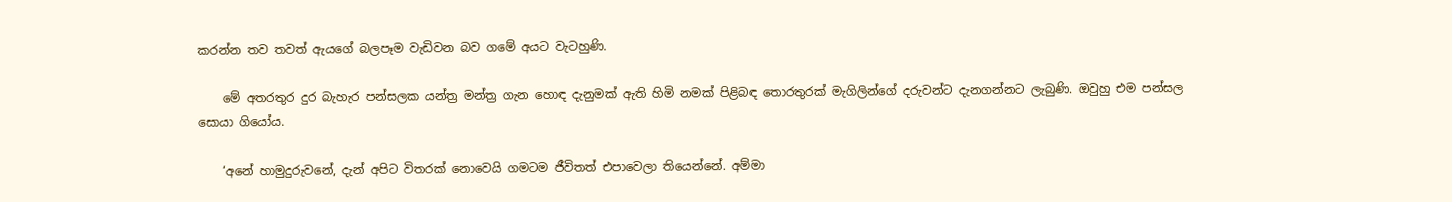කරන්න තව තවත් ඇයගේ බලපෑම වැඩිවන බව ගමේ අයට වැටහුණි.

    මේ අතරතුර දුර බැහැර පන්සලක යන්ත්‍ර මන්ත්‍ර ගැන හොඳ දැනුමක් ඇති හිමි නමක් පිළිබඳ තොරතුරක් මැගිලින්ගේ දරුවන්ට දැනගන්නට ලැබුණි. ඔවුහු එම පන්සල සොයා ගියෝය.

    ‘අනේ හාමුදුරුවනේ, දැන් අපිට විතරක් නොවෙයි ගමටම ජීවිතත් එපාවෙලා තියෙන්නේ. අම්මා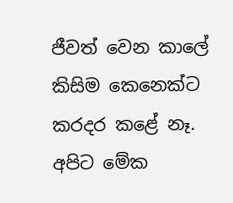ජීවත් වෙන කාලේ කිසිම කෙනෙක්ට කරදර කළේ නෑ. අපිට මේක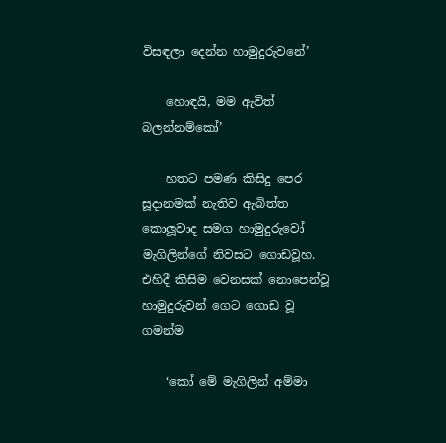විසඳලා දෙන්න හාමුදුරුවනේ’

    හොඳයි, මම ඇවිත් බලන්නම්කෝ’

    හතට පමණ කිසිදු පෙර සූදානමක් නැතිව ඇබිත්ත කොලූවාද සමග හාමුදුරුවෝ මැගිලින්ගේ නිවසට ගොඩවූහ. එහිදී කිසිම වෙනසක් නොපෙන්වූ හාමුදුරුවන් ගෙට ගොඩ වූ ගමන්ම

    ‘කෝ මේ මැගිලින් අම්මා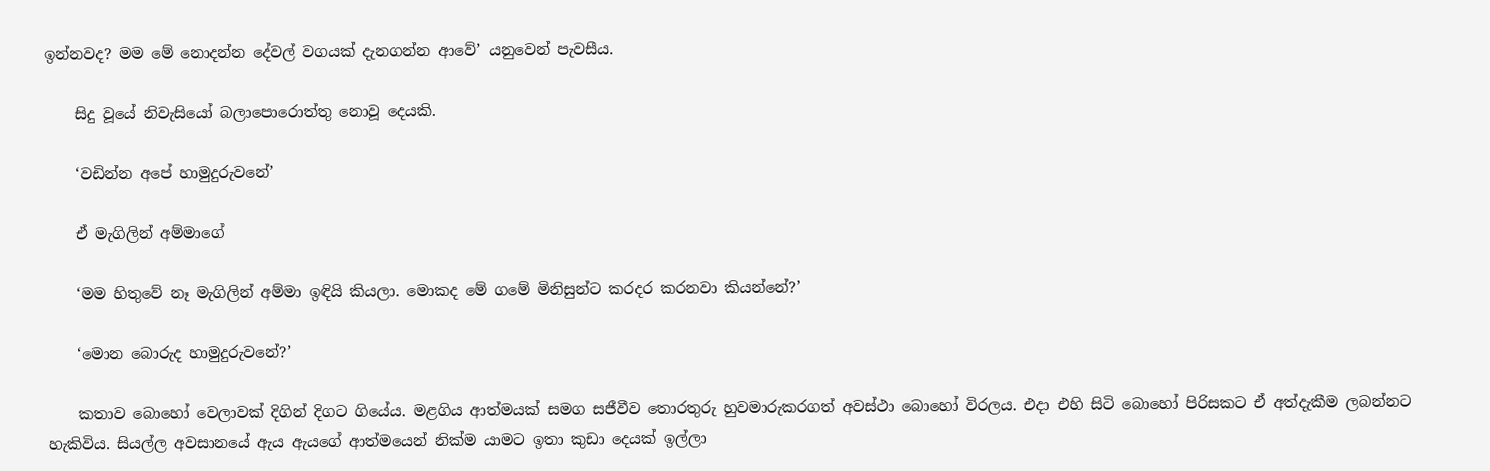ඉන්නවද? මම මේ නොදන්න දේවල් වගයක් දැනගන්න ආවේ’ යනුවෙන් පැවසීය.

    සිදු වූයේ නිවැසියෝ බලාපොරොත්තු නොවූ දෙයකි.

    ‘වඩින්න අපේ හාමුදුරුවනේ’

    ඒ මැගිලින් අම්මාගේ

    ‘මම හිතුවේ නෑ මැගිලින් අම්මා ඉඳියි කියලා. මොකද මේ ගමේ මිනිසුන්ට කරදර කරනවා කියන්නේ?’

    ‘මොන බොරුද හාමුදුරුවනේ?’

    කතාව බොහෝ වෙලාවක් දිගින් දිගට ගියේය. මළගිය ආත්මයක් සමග සජීවීව තොරතුරු හුවමාරුකරගත් අවස්ථා බොහෝ විරලය. එදා එහි සිටි බොහෝ පිරිසකට ඒ අත්දැකීම ලබන්නට හැකිවිය. සියල්ල අවසානයේ ඇය ඇයගේ ආත්මයෙන් නික්ම යාමට ඉතා කුඩා දෙයක් ඉල්ලා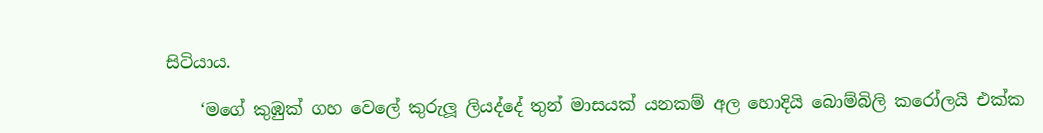සිටියාය.

    ‘මගේ කුඹුක් ගහ වෙලේ කුරුලූ ලියද්දේ තුන් මාසයක් යනකම් අල හොදියි බොම්බිලි කරෝලයි එක්ක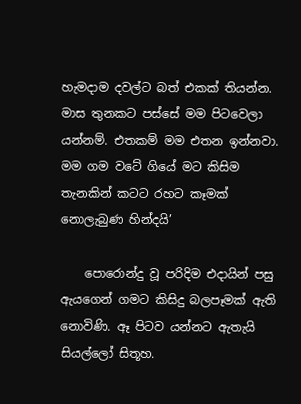හැමදාම දවල්ට බත් එකක් තියන්න. මාස තුනකට පස්සේ මම පිටවෙලා යන්නම්. එතකම් මම එතන ඉන්නවා. මම ගම වටේ ගියේ මට කිසිම තැනකින් කටට රහට කෑමක් නොලැබුණ හින්දයි’

    පොරොන්දු වූ පරිදිම එදායින් පසු ඇයගෙන් ගමට කිසිදු බලපෑමක් ඇති නොවිණි. ඈ පිටව යන්නට ඇතැයි සියල්ලෝ සිතූහ.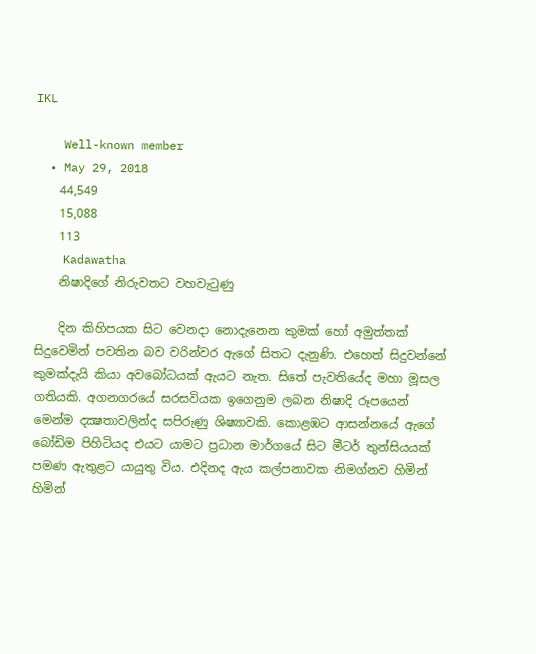IKL

    Well-known member
  • May 29, 2018
    44,549
    15,088
    113
    Kadawatha
    නිෂාදිගේ නිරුවතට වහවැටුණු

    දින කිහිපයක සිට වෙනදා නොදැනෙන කුමක් හෝ අමුත්තක් සිදුවෙමින් පවතින බව වරින්වර ඇගේ සිතට දැනුණි. එහෙත් සිදුවන්නේ කුමක්දැයි කියා අවබෝධයක් ඇයට නැත. සිතේ පැවතියේද මහා මූසල ගතියකි. අගනගරයේ සරසවියක ඉගෙනුම ලබන නිෂාදි රූපයෙන් මෙන්ම දක්‍ෂතාවලින්ද සපිරුණු ශිෂ්‍යාවකි. කොළඹට ආසන්නයේ ඇගේ බෝඩිම පිහිටියද එයට යාමට ප්‍රධාන මාර්ගයේ සිට මීටර් තුන්සියයක් පමණ ඇතුළට යායුතු විය. එදිනද ඇය කල්පනාවක නිමග්නව හිමින් හිමින්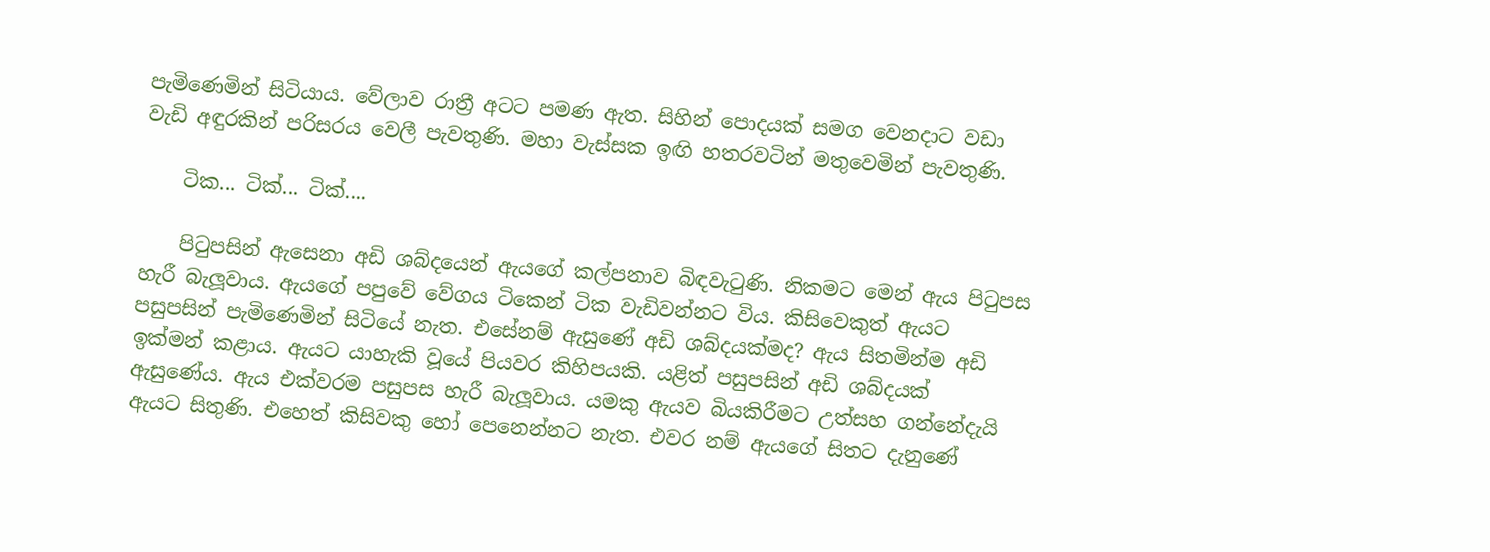පැමිණෙමින් සිටියාය. වේලාව රාත්‍රී අටට පමණ ඇත. සිහින් පොදයක් සමග වෙනදාට වඩා වැඩි අඳුරකින් පරිසරය වෙලී පැවතුණි. මහා වැස්සක ඉඟි හතරවටින් මතුවෙමින් පැවතුණි.

    ටික... ටික්... ටික්....

    පිටුපසින් ඇසෙනා අඩි ශබ්දයෙන් ඇයගේ කල්පනාව බිඳවැටුණි. නිකමට මෙන් ඇය පිටුපස හැරී බැලූවාය. ඇයගේ පපුවේ වේගය ටිකෙන් ටික වැඩිවන්නට විය. කිසිවෙකුත් ඇයට පසුපසින් පැමිණෙමින් සිටියේ නැත. එසේනම් ඇසුණේ අඩි ශබ්දයක්මද? ඇය සිතමින්ම අඩි ඉක්මන් කළාය. ඇයට යාහැකි වූයේ පියවර කිහිපයකි. යළිත් පසුපසින් අඩි ශබ්දයක් ඇසුණේය. ඇය එක්වරම පසුපස හැරී බැලූවාය. යමකු ඇයව බියකිරීමට උත්සහ ගන්නේදැයි ඇයට සිතුණි. එහෙත් කිසිවකු හෝ පෙනෙන්නට නැත. එවර නම් ඇයගේ සිතට දැනුණේ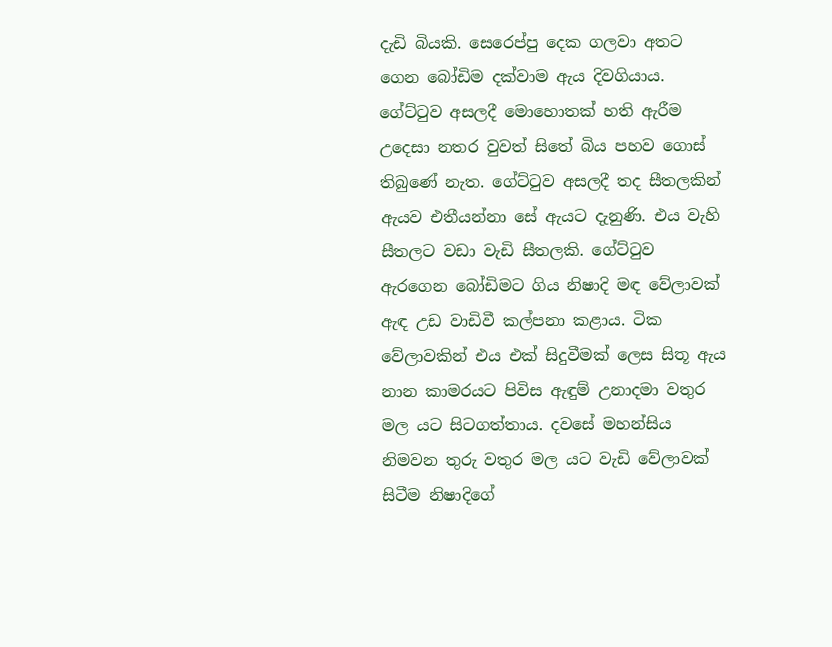දැඩි බියකි. සෙරෙප්පු දෙක ගලවා අතට ගෙන බෝඩිම දක්වාම ඇය දිවගියාය. ගේට්ටුව අසලදී මොහොතක් හති ඇරීම උදෙසා නතර වුවත් සිතේ බිය පහව ගොස් තිබුණේ නැත. ගේට්ටුව අසලදී තද සීතලකින් ඇයව එතීයන්නා සේ ඇයට දැනුණි. එය වැහි සීතලට වඩා වැඩි සීතලකි. ගේට්ටුව ඇරගෙන බෝඩිමට ගිය නිෂාදි මඳ වේලාවක් ඇඳ උඩ වාඩිවී කල්පනා කළාය. ටික වේලාවකින් එය එක් සිදුවීමක් ලෙස සිතූ ඇය නාන කාමරයට පිවිස ඇඳුම් උනාදමා වතුර මල යට සිටගත්තාය. දවසේ මහන්සිය නිමවන තුරු වතුර මල යට වැඩි වේලාවක් සිටීම නිෂාදිගේ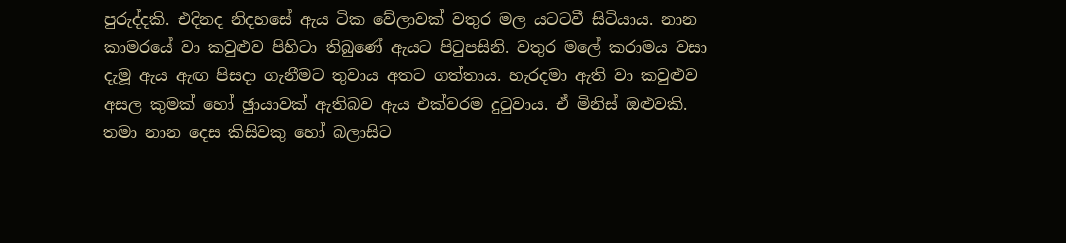පුරුද්දකි. එදිනද නිදහසේ ඇය ටික වේලාවක් වතුර මල යටටවී සිටියාය. නාන කාමරයේ වා කවුළුව පිහිටා තිබුණේ ඇයට පිටුපසිනි. වතුර මලේ කරාමය වසා දැමූ ඇය ඇඟ පිසදා ගැනීමට තුවාය අතට ගත්තාය. හැරදමා ඇති වා කවුළුව අසල කුමක් හෝ ඡුායාවක් ඇතිබව ඇය එක්වරම දුටුවාය. ඒ මිනිස් ඔළුවකි. තමා නාන දෙස කිසිවකු හෝ බලාසිට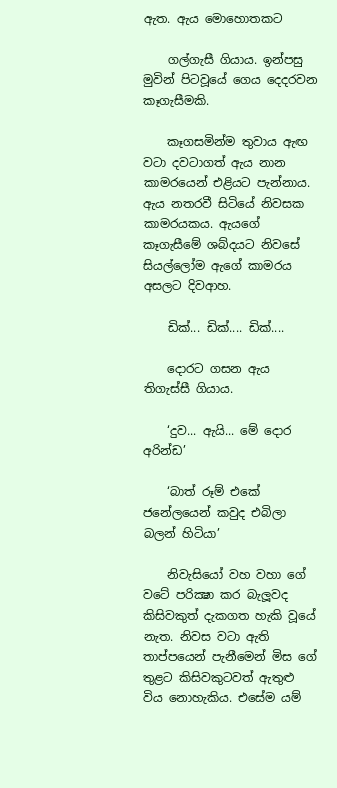ඇත. ඇය මොහොතකට

    ගල්ගැසී ගියාය. ඉන්පසු මුවින් පිටවූයේ ගෙය දෙදරවන කෑගැසීමකි.

    කෑගසමින්ම තුවාය ඇඟ වටා දවටාගත් ඇය නාන කාමරයෙන් එළියට පැන්නාය. ඇය නතරවී සිටියේ නිවසක කාමරයකය. ඇයගේ කෑගැසීමේ ශබ්දයට නිවසේ සියල්ලෝම ඇගේ කාමරය අසලට දිවආහ.

    ඩික්... ඩික්.... ඩික්....

    දොරට ගසන ඇය තිගැස්සී ගියාය.

    ‘දුව... ඇයි... මේ දොර අරින්ඩ’

    ‘බාත් රූම් එකේ ජනේලයෙන් කවුද එබිලා බලන් හිටියා’

    නිවැසියෝ වහ වහා ගේ වටේ පරික්‍ෂා කර බැලූවද කිසිවකුත් දැකගත හැකි වූයේ නැත. නිවස වටා ඇති තාප්පයෙන් පැනීමෙන් මිස ගේ තුළට කිසිවකුටවත් ඇතුළු විය නොහැකිය. එසේම යම්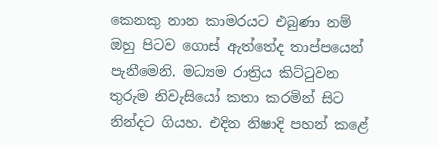කෙනකු නාන කාමරයට එබුණා නම් ඔහු පිටව ගොස් ඇත්තේද තාප්පයෙන් පැනීමෙනි. මධ්‍යම රාත්‍රිය කිට්ටුවන තුරුම නිවැසියෝ කතා කරමින් සිට නින්දට ගියහ. එදින නිෂාදි පහන් කළේ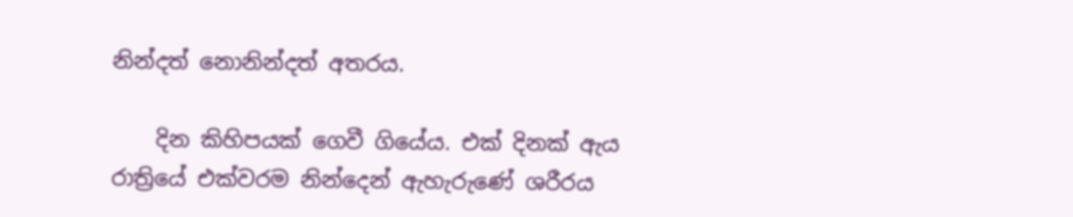නින්දත් නොනින්දත් අතරය.

    දින කිහිපයක් ගෙවී ගියේය. එක් දිනක් ඇය රාත්‍රියේ එක්වරම නින්දෙන් ඇහැරුණේ ශරීරය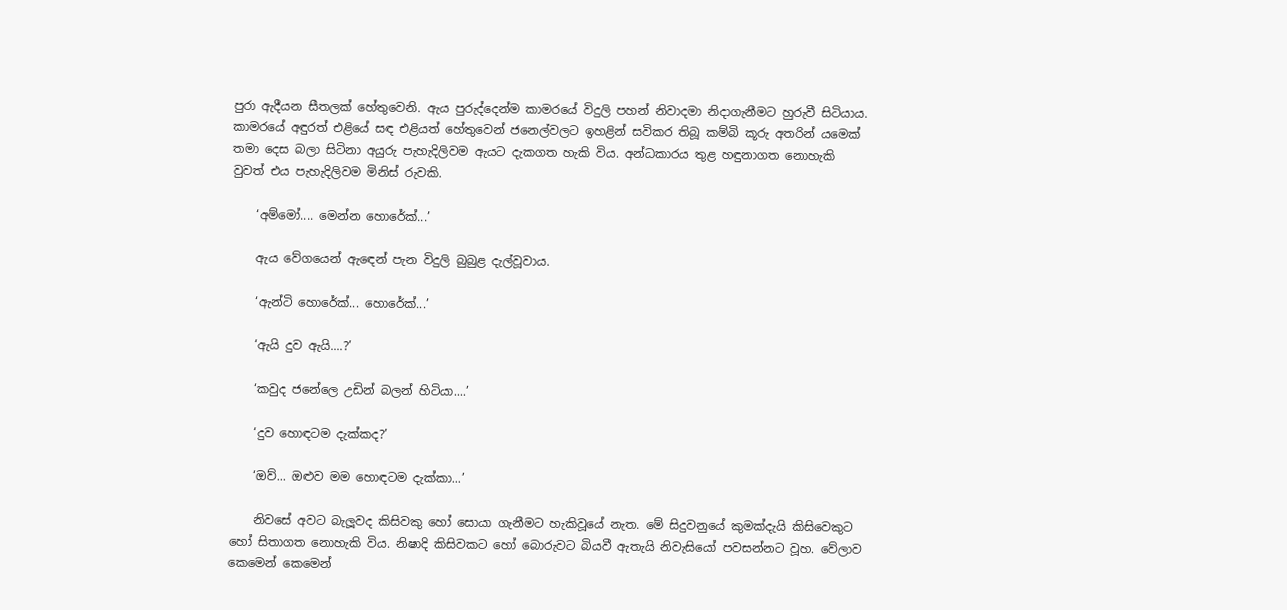පුරා ඇදීයන සීතලක් හේතුවෙනි. ඇය පුරුද්දෙන්ම කාමරයේ විදුලි පහන් නිවාදමා නිදාගැනීමට හුරුවී සිටියාය. කාමරයේ අඳුරත් එළියේ සඳ එළියත් හේතුවෙන් ජනෙල්වලට ඉහළින් සවිකර තිබූ කම්බි කූරු අතරින් යමෙක් තමා දෙස බලා සිටිනා අයුරු පැහැදිලිවම ඇයට දැකගත හැකි විය. අන්ධකාරය තුළ හඳුනාගත නොහැකි වුවත් එය පැහැදිලිවම මිනිස් රුවකි.

    ‘අම්මෝ.... මෙන්න හොරේක්...’

    ඇය වේගයෙන් ඇඳෙන් පැන විදුලි බුබුළ දැල්වූවාය.

    ‘ඇන්ටි හොරේක්... හොරේක්...’

    ‘ඇයි දුව ඇයි....?’

    ‘කවුද ජනේලෙ උඩින් බලන් හිටියා....’

    ‘දුව හොඳටම දැක්කද?’

    ‘ඔව්... ඔළුව මම හොඳටම දැක්කා...’

    නිවසේ අවට බැලූවද කිසිවකු හෝ සොයා ගැනීමට හැකිවූයේ නැත. මේ සිදුවනුයේ කුමක්දැයි කිසිවෙකුට හෝ සිතාගත නොහැකි විය. නිෂාදි කිසිවකට හෝ බොරුවට බියවී ඇතැයි නිවැසියෝ පවසන්නට වූහ. වේලාව කෙමෙන් කෙමෙන්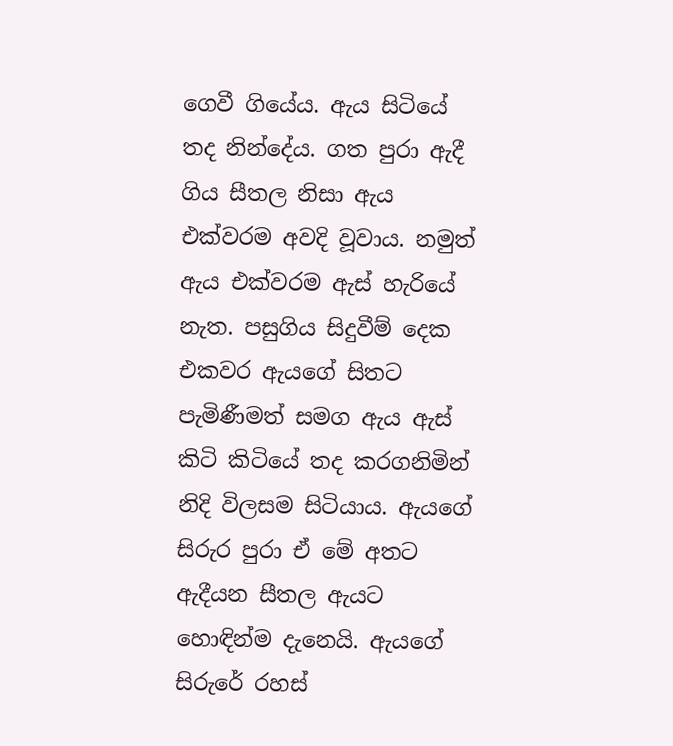ගෙවී ගියේය. ඇය සිටියේ තද නින්දේය. ගත පුරා ඇදී ගිය සීතල නිසා ඇය එක්වරම අවදි වූවාය. නමුත් ඇය එක්වරම ඇස් හැරියේ නැත. පසුගිය සිදුවීම් දෙක එකවර ඇයගේ සිතට පැමිණීමත් සමග ඇය ඇස් කිටි කිටියේ තද කරගනිමින් නිදි විලසම සිටියාය. ඇයගේ සිරුර පුරා ඒ මේ අතට ඇදීයන සීතල ඇයට හොඳින්ම දැනෙයි. ඇයගේ සිරුරේ රහස්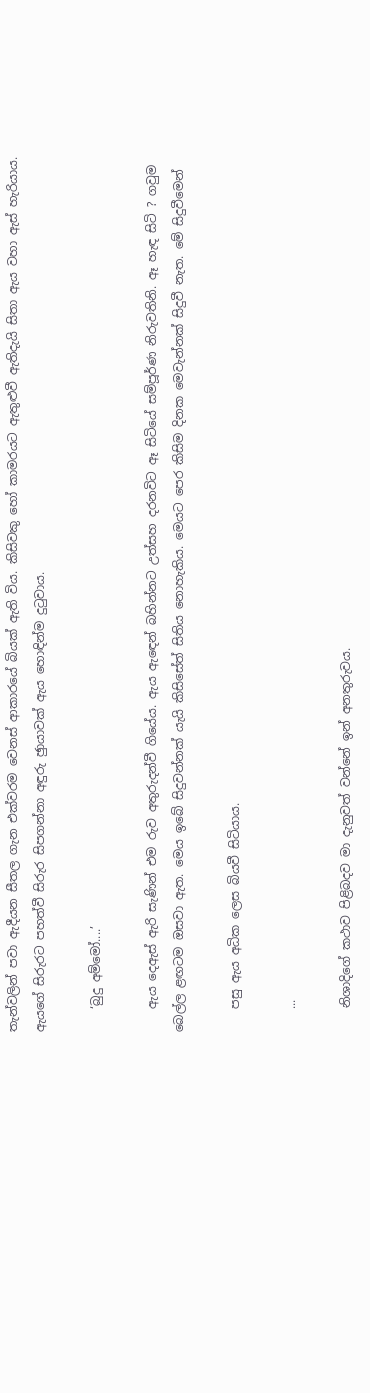තැන්වලින් පවා ඇදීයන සීතල ගැන එක්වරම වෙනස් ආකාරයේ බියක් ඇති විය. කිසිවකු හෝ කාමරයට ඇතුළුවී ඇතිදැයි සිතා ඇය වහා ඇස් හැරියාය. ඇයගේ සිරුරට පහත්වී සිරුර සිපගන්නා අඳුරු ඡුායාවක් ඇය හොඳින්ම දුටුවාය.

    ‘බුදු අම්මෝ....’

    ඇය දෙඇස් ඇරි සැණින් එම රුව අතුරුදන්වී ගියේය. ඇය ඇඳෙන් බහින්නට උත්සහ දරනවිට ඈ සිටියේ සම්පූර්ණ නිරුවතිනි. ඈ හැඳ සිටි ? ගවුම බෙල්ල ළඟටම ඔසවා ඇත. මෙය ඉබේ සිදුවන්නක් යැයි කිසිසේත් සිතිය නොහැකිය. මෙයට පෙර කිසිම දිනක මෙවැන්නක් සිදුවී නැත. මේ සිදුවීමෙන්

    පසු ඇය අධික ලෙස බියවී සිටියාය.

    ...

    නිශාදිගේ කථාව පිළිබදව මා දැනුවත් වන්නේ ඉන් අනතුරුවය.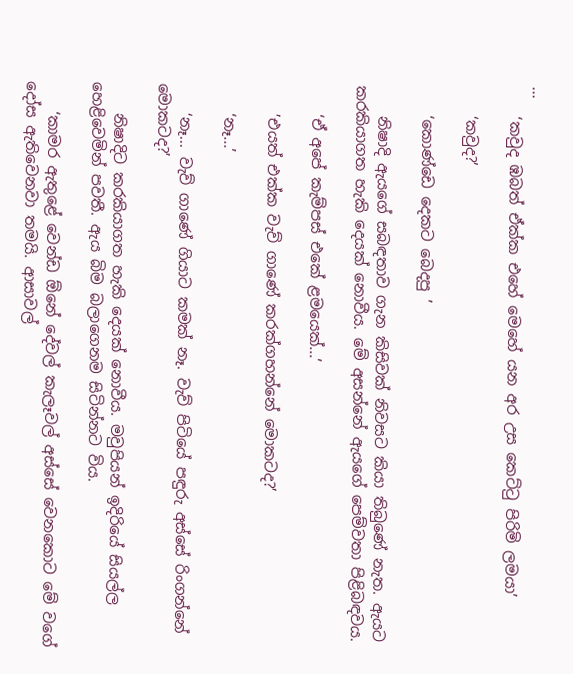...
    ‘කවුද ඹබත් ඒක්ක එහේ මෙහේ යන අර උස කෙට්ටු පිරිමි ලමයා’

    ‘කවුද?’

    ‘කොණ්ඩෙ දෙකට බෙදපු ’

    නිෂාදි ඇයගේ සබඳතාව ගැන කිසිවක් නිවසට කියා තිබුණේ නැත. ඇයට කරකියාගත හැකි දෙයක් නොවීය. මේ අසන්නේ ඇයගේ පෙම්වතා පිළිබඳවය.

    ‘ඒ අපේ කැම්පස් එකේ ළමයෙක්...’

    ’එයත් එක්ක වැව් ගාණේ කරක්ගහන්නේ මොකටද?’

    ‘නෑ...’

    ‘නෑ... වැව් ගාණේ ගියාට කමක් නෑ. වැව් පිටියේ පඳුරු අස්සේ රිංගන්නේ මොකටද?’

    නිෂාදිට කරකියාගත හැකි දෙයක් නොවීය. මවුපියන් ඉදිරියේ සියල්ල හෙළිවෙමින් පවතී. ඇය බිම බලාගෙනම සිටින්නට විය.

    ‘කාමර ඇතුළේ වෙන්ඩ ඕනේ දේවල් කැලෑවල් අස්සේ වෙනකොට මේ වගේ දෝස ඇතිවෙනවා තමයි. ආසාවල්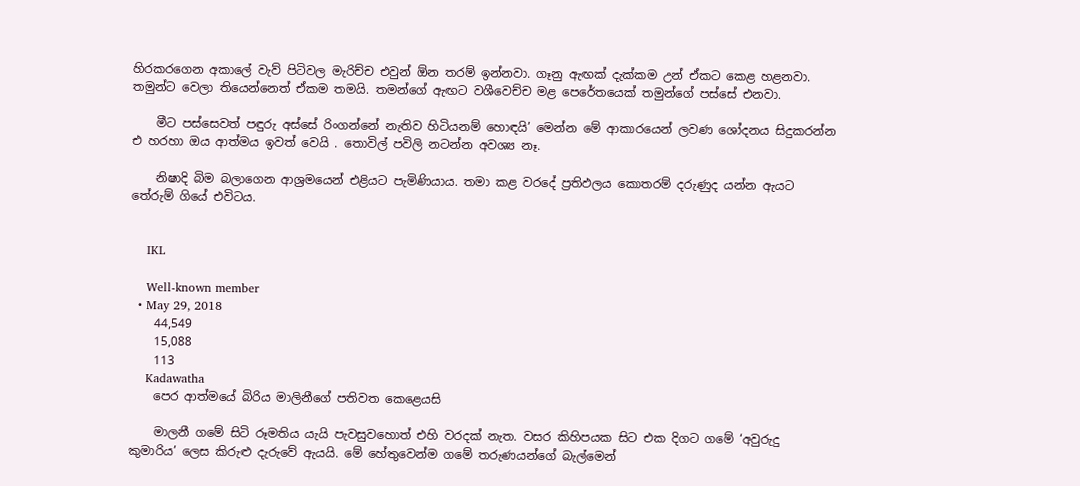හිරකරගෙන අකාලේ වැව් පිටිවල මැරිච්ච එවුන් ඕන තරම් ඉන්නවා. ගෑනු ඇඟක් දැක්කම උන් ඒකට කෙළ හළනවා. තමුන්ට වෙලා තියෙන්නෙත් ඒකම තමයි. තමන්ගේ ඇඟට වශීවෙච්ච මළ පෙරේතයෙක් තමුන්ගේ පස්සේ එනවා.

    මීට පස්සෙවත් පඳුරු අස්සේ රිංගන්නේ නැතිව හිටියනම් හොඳයි’ මෙන්න මේ ආකාරයෙන් ලවණ ශෝදනය සිදුකරන්න එ හරහා ඔය ආත්මය ඉවත් වෙයි . තොවිල් පවිලි නටන්න අවශ්‍ය නෑ.

    නිෂාදි බිම බලාගෙන ආශ්‍රමයෙන් එළියට පැමිණියාය. තමා කළ වරදේ ප්‍රතිඵලය කොතරම් දරුණුද යන්න ඇයට තේරුම් ගියේ එවිටය.


    IKL

    Well-known member
  • May 29, 2018
    44,549
    15,088
    113
    Kadawatha
    පෙර ආත්මයේ බිරිය මාලිනීගේ පතිවත කෙළෙයසි

    මාලනී ගමේ සිටි රූමතිය යැයි පැවසුවහොත් එහි වරදක් නැත. වසර කිහිපයක සිට එක දිගට ගමේ ‘අවුරුදු කුමාරිය’ ලෙස කිරුළු දැරුවේ ඇයයි. මේ හේතුවෙන්ම ගමේ තරුණයන්ගේ බැල්මෙන්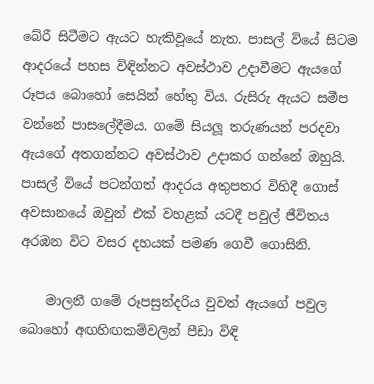බේරී සිටීමට ඇයට හැකිවූයේ නැත. පාසල් වියේ සිටම ආදරයේ පහස විඳින්නට අවස්ථාව උදාවීමට ඇයගේ රූපය බොහෝ සෙයින් හේතු විය. රුසිරු ඇයට සමීප වන්නේ පාසලේදීමය. ගමේ සියලූ තරුණයන් පරදවා ඇයගේ අතගන්නට අවස්ථාව උදාකර ගන්නේ ඔහුයි. පාසල් වියේ පටන්ගත් ආදරය අතුපතර විහිදී ගොස් අවසානයේ ඔවුන් එක් වහළක් යටදී පවුල් ජීවිතය අරඹන විට වසර දහයක් පමණ ගෙවී ගොසිනි.

    මාලනී ගමේ රූපසුන්දරිය වුවත් ඇයගේ පවුල බොහෝ අඟහිඟකම්වලින් පීඩා විඳි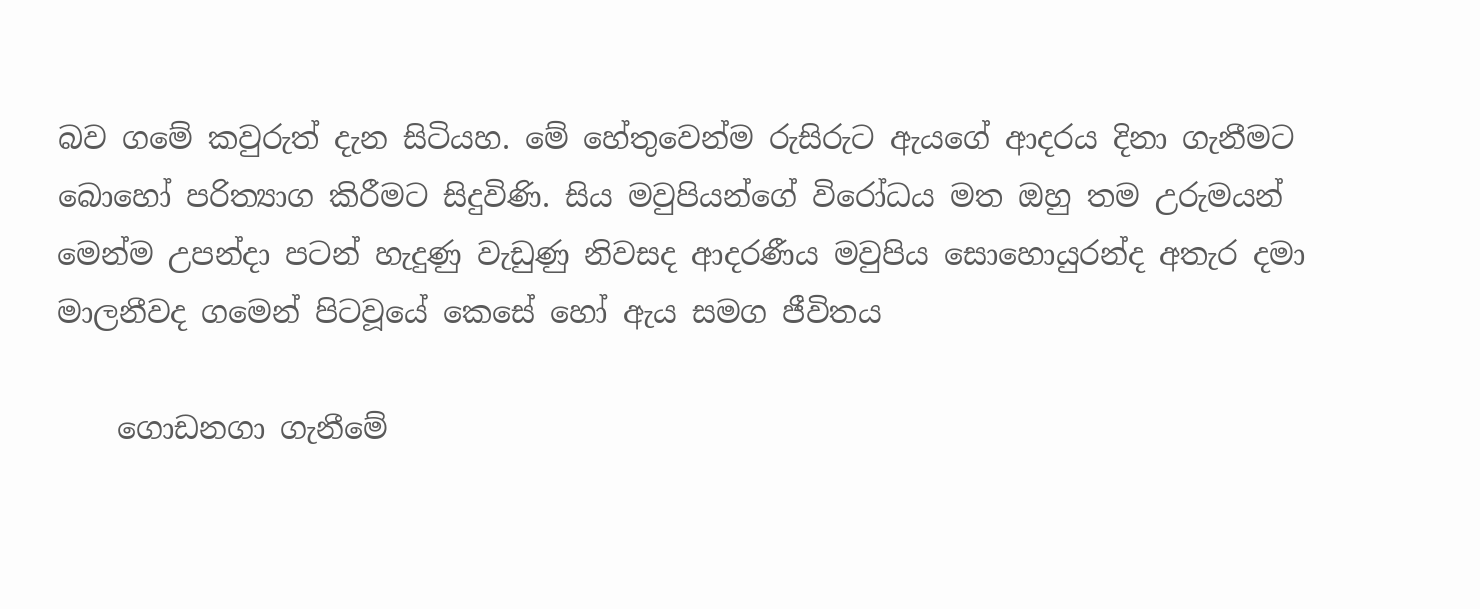බව ගමේ කවුරුත් දැන සිටියහ. මේ හේතුවෙන්ම රුසිරුට ඇයගේ ආදරය දිනා ගැනීමට බොහෝ පරිත්‍යාග කිරීමට සිදුවිණි. සිය මවුපියන්ගේ විරෝධය මත ඔහු තම උරුමයන් මෙන්ම උපන්දා පටන් හැදුණු වැඩුණු නිවසද ආදරණීය මවුපිය සොහොයුරන්ද අතැර දමා මාලනීවද ගමෙන් පිටවූයේ කෙසේ හෝ ඇය සමග ජීවිතය

    ගොඩනගා ගැනීමේ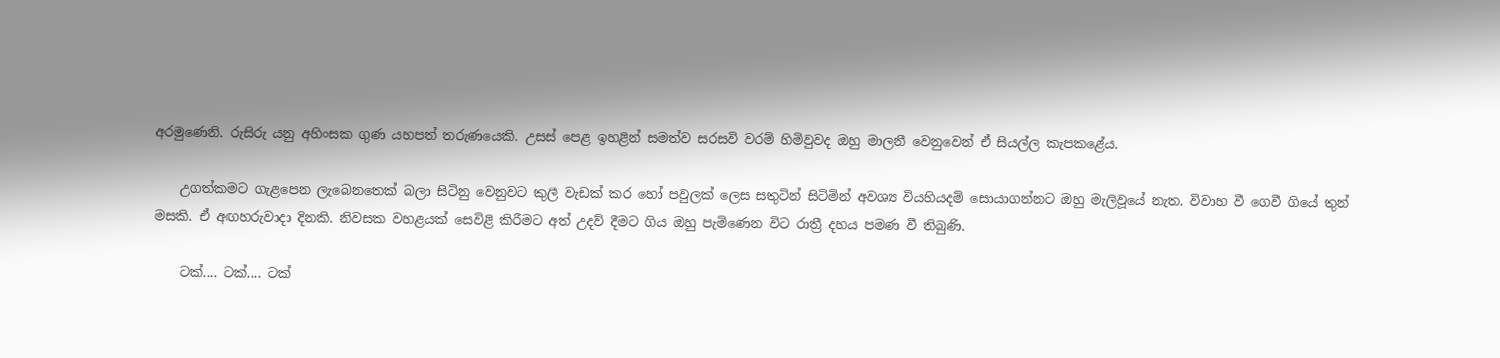අරමුණෙනි. රුසිරු යනු අහිංසක ගුණ යහපත් තරුණයෙකි. උසස් පෙළ ඉහළින් සමත්ව සරසවි වරම් හිමිවුවද ඔහු මාලනී වෙනුවෙන් ඒ සියල්ල කැපකළේය.

    උගත්කමට ගැළපෙන ලැබෙනතෙක් බලා සිටිනු වෙනුවට කුලී වැඩක් කර හෝ පවුලක් ලෙස සතුටින් සිටිමින් අවශ්‍ය වියහියදම් සොයාගන්නට ඔහු මැලිවූයේ නැත. විවාහ වී ගෙවී ගියේ තුන් මසකි. ඒ අඟහරුවාදා දිනකි. නිවසක වහළයක් සෙවිළි කිරීමට අත් උදව් දීමට ගිය ඔහු පැමිණෙන විට රාත්‍රී දහය පමණ වී තිබුණි.

    ටක්.... ටක්.... ටක්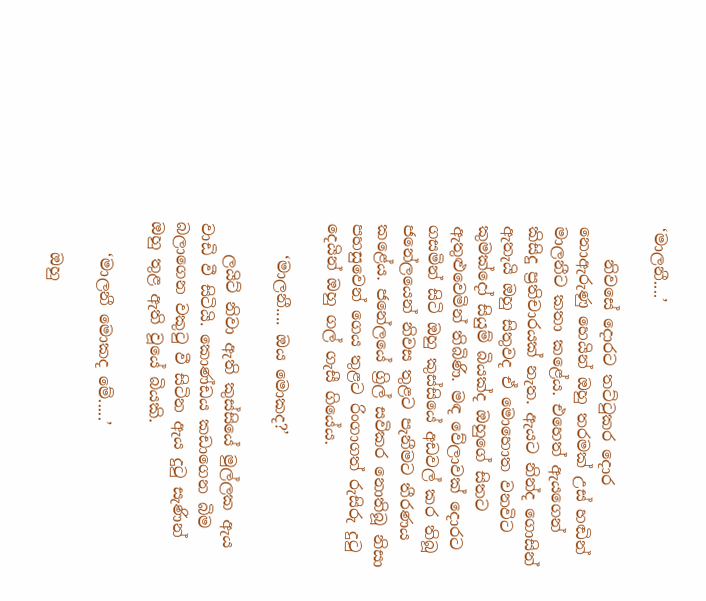‘මාලනී....’

    නිවසේ දොරට තට්ටුකර දොර නොඇරුණු හෙයින් ඔහු තරමක් උස් හඬින් මාලනීට කතා කළේය. එහෙත් ඇයගෙන් කිසිදු ප්‍රතිචාරයක් නැත. ඇයට නින්ද ගොසින් ඇතැයි ඔහු සිතුවද ඒ මොහොත වනවිට කුමක්දෝ සියුම් බියක්ද ඔහුගේ සිතට ඇතුළුවෙමින් තිබිණි. මඳ වේලාවක් දොරට ගසමින් සිටි ඔහු කුස්සියේ අඩවල් කර තිබූ ජනේලයෙන් නිවස තුළට පැනීමට තීරණය කළේය. ජනේලයේ ග්‍රිල් සවිකර නොතිබූ නිසා පහසුවෙන් ගෙය තුළට රිංගාගත් රුසිරු දුටු දෙයින් ඔහු ගල් ගැසී ගියේය.

    ‘මාලනී.... ඔය මොකද?’

    ලයිට් නිවා ඇති කුස්සියේ මුල්ලක ඇය වාඩි වී සිටියි. කොණ්ඩය කඩාගෙන බිම බලාගෙන වකුටු වී සිටින ඇය දුටු සැණින් ඔහු තුළ ඇති වූයේ බියකි.

    ‘මාලනී මොකද මේ.....’

    ඔහු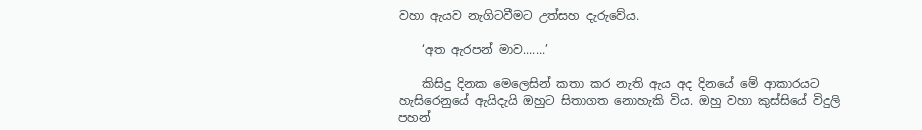වහා ඇයව නැගිටවීමට උත්සහ දැරුවේය.

    ‘අත ඇරපන් මාව.......’

    කිසිදු දිනක මෙලෙසින් කතා කර නැති ඇය අද දිනයේ මේ ආකාරයට හැසිරෙනුයේ ඇයිදැයි ඔහුට සිතාගත නොහැකි විය. ඔහු වහා කුස්සියේ විදුලි පහන්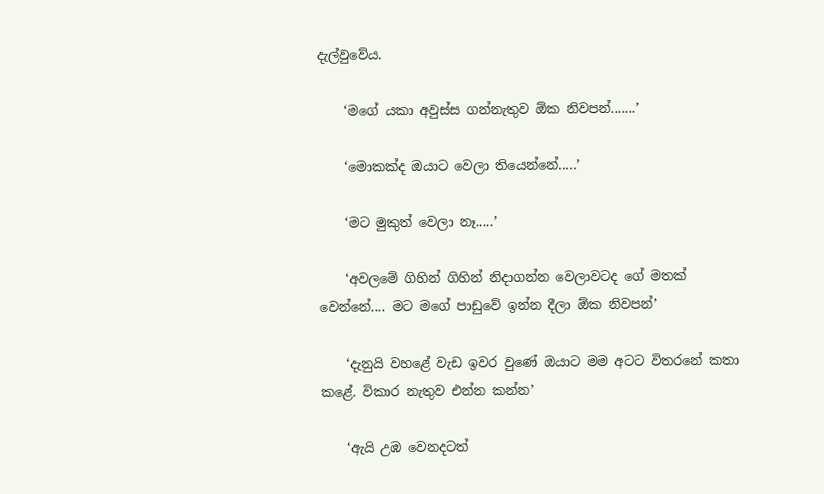දැල්වුවේය.

    ‘මගේ යකා අවුස්ස ගන්නැතුව ඕක නිවපන්.......’

    ‘මොකක්ද ඔයාට වෙලා තියෙන්නේ.....’

    ‘මට මුකුත් වෙලා නෑ.....’

    ‘අවලමේ ගිහින් ගිහින් නිදාගන්න වෙලාවටද ගේ මතක් වෙන්නේ.... මට මගේ පාඩුවේ ඉන්න දීලා ඕක නිවපන්’

    ‘දැනුයි වහළේ වැඩ ඉවර වුණේ ඔයාට මම අටට විතරනේ කතා කළේ. විකාර නැතුව එන්න කන්න’

    ‘ඇයි උඹ වෙනදටත්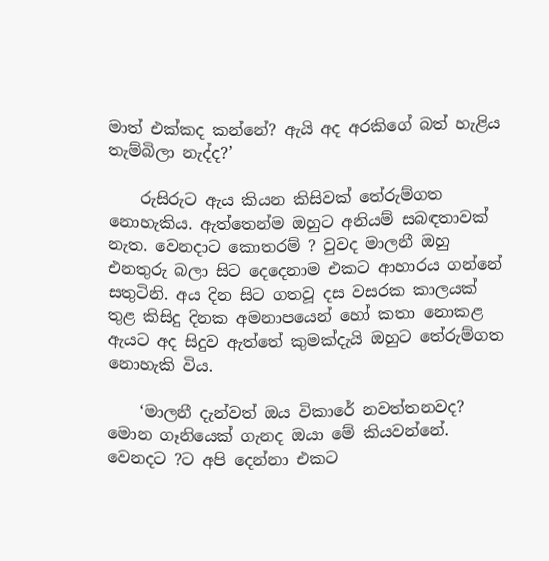මාත් එක්කද කන්නේ? ඇයි අද අරකිගේ බත් හැළිය තැම්බිලා නැද්ද?’

    රුසිරුට ඇය කියන කිසිවක් තේරුම්ගත නොහැකිය. ඇත්තෙන්ම ඔහුට අනියම් සබඳතාවක් නැත. වෙනදාට කොතරම් ? වුවද මාලනී ඔහු එනතුරු බලා සිට දෙදෙනාම එකට ආහාරය ගන්නේ සතුටිනි. අය දින සිට ගතවූ දස වසරක කාලයක් තුළ කිසිදු දිනක අමනාපයෙන් හෝ කතා නොකළ ඇයට අද සිදුව ඇත්තේ කුමක්දැයි ඔහුට තේරුම්ගත නොහැකි විය.

    ‘මාලනී දැන්වත් ඔය විකාරේ නවත්තනවද? මොන ගෑනියෙක් ගැනද ඔයා මේ කියවන්නේ. වෙනදට ?ට අපි දෙන්නා එකට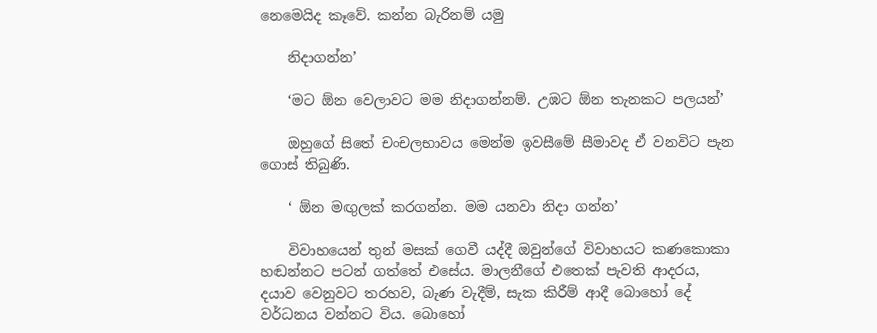නෙමෙයිද කෑවේ. කන්න බැරිනම් යමු

    නිදාගන්න’

    ‘මට ඕන වෙලාවට මම නිදාගන්නම්. උඹට ඕන තැනකට පලයන්’

    ඔහුගේ සිතේ චංචලභාවය මෙන්ම ඉවසීමේ සීමාවද ඒ වනවිට පැන ගොස් තිබුණි.

    ‘ ඕන මඟුලක් කරගන්න. මම යනවා නිදා ගන්න’

    විවාහයෙන් තුන් මසක් ගෙවී යද්දී ඔවුන්ගේ විවාහයට කණකොකා හඬන්නට පටන් ගත්තේ එසේය. මාලනීගේ එතෙක් පැවති ආදරය, දයාව වෙනුවට තරහව, බැණ වැදීම්, සැක කිරීම් ආදී බොහෝ දේ වර්ධනය වන්නට විය. බොහෝ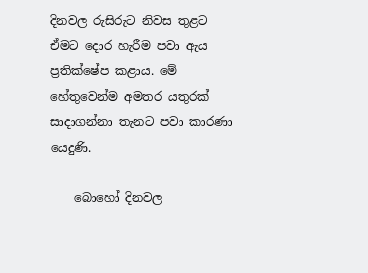දිනවල රුසිරුට නිවස තුළට ඒමට දොර හැරීම පවා ඇය ප්‍රතික්ෂේප කළාය. මේ හේතුවෙන්ම අමතර යතුරක් සාදාගන්නා තැනට පවා කාරණා යෙදුණි.

    බොහෝ දිනවල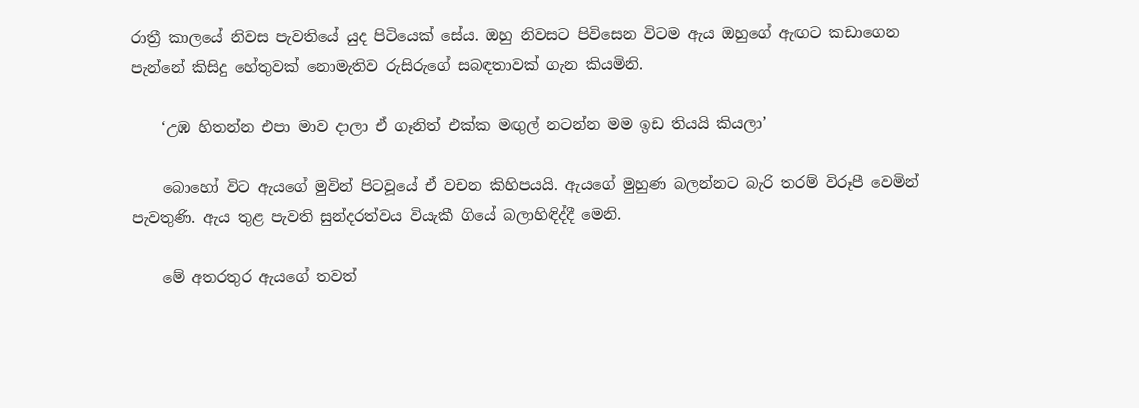රාත්‍රී කාලයේ නිවස පැවතියේ යුද පිටියෙක් සේය. ඔහු නිවසට පිවිසෙන විටම ඇය ඔහුගේ ඇඟට කඩාගෙන පැන්නේ කිසිදු හේතුවක් නොමැතිව රුසිරුගේ සබඳතාවක් ගැන කියමිනි.

    ‘උඹ හිතන්න එපා මාව දාලා ඒ ගෑනිත් එක්ක මඟුල් නටන්න මම ඉඩ තියයි කියලා’

    බොහෝ විට ඇයගේ මුවින් පිටවූයේ ඒ වචන කිහිපයයි. ඇයගේ මුහුණ බලන්නට බැරි තරම් විරූපී වෙමින් පැවතුණි. ඇය තුළ පැවති සුන්දරත්වය වියැකී ගියේ බලාහිඳිද්දී මෙනි.

    මේ අතරතුර ඇයගේ තවත්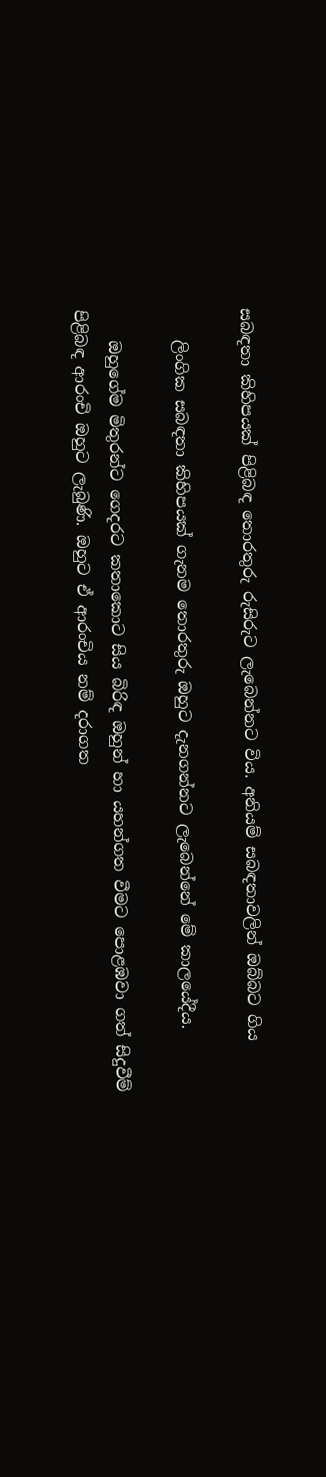සබඳතා කිහිපයක් පිළිබඳ තොරතුරු රුසිරුට ලැබෙන්නට විය. අනියම් සබඳතාවලින් ඔබ්බට ගිය

    ලිංගික සබඳතා කිහිපයක් ගැනම තොරතුරු ඔහුට දැනගන්නට ලැබෙන්නේ මේ කාලයේදීය.

    ඔහුගේම මිතුරන්ට ගෙදරට කතාකොට සිය බිරිඳ ඔහුන් හා යහන්ගත වීමට පොළඹවා ගත් සිදුවීම් පිළිබඳ ආරංචි ඔහුට ලැබුණි. ඔහුට ඒ ආරංචිය නම් දරාගත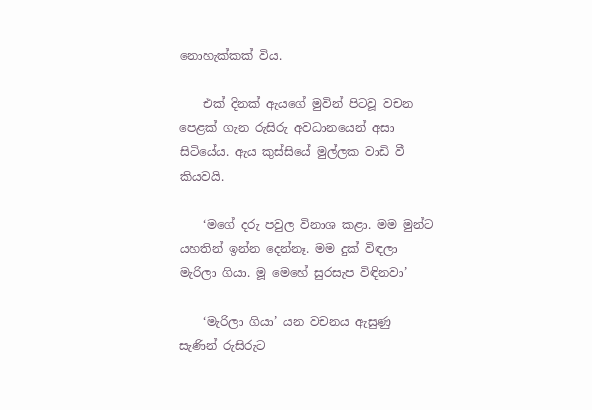නොහැක්කක් විය.

    එක් දිනක් ඇයගේ මුවින් පිටවූ වචන පෙළක් ගැන රුසිරු අවධානයෙන් අසා සිටියේය. ඇය කුස්සියේ මුල්ලක වාඩි වී කියවයි.

    ‘මගේ දරු පවුල විනාශ කළා. මම මුන්ට යහතින් ඉන්න දෙන්නෑ. මම දුක් විඳලා මැරිලා ගියා. මූ මෙහේ සුරසැප විඳිනවා’

    ‘මැරිලා ගියා’ යන වචනය ඇසුණු සැණින් රුසිරුට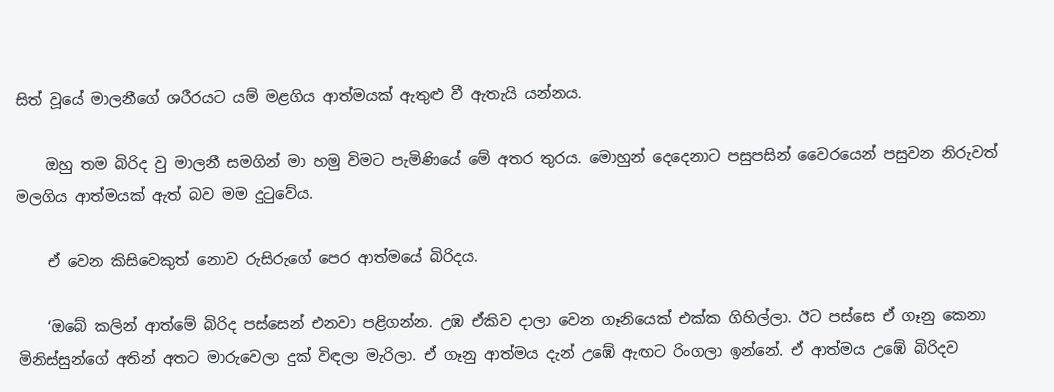සිත් වූයේ මාලනීගේ ශරීරයට යම් මළගිය ආත්මයක් ඇතුළු වී ඇතැයි යන්නය.

    ඔහු තම බිරිද වු මාලනී සමගින් මා හමු විමට පැමිණියේ මේ අතර තුරය. මොහුන් දෙදෙනාට පසුපසින් වෛරයෙන් පසුවන නිරුවත් මලගිය ආත්මයක් ඇත් බව මම දුටුවේය.

    ඒ වෙන කිසිවෙකුත් නොව රුසිරුගේ පෙර ආත්මයේ බිරිදය.

    ‘ඔබේ කලින් ආත්මේ බිරිද පස්සෙන් එනවා පළිගන්න. උඹ ඒකිව දාලා වෙන ගෑනියෙක් එක්ක ගිහිල්ලා. ඊට පස්සෙ ඒ ගෑනු කෙනා මිනිස්සුන්ගේ අතින් අතට මාරුවෙලා දුක් විඳලා මැරිලා. ඒ ගෑනු ආත්මය දැන් උඹේ ඇඟට රිංගලා ඉන්නේ. ඒ ආත්මය උඹේ බිරිදව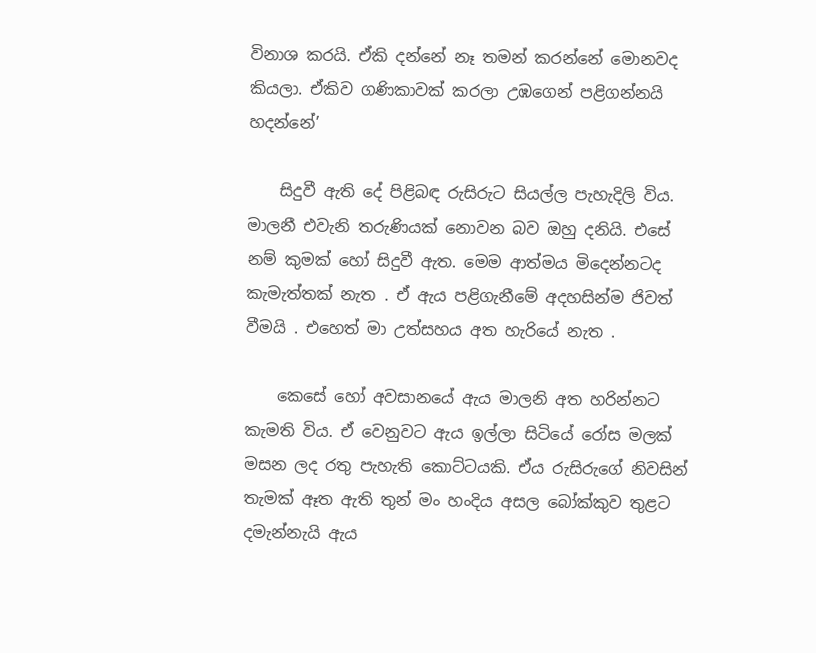විනාශ කරයි. ඒකි දන්නේ නෑ තමන් කරන්නේ මොනවද කියලා. ඒකිව ගණිකාවක් කරලා උඹගෙන් පළිගන්නයි හදන්නේ’

    සිදුවී ඇති දේ පිළිබඳ රුසිරුට සියල්ල පැහැදිලි විය. මාලනී එවැනි තරුණියක් නොවන බව ඔහු දනියි. එසේ නම් කුමක් හෝ සිදුවී ඇත. මෙම ආත්මය මිදෙන්නටද කැමැත්තක් නැත . ඒ ඇය පළිගැනීමේ අදහසින්ම ජිවත් වීමයි . එහෙත් මා උත්සහය අත හැරියේ නැත .

    කෙසේ හෝ අවසානයේ ඇය මාලනි අත හරින්නට කැමති විය. ඒ වෙනුවට ඇය ඉල්ලා සිටියේ රෝස මලක් මසන ලද රතු පැහැති කොට්ටයකි. ඒය රුසිරුගේ නිවසින් තැමක් ඈත ඇති තුන් මං හංදිය අසල බෝක්කුව තුළට දමැන්නැයි ඇය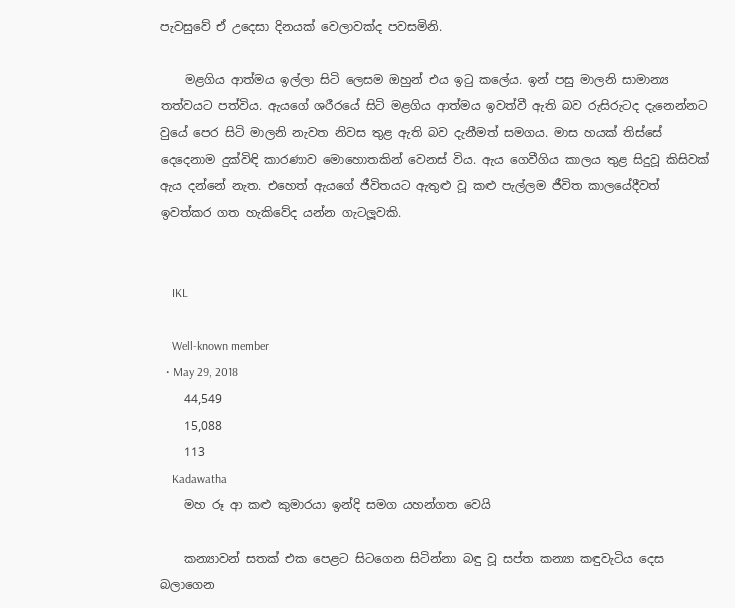පැවසුවේ ඒ උදෙසා දිනයක් වෙලාවක්ද පවසමිනි.

    මළගිය ආත්මය ඉල්ලා සිටි ලෙසම ඔහුන් එය ඉටු කලේය. ඉන් පසු මාලනි සාමාන්‍ය තත්වයට පත්විය. ඇයගේ ශරීරයේ සිටි මළගිය ආත්මය ඉවත්වී ඇති බව රුසිරුටද දැනෙන්නට වුයේ පෙර සිටි මාලනි නැවත නිවස තුළ ඇති බව දැනීමත් සමගය. මාස හයක් තිස්සේ දෙදෙනාම දුක්විඳි කාරණාව මොහොතකින් වෙනස් විය. ඇය ගෙවීගිය කාලය තුළ සිදුවූ කිසිවක් ඇය දන්නේ නැත. එහෙත් ඇයගේ ජීවිතයට ඇතුළු වූ කළු පැල්ලම ජීවිත කාලයේදීවත් ඉවත්කර ගත හැකිවේද යන්න ගැටලූවකි.


    IKL

    Well-known member
  • May 29, 2018
    44,549
    15,088
    113
    Kadawatha
    මහ රූ ආ කළු කුමාරයා ඉන්දි සමග යහන්ගත වෙයි

    කන්‍යාවන් සතක් එක පෙළට සිටගෙන සිටින්නා බඳු වූ සප්ත කන්‍යා කඳුවැටිය දෙස බලාගෙන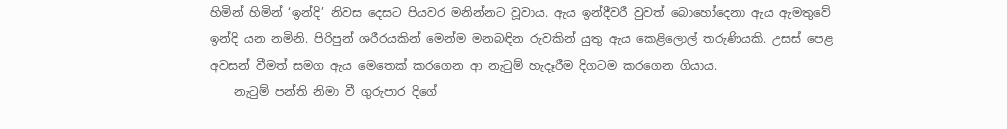හිමින් හිමින් ‘ඉන්දි’ නිවස දෙසට පියවර මනින්නට වූවාය. ඇය ඉන්දීවරී වුවත් බොහෝදෙනා ඇය ඇමතුවේ ඉන්දි යන නමිනි. පිරිපුන් ශරීරයකින් මෙන්ම මනබඳින රුවකින් යුතු ඇය කෙළිලොල් තරුණියකි. උසස් පෙළ අවසන් වීමත් සමග ඇය මෙතෙක් කරගෙන ආ නැටුම් හැදෑරීම දිගටම කරගෙන ගියාය.
    නැටුම් පන්ති නිමා වී ගුරුපාර දිගේ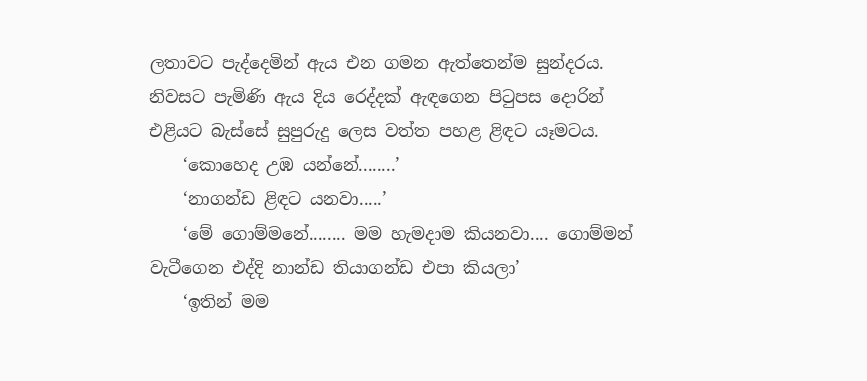ලතාවට පැද්දෙමින් ඇය එන ගමන ඇත්තෙන්ම සුන්දරය. නිවසට පැමිණි ඇය දිය රෙද්දක් ඇඳගෙන පිටුපස දොරින් එළියට බැස්සේ සුපුරුදු ලෙස වත්ත පහළ ළිඳට යෑමටය.
    ‘කොහෙද උඹ යන්නේ........’
    ‘නාගන්ඩ ළිඳට යනවා.....’
    ‘මේ ගොම්මනේ........ මම හැමදාම කියනවා.... ගොම්මන් වැටීගෙන එද්දි නාන්ඩ තියාගන්ඩ එපා කියලා’
    ‘ඉතින් මම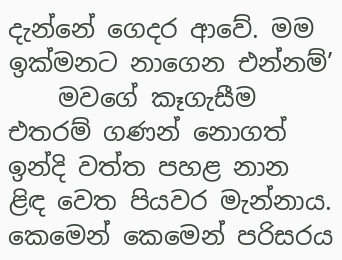දැන්නේ ගෙදර ආවේ. මම ඉක්මනට නාගෙන එන්නම්’
    මවගේ කෑගැසීම එතරම් ගණන් නොගත් ඉන්දි වත්ත පහළ නාන ළිඳ වෙත පියවර මැන්නාය. කෙමෙන් කෙමෙන් පරිසරය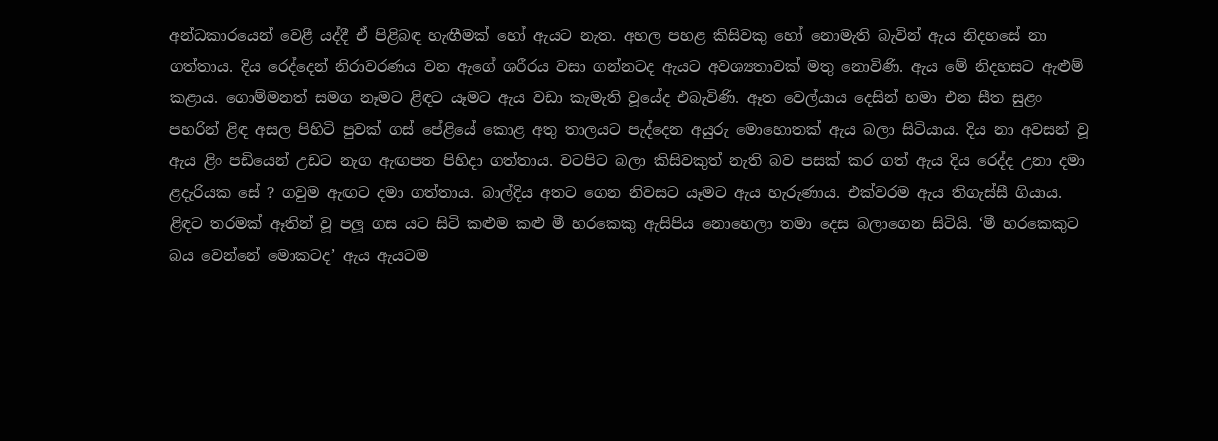අන්ධකාරයෙන් වෙළී යද්දී ඒ පිළිබඳ හැඟීමක් හෝ ඇයට නැත. අහල පහළ කිසිවකු හෝ නොමැති බැවින් ඇය නිදහසේ නා ගත්තාය. දිය රෙද්දෙන් නිරාවරණය වන ඇගේ ශරීරය වසා ගන්නටද ඇයට අවශ්‍යතාවක් මතු නොවිණි. ඇය මේ නිදහසට ඇළුම් කළාය. ගොම්මනත් සමග නෑමට ළිඳට යෑමට ඇය වඩා කැමැති වූයේද එබැවිණි. ඈත වෙල්යාය දෙසින් හමා එන සීත සුළං පහරින් ළිඳ අසල පිහිටි පුවක් ගස් පේළියේ කොළ අතු තාලයට පැද්දෙන අයුරු මොහොතක් ඇය බලා සිටියාය. දිය නා අවසන් වූ ඇය ළිං පඩියෙන් උඩට නැග ඇඟපත පිහිදා ගත්තාය. වටපිට බලා කිසිවකුත් නැති බව පසක් කර ගත් ඇය දිය රෙද්ද උනා දමා ළදැරියක සේ ? ගවුම ඇඟට දමා ගත්තාය. බාල්දිය අතට ගෙන නිවසට යෑමට ඇය හැරුණාය. එක්වරම ඇය තිගැස්සී ගියාය. ළිඳට තරමක් ඈතින් වූ පලූ ගස යට සිටි කළුම කළු මී හරකෙකු ඇසිපිය නොහෙලා තමා දෙස බලාගෙන සිටියි. ‘මී හරකෙකුට බය වෙන්නේ මොකටද’ ඇය ඇයටම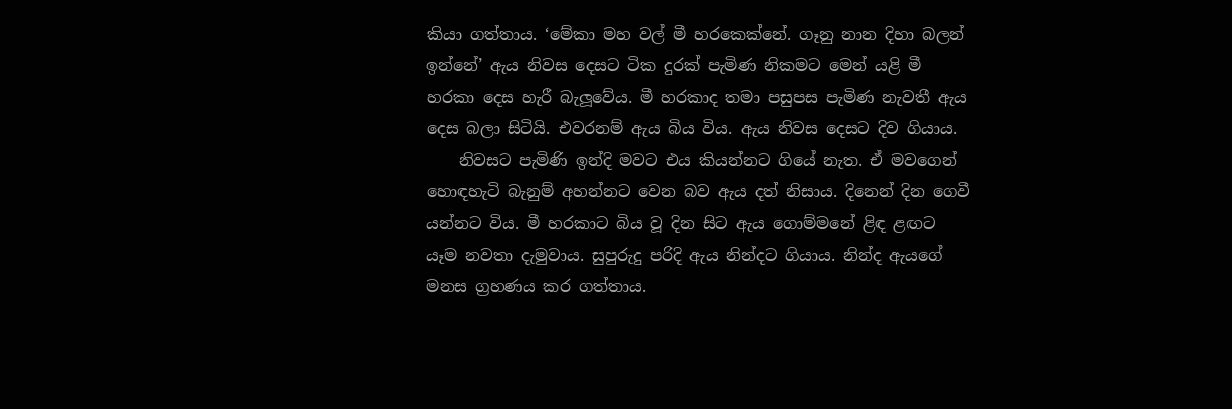කියා ගත්තාය. ‘මේකා මහ වල් මී හරකෙක්නේ. ගෑනු නාන දිහා බලන් ඉන්නේ’ ඇය නිවස දෙසට ටික දුරක් පැමිණ නිකමට මෙන් යළි මී හරකා දෙස හැරී බැලූවේය. මී හරකාද තමා පසුපස පැමිණ නැවතී ඇය දෙස බලා සිටියි. එවරනම් ඇය බිය විය. ඇය නිවස දෙසට දිව ගියාය.
    නිවසට පැමිණි ඉන්දි මවට එය කියන්නට ගියේ නැත. ඒ මවගෙන් හොඳහැටි බැනුම් අහන්නට වෙන බව ඇය දත් නිසාය. දිනෙන් දින ගෙවී යන්නට විය. මී හරකාට බිය වූ දින සිට ඇය ගොම්මනේ ළිඳ ළඟට යෑම නවතා දැමුවාය. සුපුරුදු පරිදි ඇය නින්දට ගියාය. නින්ද ඇයගේ මනස ග්‍රහණය කර ගත්තාය.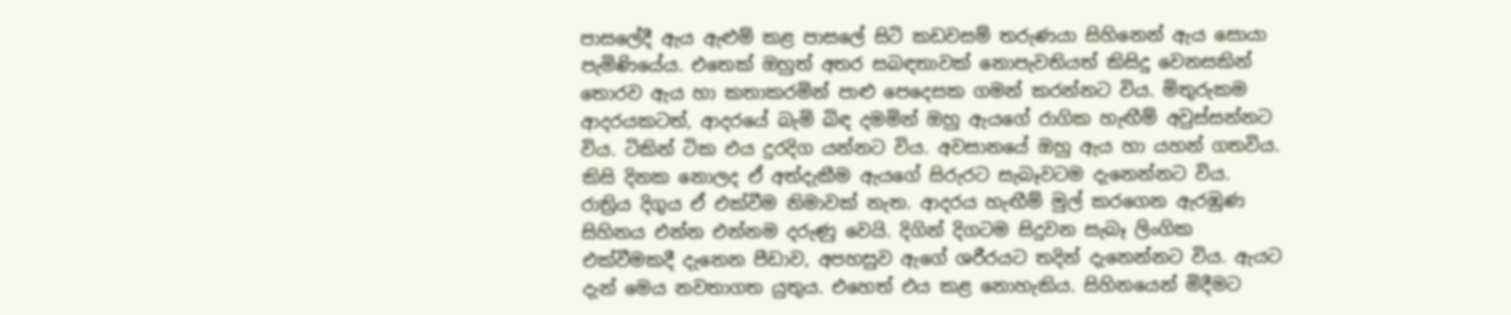පාසලේදී ඇය ඇළුම් කළ පාසලේ සිටි කඩවසම් තරුණයා සිහිනෙන් ඇය සොයා පැමිණියේය. එතෙක් ඔහුත් අතර සබඳතාවක් නොපැවතියත් කිසිදු වෙනසකින් තොරව ඇය හා කතාකරමින් පාළු පෙදෙසක ගමන් කරන්නට විය. මිතුරුකම ආදරයකටත්, ආදරයේ බැමි බිඳ දමමින් ඔහු ඇයගේ රාගික හැඟීම් අවුස්සන්නට විය. ටිකින් ටික එය දුරදිග යන්නට විය. අවසානයේ ඔහු ඇය හා යහන් ගතවිය. කිසි දිනක නොලද ඒ අත්දැකීම ඇයගේ සිරුරට සැබෑවටම දැනෙන්නට විය. රාත්‍රිය දිගුය ඒ එක්වීම නිමාවක් නැත. ආදරය හැඟීම් මුල් කරගෙන ඇරඹුණ සිහිනය එන්න එන්නම දරුණු වෙයි. දිගින් දිගටම සිදුවන සැබෑ ලිංගික එක්වීමකදී දැනෙන පීඩාව, අපහසුව ඇගේ ශරීරයට තදින් දැනෙන්නට විය. ඇයට දැන් මෙය නවතාගත යුතුය. එහෙත් එය කළ නොහැකිය. සිහිනයෙන් මිදීමට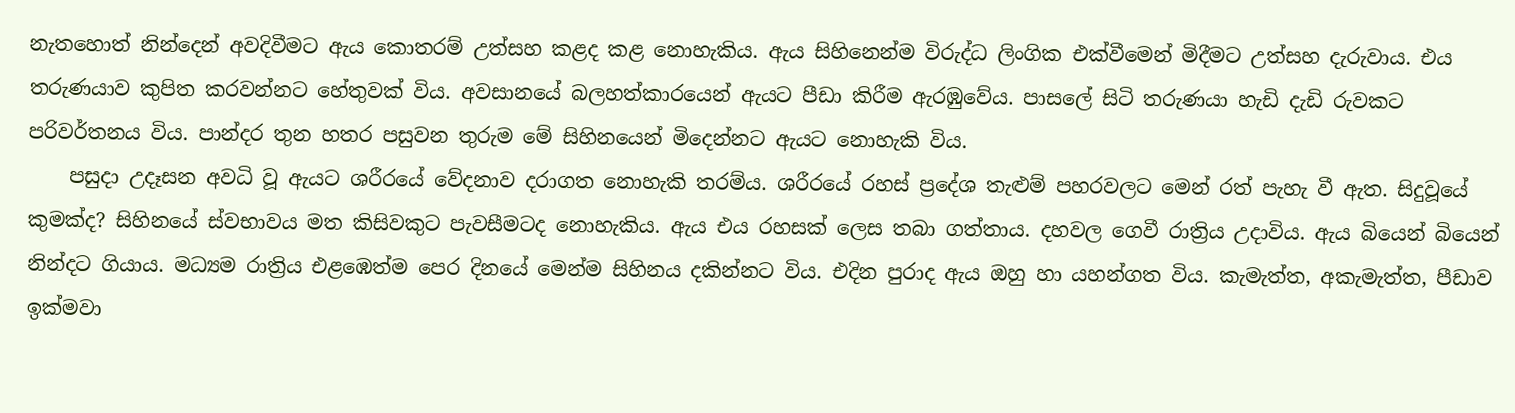නැතහොත් නින්දෙන් අවදිවීමට ඇය කොතරම් උත්සහ කළද කළ නොහැකිය. ඇය සිහිනෙන්ම විරුද්ධ ලිංගික එක්වීමෙන් මිදීමට උත්සහ දැරුවාය. එය තරුණයාව කුපිත කරවන්නට හේතුවක් විය. අවසානයේ බලහත්කාරයෙන් ඇයට පීඩා කිරීම ඇරඹුවේය. පාසලේ සිටි තරුණයා හැඩි දැඩි රුවකට පරිවර්තනය විය. පාන්දර තුන හතර පසුවන තුරුම මේ සිහිනයෙන් මිදෙන්නට ඇයට නොහැකි විය.
    පසුදා උදෑසන අවධි වූ ඇයට ශරීරයේ වේදනාව දරාගත නොහැකි තරම්ය. ශරීරයේ රහස් ප්‍රදේශ තැළුම් පහරවලට මෙන් රත් පැහැ වී ඇත. සිදුවූයේ කුමක්ද? සිහිනයේ ස්වභාවය මත කිසිවකුට පැවසීමටද නොහැකිය. ඇය එය රහසක් ලෙස තබා ගත්තාය. දහවල ගෙවී රාත්‍රිය උදාවිය. ඇය බියෙන් බියෙන් නින්දට ගියාය. මධ්‍යම රාත්‍රිය එළඹෙත්ම පෙර දිනයේ මෙන්ම සිහිනය දකින්නට විය. එදින පුරාද ඇය ඔහු හා යහන්ගත විය. කැමැත්ත, අකැමැත්ත, පීඩාව ඉක්මවා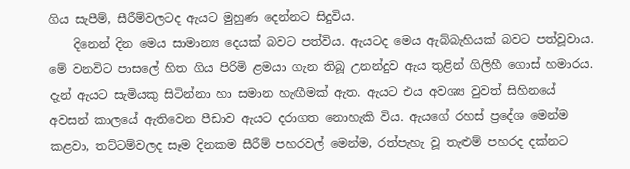ගිය සැපීම්, සීරීම්වලටද ඇයට මුහුණ දෙන්නට සිදුවිය.
    දිනෙන් දින මෙය සාමාන්‍ය දෙයක් බවට පත්විය. ඇයටද මෙය ඇබ්බැහියක් බවට පත්වූවාය. මේ වනවිට පාසලේ හිත ගිය පිරිමි ළමයා ගැන තිබූ උනන්දුව ඇය තුළින් ගිලිහී ගොස් හමාරය. දැන් ඇයට සැමියකු සිටින්නා හා සමාන හැඟීමක් ඇත. ඇයට එය අවශ්‍ය වුවත් සිහිනයේ අවසන් කාලයේ ඇතිවෙන පීඩාව ඇයට දරාගත නොහැකි විය. ඇයගේ රහස් ප්‍රදේශ මෙන්ම කළවා, තට්ටම්වලද සෑම දිනකම සීරීම් පහරවල් මෙන්ම, රත්පැහැ වූ තැළුම් පහරද දක්නට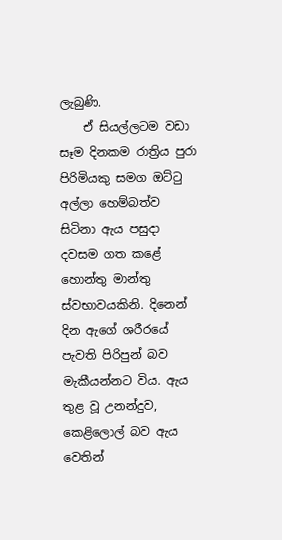ලැබුණි.
    ඒ සියල්ලටම වඩා සෑම දිනකම රාත්‍රිය පුරා පිරිමියකු සමග ඔට්ටු අල්ලා හෙම්බත්ව සිටිනා ඇය පසුදා දවසම ගත කළේ හොන්තු මාන්තු ස්වභාවයකිනි. දිනෙන් දින ඇගේ ශරීරයේ පැවති පිරිපුන් බව මැකීයන්නට විය. ඇය තුළ වූ උනන්දුව, කෙළිලොල් බව ඇය වෙතින්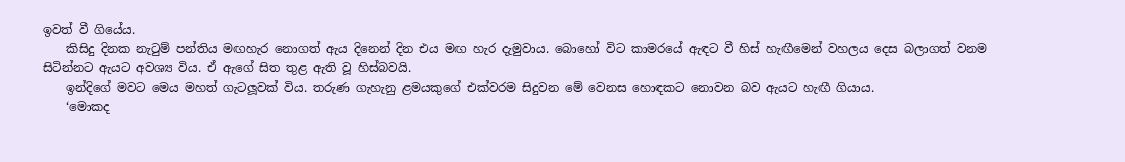ඉවත් වී ගියේය.
    කිසිදු දිනක නැටුම් පන්තිය මඟහැර නොගත් ඇය දිනෙන් දින එය මඟ හැර දැමුවාය. බොහෝ විට කාමරයේ ඇඳට වී හිස් හැඟීමෙන් වහලය දෙස බලාගත් වනම සිටින්නට ඇයට අවශ්‍ය විය. ඒ ඇගේ සිත තුළ ඇති වූ හිස්බවයි.
    ඉන්දිගේ මවට මෙය මහත් ගැටලූවක් විය. තරුණ ගැහැනු ළමයකුගේ එක්වරම සිදුවන මේ වෙනස හොඳකට නොවන බව ඇයට හැඟී ගියාය.
    ‘මොකද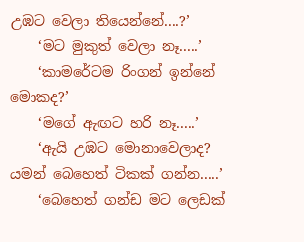උඹට වෙලා තියෙන්නේ....?’
    ‘මට මුකුත් වෙලා නෑ.....’
    ‘කාමරේටම රිංගන් ඉන්නේ මොකද?’
    ‘මගේ ඇඟට හරි නෑ.....’
    ‘ඇයි උඹට මොනාවෙලාද? යමන් බෙහෙත් ටිකක් ගන්න.....’
    ‘බෙහෙත් ගන්ඩ මට ලෙඩක්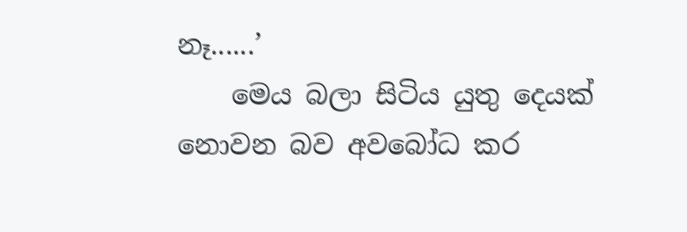නෑ......’
    මෙය බලා සිටිය යුතු දෙයක් නොවන බව අවබෝධ කර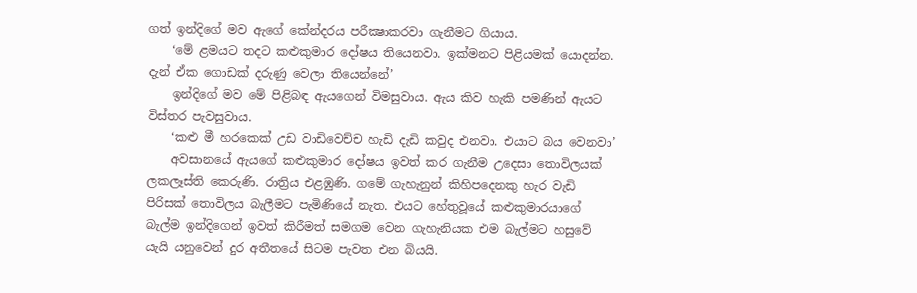ගත් ඉන්දිගේ මව ඇගේ කේන්දරය පරීක්‍ෂාකරවා ගැනීමට ගියාය.
    ‘මේ ළමයට තදට කළුකුමාර දෝෂය තියෙනවා. ඉක්මනට පිළියමක් යොදන්න. දැන් ඒක ගොඩක් දරුණු වෙලා තියෙන්නේ’
    ඉන්දිගේ මව මේ පිළිබඳ ඇයගෙන් විමසුවාය. ඇය කිව හැකි පමණින් ඇයට විස්තර පැවසුවාය.
    ‘කළු මී හරකෙක් උඩ වාඩිවෙච්ච හැඩි දැඩි කවුද එනවා. එයාට බය වෙනවා’
    අවසානයේ ඇයගේ කළුකුමාර දෝෂය ඉවත් කර ගැනීම උදෙසා තොවිලයක් ලකලෑස්ති කෙරුණි. රාත්‍රිය එළඹුණි. ගමේ ගැහැනුන් කිහිපදෙනකු හැර වැඩි පිරිසක් තොවිලය බැලීමට පැමිණියේ නැත. එයට හේතුවූයේ කළුකුමාරයාගේ බැල්ම ඉන්දිගෙන් ඉවත් කිරීමත් සමගම වෙන ගැහැනියක එම බැල්මට හසුවේ යැයි යනුවෙන් දුර අතීතයේ සිටම පැවත එන බියයි.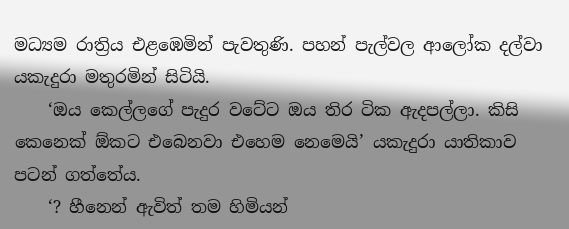මධ්‍යම රාත්‍රිය එළඹෙමින් පැවතුණි. පහන් පැල්වල ආලෝක දල්වා යකැදුරා මතුරමින් සිටියි.
    ‘ඔය කෙල්ලගේ පැදුර වටේට ඔය තිර ටික ඇදපල්ලා. කිසි කෙනෙක් ඕකට එබෙනවා එහෙම නෙමෙයි’ යකැදුරා යාතිකාව පටන් ගත්තේය.
    ‘? හීනෙන් ඇවිත් තම හිමියන්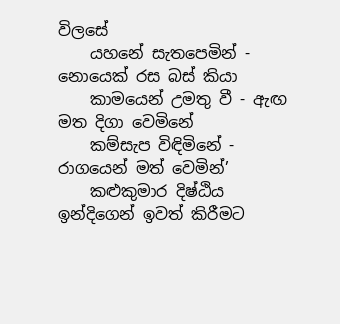විලසේ
    යහනේ සැතපෙමින් - නොයෙක් රස බස් කියා
    කාමයෙන් උමතු වී - ඇඟ මත දිගා වෙමිනේ
    කම්සැප විඳිමිනේ - රාගයෙන් මත් වෙමින්’
    කළුකුමාර දිෂ්ඨිය ඉන්දිගෙන් ඉවත් කිරීමට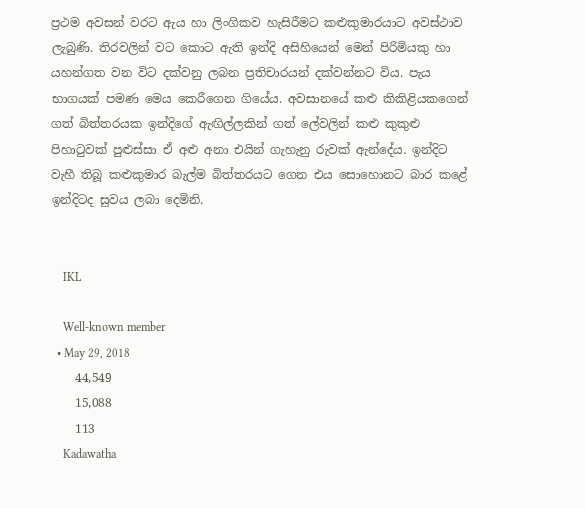ප්‍රථම අවසන් වරට ඇය හා ලිංගිකව හැසිරීමට කළුකුමාරයාට අවස්ථාව ලැබුණි. තිරවලින් වට කොට ඇති ඉන්දි අසිහියෙන් මෙන් පිරිමියකු හා යහන්ගත වන විට දක්වනු ලබන ප්‍රතිචාරයන් දක්වන්නට විය. පැය භාගයක් පමණ මෙය කෙරීගෙන ගියේය. අවසානයේ කළු කිකිළියකගෙන් ගත් බිත්තරයක ඉන්දිගේ ඇඟිල්ලකින් ගත් ලේවලින් කළු කුකුළු පිහාටුවක් පුළුස්සා ඒ අළු අනා එයින් ගැහැනු රුවක් ඇන්දේය. ඉන්දිට වැහී තිබූ කළුකුමාර බැල්ම බිත්තරයට ගෙන එය සොහොනට බාර කළේ ඉන්දිටද සුවය ලබා දෙමිනි.


    IKL

    Well-known member
  • May 29, 2018
    44,549
    15,088
    113
    Kadawatha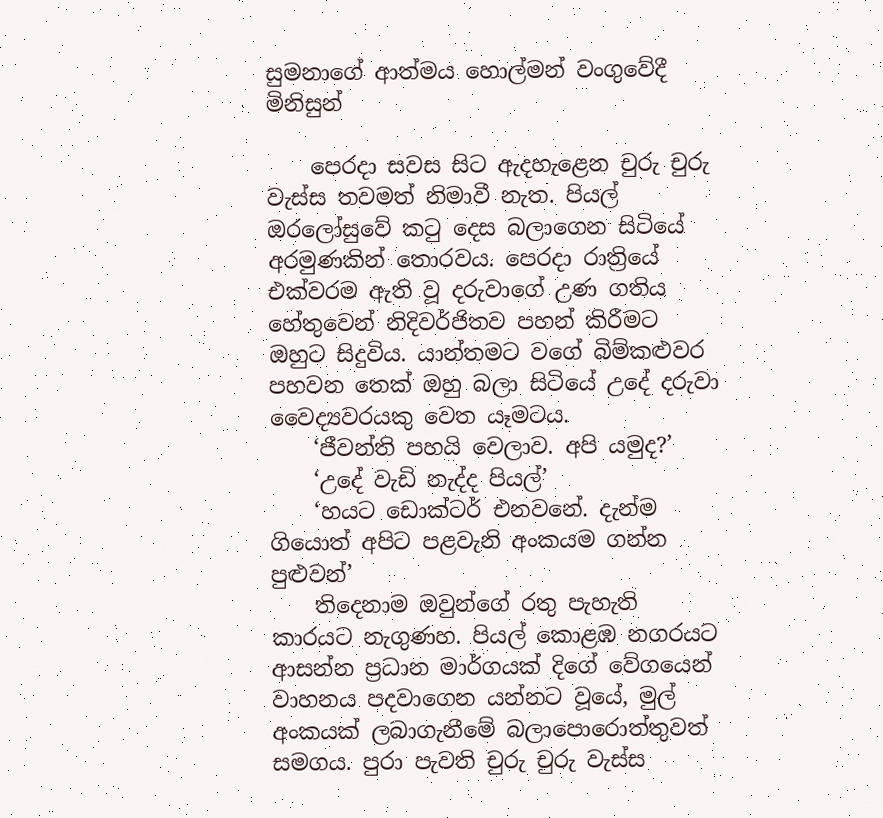සුමනාගේ ආත්මය හොල්මන් වංගුවේදී මිනිසුන්

    පෙරදා සවස සිට ඇදහැළෙන චුරු චුරු වැස්ස තවමත් නිමාවී නැත. පියල් ඔරලෝසුවේ කටු දෙස බලාගෙන සිටියේ අරමුණකින් තොරවය. පෙරදා රාත්‍රියේ එක්වරම ඇති වූ දරුවාගේ උණ ගතිය හේතුවෙන් නිදිවර්ජිතව පහන් කිරීමට ඔහුට සිදුවිය. යාන්තමට වගේ බිම්කළුවර පහවන තෙක් ඔහු බලා සිටියේ උදේ දරුවා වෛද්‍යවරයකු වෙත යෑමටය.
    ‘ජීවන්ති පහයි වෙලාව. අපි යමුද?’
    ‘උදේ වැඩි නැද්ද පියල්’
    ‘හයට ඩොක්ටර් එනවනේ. දැන්ම ගියොත් අපිට පළවැනි අංකයම ගන්න පුළුවන්’
    තිදෙනාම ඔවුන්ගේ රතු පැහැති කාරයට නැගුණහ. පියල් කොළඹ නගරයට ආසන්න ප්‍රධාන මාර්ගයක් දිගේ වේගයෙන් වාහනය පදවාගෙන යන්නට වූයේ, මුල් අංකයක් ලබාගැනීමේ බලාපොරොත්තුවත් සමගය. පුරා පැවති චුරු චුරු වැස්ස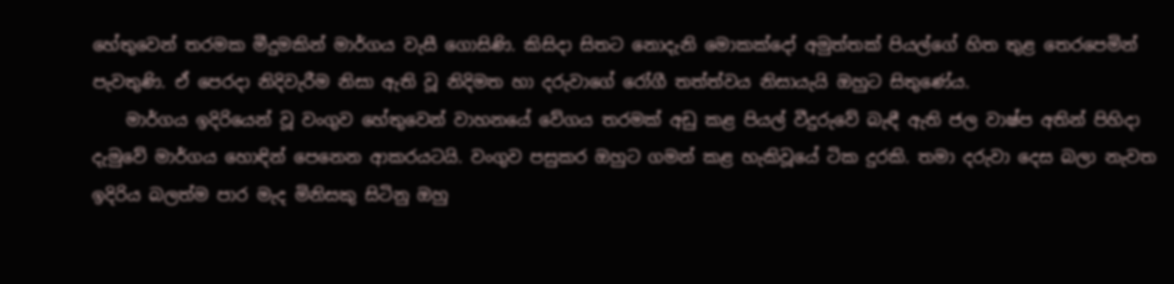හේතුවෙන් තරමක මීදුමකින් මාර්ගය වැසී ගොසිණි. කිසිදා සිතට නොදැනි මොකක්දෝ අමුත්තක් පියල්ගේ හිත තුළ තෙරපෙමින් පැවතුණි. ඒ පෙරදා නිදිවැරීම නිසා ඇති වූ නිදිමත හා දරුවාගේ රෝගී තත්ත්වය නිසායැයි ඔහුට සිතුණේය.
    මාර්ගය ඉදිරියෙන් වූ වංගුව හේතුවෙන් වාහනයේ වේගය තරමක් අඩු කළ පියල් වීදුරුවේ බැඳී ඇති ජල වාෂ්ප අතින් පිහිදා දැමුවේ මාර්ගය හොඳින් පෙනෙන ආකරයටයි. වංගුව පසුකර ඔහුට ගමන් කළ හැකිවූයේ ටික දුරකි. තමා දරුවා දෙස බලා නැවත ඉදිරිය බලත්ම පාර මැද මිනිසකු සිටිනු ඔහු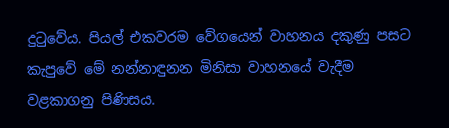දුටුවේය. පියල් එකවරම වේගයෙන් වාහනය දකුණු පසට කැපුවේ මේ නන්නාඳුනන මිනිසා වාහනයේ වැදීම වළකාගනු පිණිසය.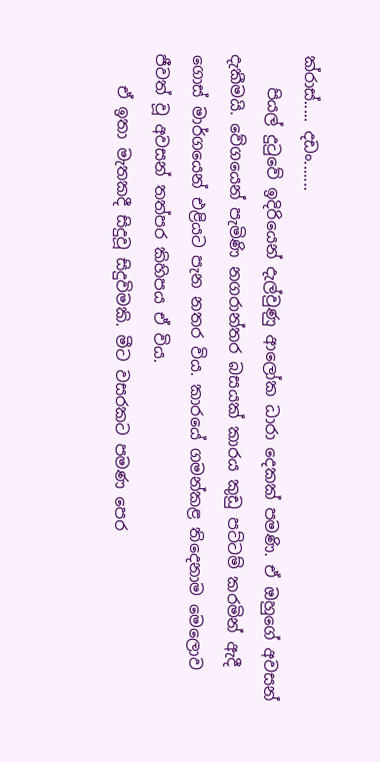ක්රාස්..... දඩං.......
    පියල් දුටුවේ ඉදිරියෙන් දැල්වුණු ආලෝක ධාරා දෙකක් පමණි. ඒ ඔහුගේ අවසන් දැකීමයි. වේගයෙන් පැමිණි නගරාන්තර බසයක් කාරය කුඩු පට්ටම් කරමින් ඇදී ගොස් මාර්ගයෙන් එළියට පැන නතර විය. කාරයේ ගමන්කළ තිදෙනාම මෙලොව ජීවත් වූ අවසන් තත්පර කිහිපය ඒ විය.
    ඒ ඉතා මැතකදී සිදුවූ සිදුවිමකි. මීට වසරකට පමණ පෙර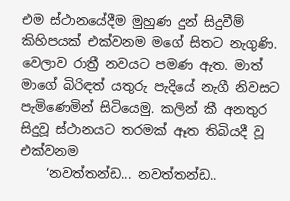එම ස්ථානයේදීම මුහුණ දුන් සිදුවීම් කිහිපයක් එක්වනම මගේ සිතට නැගුණි. වෙලාව රාත්‍රී නවයට පමණ ඇත. මාත් මාගේ බිරිඳත් යතුරු පැදියේ නැගී නිවසට පැමිණෙමින් සිටියෙමු. කලින් කී අනතුර සිදුවූ ස්ථානයට තරමක් ඈත තිබියදී වූ එක්වනම
    ‘නවත්තන්ඩ... නවත්තන්ඩ..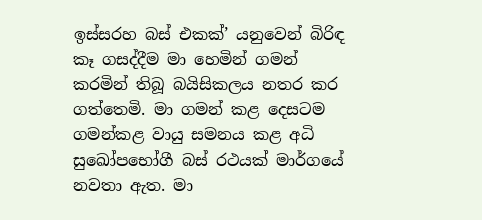ඉස්සරහ බස් එකක්’ යනුවෙන් බිරිඳ කෑ ගසද්දීම මා හෙමින් ගමන් කරමින් තිබූ බයිසිකලය නතර කර ගත්තෙමි. මා ගමන් කළ දෙසටම ගමන්කළ වායු සමනය කළ අධි සුඛෝපභෝගී බස් රථයක් මාර්ගයේ නවතා ඇත. මා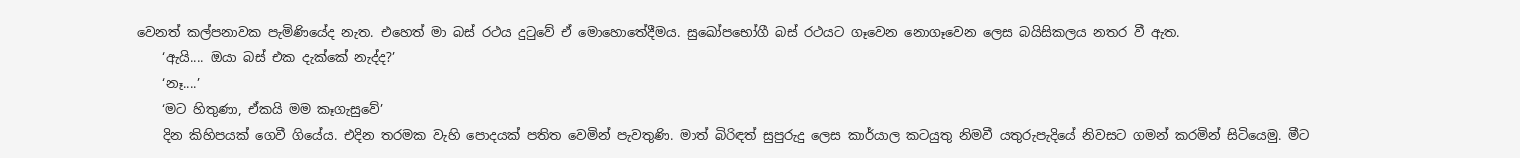වෙනත් කල්පනාවක පැමිණියේද නැත. එහෙත් මා බස් රථය දුටුවේ ඒ මොහොතේදීමය. සුඛෝපභෝගී බස් රථයට ගෑවෙන නොගෑවෙන ලෙස බයිසිකලය නතර වී ඇත.
    ‘ඇයි.... ඔයා බස් එක දැක්කේ නැද්ද?’
    ‘නෑ....’
    ‘මට හිතුණා, ඒකයි මම කෑගැසුවේ’
    දින කිහිපයක් ගෙවී ගියේය. එදින තරමක වැහි පොදයක් පතිත වෙමින් පැවතුණි. මාත් බිරිඳත් සුපුරුදු ලෙස කාර්යාල කටයුතු නිමවී යතුරුපැදියේ නිවසට ගමන් කරමින් සිටියෙමු. මීට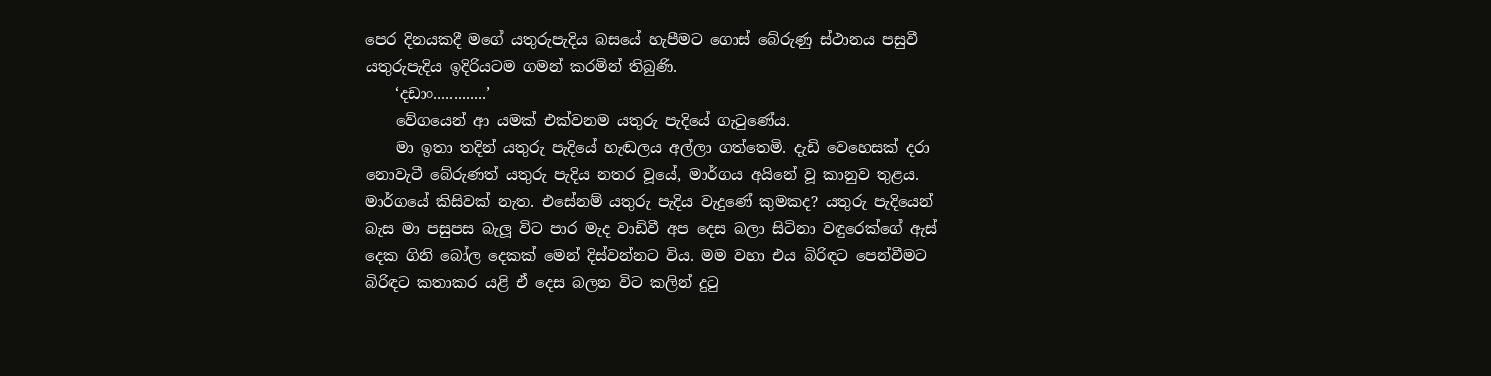පෙර දිනයකදී මගේ යතුරුපැදිය බසයේ හැපීමට ගොස් බේරුණු ස්ථානය පසුවී යතුරුපැදිය ඉදිරියටම ගමන් කරමින් තිබුණි.
    ‘දඩාං.............’
    වේගයෙන් ආ යමක් එක්වනම යතුරු පැදියේ ගැටුණේය.
    මා ඉතා තදින් යතුරු පැදියේ හැඬලය අල්ලා ගත්තෙමි. දැඩි වෙහෙසක් දරා නොවැටී බේරුණත් යතුරු පැදිය නතර වූයේ, මාර්ගය අයිනේ වූ කානුව තුළය. මාර්ගයේ කිසිවක් නැත. එසේනම් යතුරු පැදිය වැදුණේ කුමකද? යතුරු පැදියෙන් බැස මා පසුපස බැලූ විට පාර මැද වාඩිවී අප දෙස බලා සිටිනා වඳුරෙක්ගේ ඇස් දෙක ගිනි බෝල දෙකක් මෙන් දිස්වන්නට විය. මම වහා එය බිරිඳට පෙන්වීමට බිරිඳට කතාකර යළි ඒ දෙස බලන විට කලින් දුටු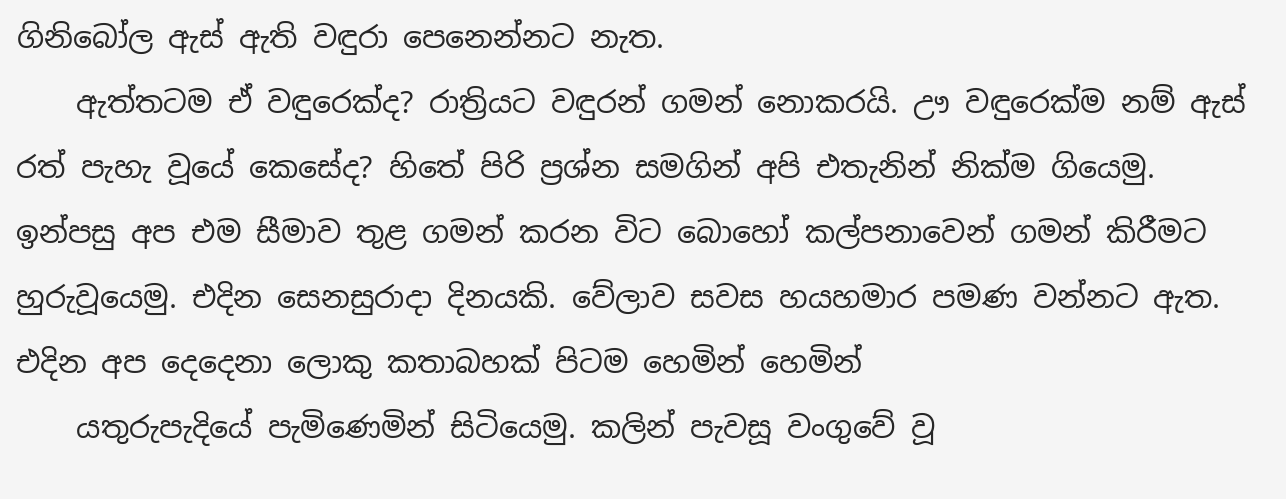ගිනිබෝල ඇස් ඇති වඳුරා පෙනෙන්නට නැත.
    ඇත්තටම ඒ වඳුරෙක්ද? රාත්‍රියට වඳුරන් ගමන් නොකරයි. ඌ වඳුරෙක්ම නම් ඇස් රත් පැහැ වූයේ කෙසේද? හිතේ පිරි ප්‍රශ්න සමගින් අපි එතැනින් නික්ම ගියෙමු. ඉන්පසු අප එම සීමාව තුළ ගමන් කරන විට බොහෝ කල්පනාවෙන් ගමන් කිරීමට හුරුවූයෙමු. එදින සෙනසුරාදා දිනයකි. වේලාව සවස හයහමාර පමණ වන්නට ඇත. එදින අප දෙදෙනා ලොකු කතාබහක් පිටම හෙමින් හෙමින්
    යතුරුපැදියේ පැමිණෙමින් සිටියෙමු. කලින් පැවසූ වංගුවේ වූ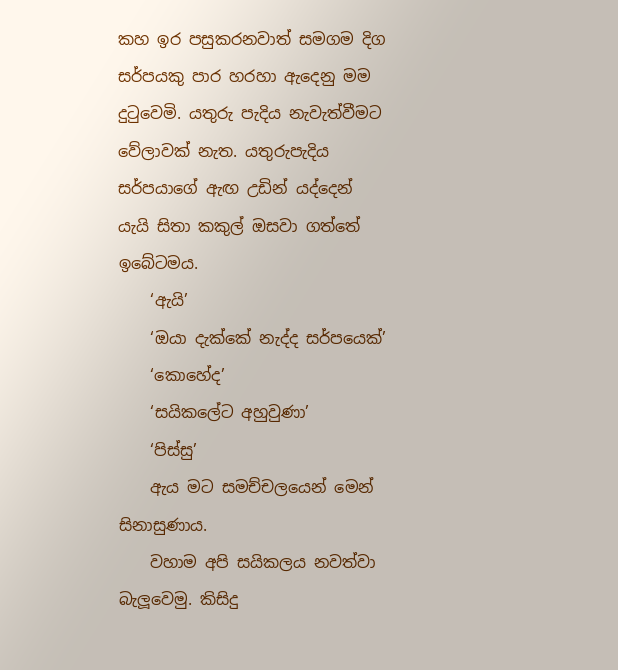කහ ඉර පසුකරනවාත් සමගම දිග සර්පයකු පාර හරහා ඇදෙනු මම දුටුවෙමි. යතුරු පැදිය නැවැත්වීමට වේලාවක් නැත. යතුරුපැදිය සර්පයාගේ ඇඟ උඩින් යද්දෙන් යැයි සිතා කකුල් ඔසවා ගත්තේ ඉබේටමය.
    ‘ඇයි’
    ‘ඔයා දැක්කේ නැද්ද සර්පයෙක්’
    ‘කොහේද’
    ‘සයිකලේට අහුවුණා’
    ‘පිස්සු’
    ඇය මට සමච්චලයෙන් මෙන් සිනාසුණාය.
    වහාම අපි සයිකලය නවත්වා බැලූවෙමු. කිසිදු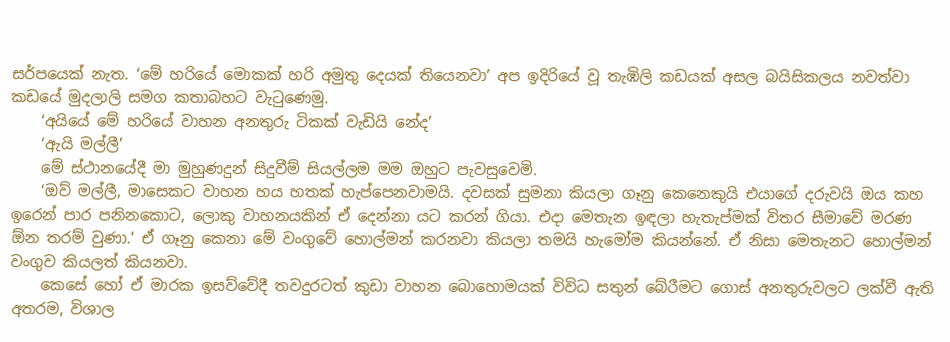සර්පයෙක් නැත. ‘මේ හරියේ මොකක් හරි අමුතු දෙයක් තියෙනවා’ අප ඉදිරියේ වූ තැඹිලි කඩයක් අසල බයිසිකලය නවත්වා කඩයේ මුදලාලි සමග කතාබහට වැටුණෙමු.
    ‘අයියේ මේ හරියේ වාහන අනතුරු ටිකක් වැඩියි නේද’
    ‘ඇයි මල්ලී’
    මේ ස්ථානයේදී මා මුහුණදුන් සිදුවීම් සියල්ලම මම ඔහුට පැවසුවෙමි.
    ‘ඔව් මල්ලී, මාසෙකට වාහන හය හතක් හැප්පෙනවාමයි. දවසක් සුමනා කියලා ගෑනු කෙනෙකුයි එයාගේ දරුවයි ඔය කහ ඉරෙන් පාර පනිනකොට, ලොකු වාහනයකින් ඒ දෙන්නා යට කරන් ගියා. එදා මෙතැන ඉඳලා හැතැප්මක් විතර සීමාවේ මරණ ඕන තරම් වුණා.’ ඒ ගෑනු කෙනා මේ වංගුවේ හොල්මන් කරනවා කියලා තමයි හැමෝම කියන්නේ. ඒ නිසා මෙතැනට හොල්මන් වංගුව කියලත් කියනවා.
    කෙසේ හෝ ඒ මාරක ඉසව්වේදී තවදුරටත් කුඩා වාහන බොහොමයක් විවිධ සතුන් බේරීමට ගොස් අනතුරුවලට ලක්වී ඇති අතරම, විශාල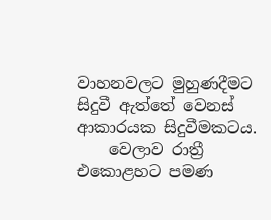වාහනවලට මුහුණදීමට සිදුවී ඇත්තේ වෙනස් ආකාරයක සිදුවීමකටය.
    වෙලාව රාත්‍රී එකොළහට පමණ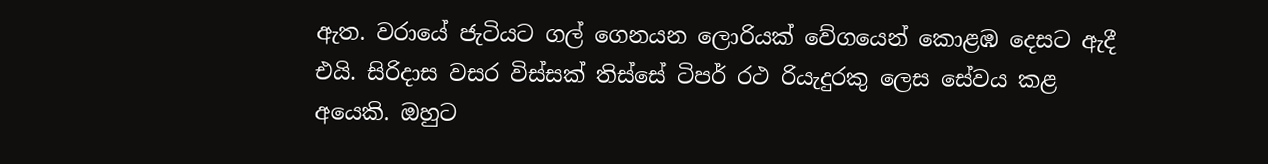ඇත. වරායේ ජැටියට ගල් ගෙනයන ලොරියක් වේගයෙන් කොළඹ දෙසට ඇදී එයි. සිරිදාස වසර විස්සක් තිස්සේ ටිපර් රථ රියැදුරකු ලෙස සේවය කළ අයෙකි. ඔහුට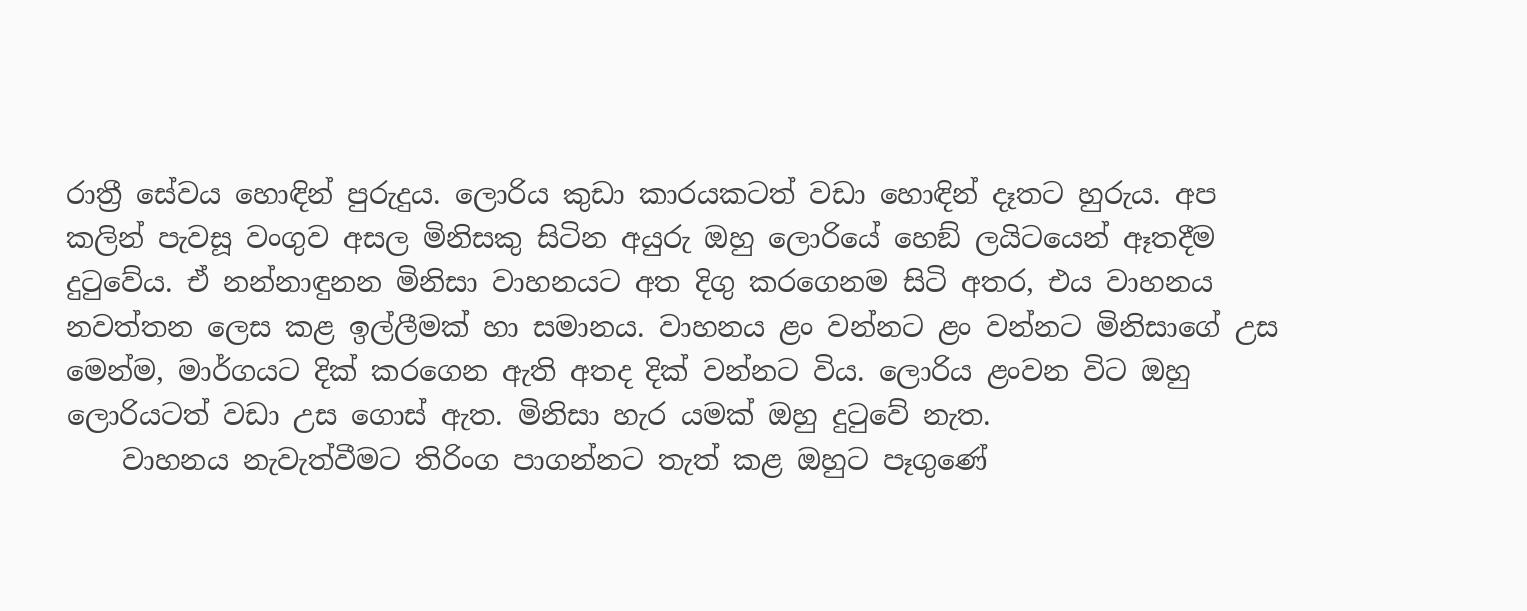රාත්‍රී සේවය හොඳින් පුරුදුය. ලොරිය කුඩා කාරයකටත් වඩා හොඳින් දෑතට හුරුය. අප කලින් පැවසූ වංගුව අසල මිනිසකු සිටින අයුරු ඔහු ලොරියේ හෙඞ් ලයිටයෙන් ඈතදීම දුටුවේය. ඒ නන්නාඳුනන මිනිසා වාහනයට අත දිගු කරගෙනම සිටි අතර, එය වාහනය නවත්තන ලෙස කළ ඉල්ලීමක් හා සමානය. වාහනය ළං වන්නට ළං වන්නට මිනිසාගේ උස මෙන්ම, මාර්ගයට දික් කරගෙන ඇති අතද දික් වන්නට විය. ලොරිය ළංවන විට ඔහු ලොරියටත් වඩා උස ගොස් ඇත. මිනිසා හැර යමක් ඔහු දුටුවේ නැත.
    වාහනය නැවැත්වීමට තිරිංග පාගන්නට තැත් කළ ඔහුට පෑගුණේ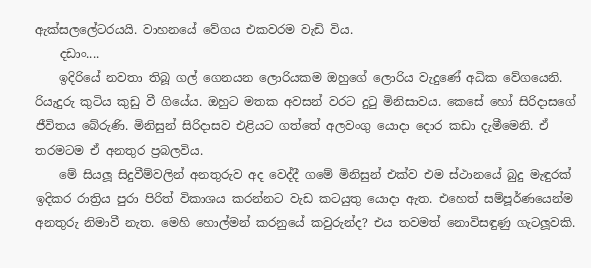ඇක්සලලේටරයයි. වාහනයේ වේගය එකවරම වැඩි විය.
    දඩාං....
    ඉදිරියේ නවතා තිබූ ගල් ගෙනයන ලොරියකම ඔහුගේ ලොරිය වැදුණේ අධික වේගයෙනි. රියැදුරු කුටිය කුඩු වී ගියේය. ඔහුට මතක අවසන් වරට දුටු මිනිසාවය. කෙසේ හෝ සිරිදාසගේ ජීවිතය බේරුණි. මිනිසුන් සිරිදාසව එළියට ගත්තේ අලවංගු යොදා දොර කඩා දැමීමෙනි. ඒ තරමටම ඒ අනතුර ප්‍රබලවිය.
    මේ සියලූ සිදුවීම්වලින් අනතුරුව අද වෙද්දී ගමේ මිනිසුන් එක්ව එම ස්ථානයේ බුදු මැඳුරක් ඉදිකර රාත්‍රිය පුරා පිරිත් විකාශය කරන්නට වැඩ කටයුතු යොදා ඇත. එහෙත් සම්පූර්ණයෙන්ම අනතුරු නිමාවී නැත. මෙහි හොල්මන් කරනුයේ කවුරුන්ද? එය තවමත් නොවිසඳුණු ගැටලූවකි.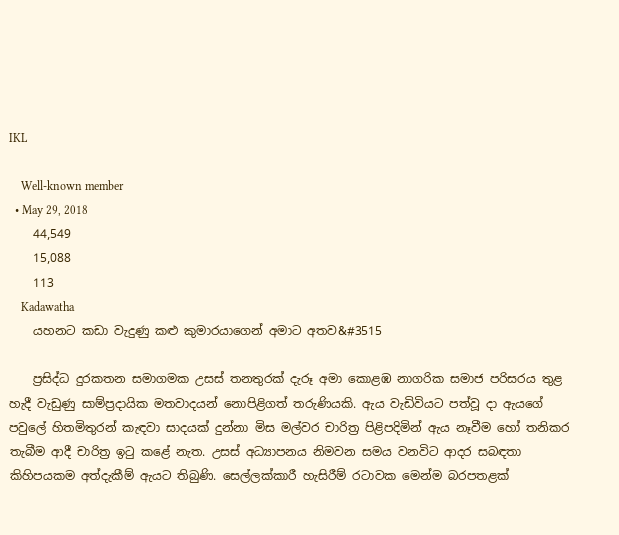IKL

    Well-known member
  • May 29, 2018
    44,549
    15,088
    113
    Kadawatha
    යහනට කඩා වැදුණු කළු කුමාරයාගෙන් අමාට අතව&#3515

    ප්‍රසිද්ධ දුරකතන සමාගමක උසස් තනතුරක් දැරූ අමා කොළඹ නාගරික සමාජ පරිසරය තුළ හැදී වැඩුණු සාම්ප්‍රදායික මතවාදයන් නොපිළිගත් තරුණියකි. ඇය වැඩිවියට පත්වූ දා ඇයගේ පවුලේ හිතමිතුරන් කැඳවා සාදයක් දුන්නා මිස මල්වර චාරිත්‍ර පිළිපදිමින් ඇය නෑවීම හෝ තනිකර තැබීම ආදී චාරිත්‍ර ඉටු කළේ නැත. උසස් අධ්‍යාපනය නිමවන සමය වනවිට ආදර සබඳතා කිහිපයකම අත්දැකීම් ඇයට තිබුණි. සෙල්ලක්කාරී හැසිරීම් රටාවක මෙන්ම බරපතළක්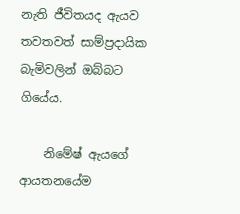නැති ජීවිතයද ඇයව තවතවත් සාම්ප්‍රදායික බැමිවලින් ඔබ්බට ගියේය.

    නිමේෂ් ඇයගේ ආයතනයේම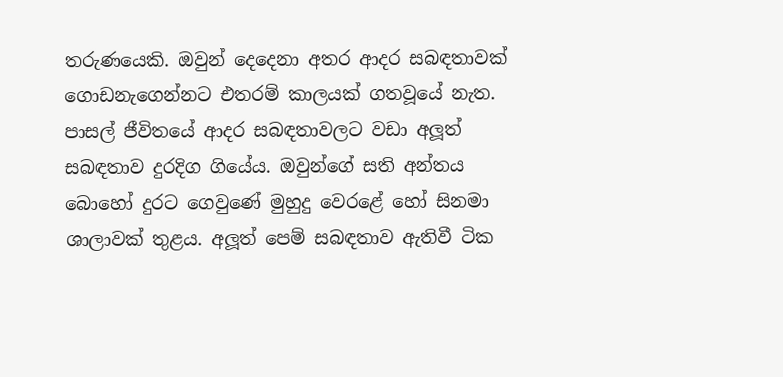තරුණයෙකි. ඔවුන් දෙදෙනා අතර ආදර සබඳතාවක් ගොඩනැගෙන්නට එතරම් කාලයක් ගතවූයේ නැත. පාසල් ජීවිතයේ ආදර සබඳතාවලට වඩා අලූත් සබඳතාව දුරදිග ගියේය. ඔවුන්ගේ සති අන්තය බොහෝ දුරට ගෙවුණේ මුහුදු වෙරළේ හෝ සිනමා ශාලාවක් තුළය. අලූත් පෙම් සබඳතාව ඇතිවී ටික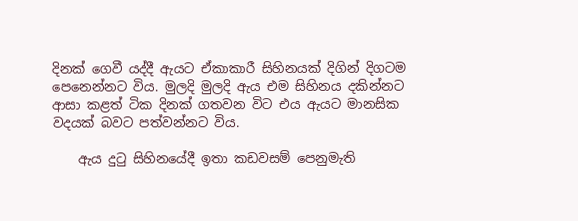දිනක් ගෙවී යද්දී ඇයට ඒකාකාරී සිහිනයක් දිගින් දිගටම පෙනෙන්නට විය. මුලදි මුලදි ඇය එම සිහිනය දකින්නට ආසා කළත් ටික දිනක් ගතවන විට එය ඇයට මානසික වදයක් බවට පත්වන්නට විය.

    ඇය දුටු සිහිනයේදී ඉතා කඩවසම් පෙනුමැති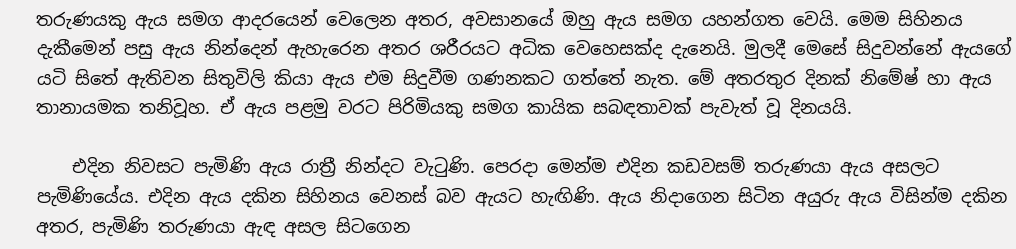තරුණයකු ඇය සමග ආදරයෙන් වෙලෙන අතර, අවසානයේ ඔහු ඇය සමග යහන්ගත වෙයි. මෙම සිහිනය දැකීමෙන් පසු ඇය නින්දෙන් ඇහැරෙන අතර ශරීරයට අධික වෙහෙසක්ද දැනෙයි. මුලදී මෙසේ සිදුවන්නේ ඇයගේ යටි සිතේ ඇතිවන සිතුවිලි කියා ඇය එම සිදුවීම ගණනකට ගත්තේ නැත. මේ අතරතුර දිනක් නිමේෂ් හා ඇය තානායමක තනිවූහ. ඒ ඇය පළමු වරට පිරිමියකු සමග කායික සබඳතාවක් පැවැත් වූ දිනයයි.

    එදින නිවසට පැමිණි ඇය රාත්‍රී නින්දට වැටුණි. පෙරදා මෙන්ම එදින කඩවසම් තරුණයා ඇය අසලට පැමිණියේය. එදින ඇය දකින සිහිනය වෙනස් බව ඇයට හැඟිණි. ඇය නිදාගෙන සිටින අයුරු ඇය විසින්ම දකින අතර, පැමිණි තරුණයා ඇඳ අසල සිටගෙන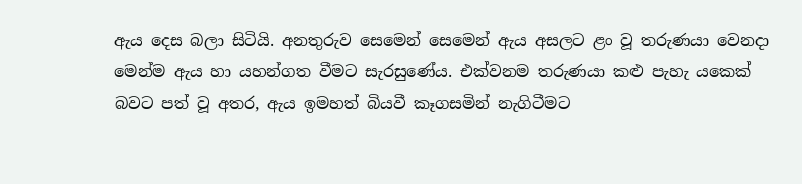ඇය දෙස බලා සිටියි. අනතුරුව සෙමෙන් සෙමෙන් ඇය අසලට ළං වූ තරුණයා වෙනදා මෙන්ම ඇය හා යහන්ගත වීමට සැරසුණේය. එක්වනම තරුණයා කළු පැහැ යකෙක් බවට පත් වූ අතර, ඇය ඉමහත් බියවී කෑගසමින් නැගිටීමට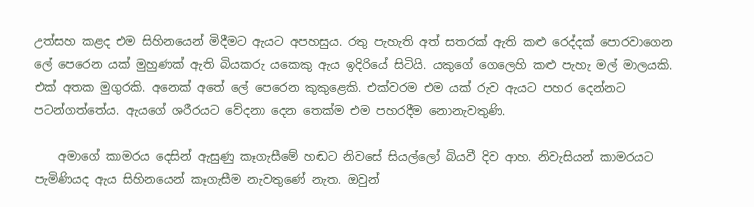උත්සහ කළද එම සිහිනයෙන් මිදීමට ඇයට අපහසුය. රතු පැහැති අත් සතරක් ඇති කළු රෙද්දක් පොරවාගෙන ලේ පෙරෙන යක් මුහුණක් ඇති බියකරු යකෙකු ඇය ඉදිරියේ සිටියි. යකුගේ ගෙලෙහි කළු පැහැ මල් මාලයකි. එක් අතක මුගුරකි. අනෙක් අතේ ලේ පෙරෙන කුකුළෙකි. එක්වරම එම යක් රුව ඇයට පහර දෙන්නට පටන්ගත්තේය. ඇයගේ ශරීරයට වේදනා දෙන තෙක්ම එම පහරදීම නොනැවතුණි.

    අමාගේ කාමරය දෙසින් ඇසුණු කෑගැසීමේ හඬට නිවසේ සියල්ලෝ බියවී දිව ආහ. නිවැසියන් කාමරයට පැමිණියද ඇය සිහිනයෙන් කෑගැසීම නැවතුණේ නැත. ඔවුන්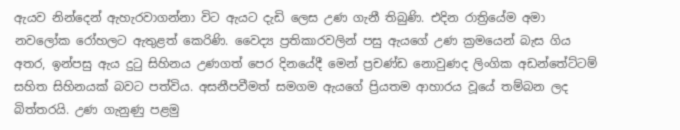ඇයව නින්දෙන් ඇහැරවාගන්නා විට ඇයට දැඩි ලෙස උණ ගැනී තිබුණි. එදින රාත්‍රියේම අමා නවලෝක රෝහලට ඇතුළත් කෙරිණි. වෛද්‍ය ප්‍රතිකාරවලින් පසු ඇයගේ උණ ක්‍රමයෙන් බැස ගිය අතර, ඉන්පසු ඇය දුටු සිහිනය උණගත් පෙර දිනයේදී මෙන් ප්‍රචණ්ඩ නොවුණද ලිංගික අඩන්තේට්ටම් සහිත සිහිනයක් බවට පත්විය. අසනීපවීමත් සමගම ඇයගේ ප්‍රියතම ආහාරය වූයේ තම්බන ලද බිත්තරයි. උණ ගැනුණු පළමු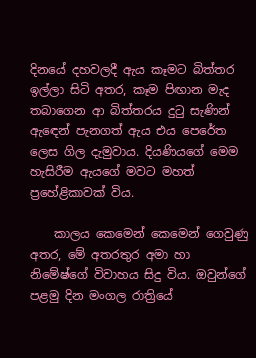දිනයේ දහවලදී ඇය කෑමට බිත්තර ඉල්ලා සිටි අතර, කෑම පිඟාන මැද තබාගෙන ආ බිත්තරය දුටු සැණින් ඇඳෙන් පැනගත් ඇය එය පෙරේත ලෙස ගිල දැමුවාය. දියණියගේ මෙම හැසිරීම ඇයගේ මවට මහත් ප්‍රහේළිකාවක් විය.

    කාලය කෙමෙන් කෙමෙන් ගෙවුණු අතර, මේ අතරතුර අමා හා නිමේෂ්ගේ විවාහය සිදු විය. ඔවුන්ගේ පළමු දින මංගල රාත්‍රියේ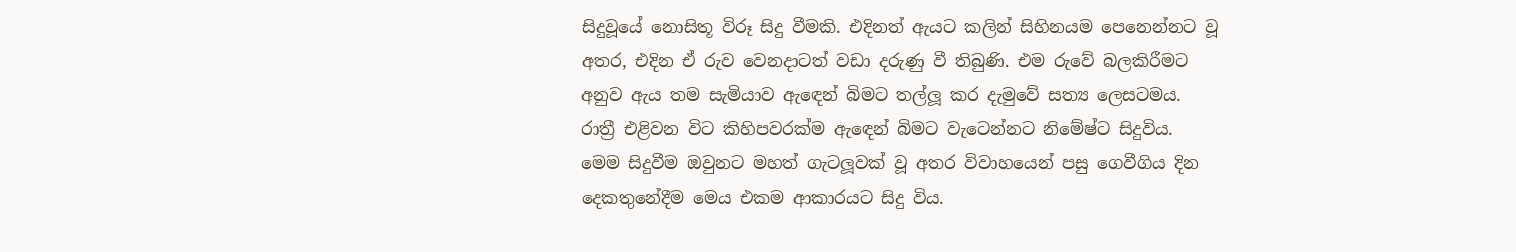සිදුවූයේ නොසිතූ විරූ සිදු වීමකි. එදිනත් ඇයට කලින් සිහිනයම පෙනෙන්නට වූ අතර, එදින ඒ රුව වෙනදාටත් වඩා දරුණු වී තිබුණි. එම රුවේ බලකිරීමට අනුව ඇය තම සැමියාව ඇඳෙන් බිමට තල්ලූ කර දැමුවේ සත්‍ය ලෙසටමය. රාත්‍රී එළිවන විට කිහිපවරක්ම ඇඳෙන් බිමට වැටෙන්නට නිමේෂ්ට සිදුවිය. මෙම සිදුවීම ඔවුනට මහත් ගැටලූවක් වූ අතර විවාහයෙන් පසු ගෙවීගිය දින දෙකතුනේදීම මෙය එකම ආකාරයට සිදු විය.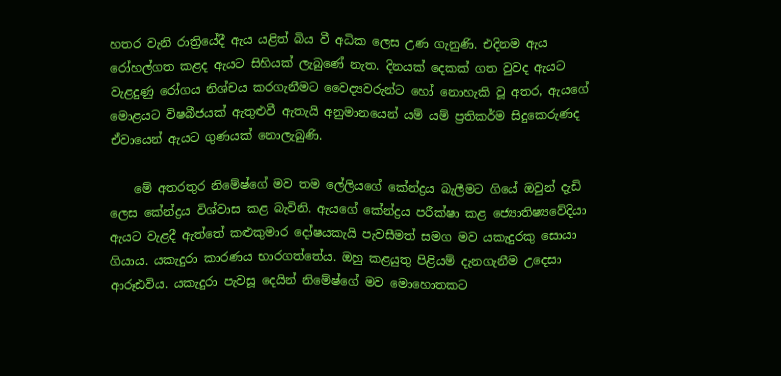හතර වැනි රාත්‍රියේදී ඇය යළිත් බිය වී අධික ලෙස උණ ගැනුණි. එදිනම ඇය රෝහල්ගත කළද ඇයට සිහියක් ලැබුණේ නැත. දිනයක් දෙකක් ගත වුවද ඇයට වැළදුණු රෝගය නිශ්චය කරගැනීමට වෛද්‍යවරුන්ට හෝ නොහැකි වූ අතර, ඇයගේ මොළයට විෂබීජයක් ඇතුළුවී ඇතැයි අනුමානයෙන් යම් යම් ප්‍රතිකර්ම සිදුකෙරුණද ඒවායෙන් ඇයට ගුණයක් නොලැබුණි.

    මේ අතරතුර නිමේෂ්ගේ මව තම ලේලියගේ කේන්ද්‍රය බැලීමට ගියේ ඔවුන් දැඩි ලෙස කේන්ද්‍රය විශ්වාස කළ බැවිනි. ඇයගේ කේන්ද්‍රය පරීක්ෂා කළ ජ්‍යොතිෂ්‍යවේදියා ඇයට වැළදී ඇත්තේ කළුකුමාර දෝෂයකැයි පැවසීමත් සමග මව යකැදුරකු සොයා ගියාය. යකැදුරා කාරණය භාරගත්තේය. ඔහු කළයුතු පිළියම් දැනගැනීම උදෙසා ආරූඪවිය. යකැදුරා පැවසූ දෙයින් නිමේෂ්ගේ මව මොහොතකට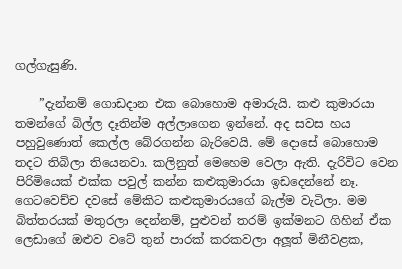ගල්ගැසුණි.

    ”දැන්නම් ගොඩදාන එක බොහොම අමාරුයි. කළු කුමාරයා තමන්ගේ බිල්ල දෑතින්ම අල්ලාගෙන ඉන්නේ. අද සවස හය පහුවුණොත් කෙල්ල බේරගන්න බැරිවෙයි. මේ දොසේ බොහොම තදට තිබිලා තියෙනවා. කලිනුත් මෙහෙම වෙලා ඇති. දැරිවිට වෙන පිරිමියෙක් එක්ක පවුල් කන්න කළුකුමාරයා ඉඩදෙන්නේ නෑ. ගෙටවෙච්ච දවසේ මේකිට කළුකුමාරයගේ බැල්ම වැටිලා. මම බිත්තරයක් මතුරලා දෙන්නම්, පුළුවන් තරම් ඉක්මනට ගිහින් ඒක ලෙඩාගේ ඔළුව වටේ තුන් පාරක් කරකවලා අලූත් මිනීවළක,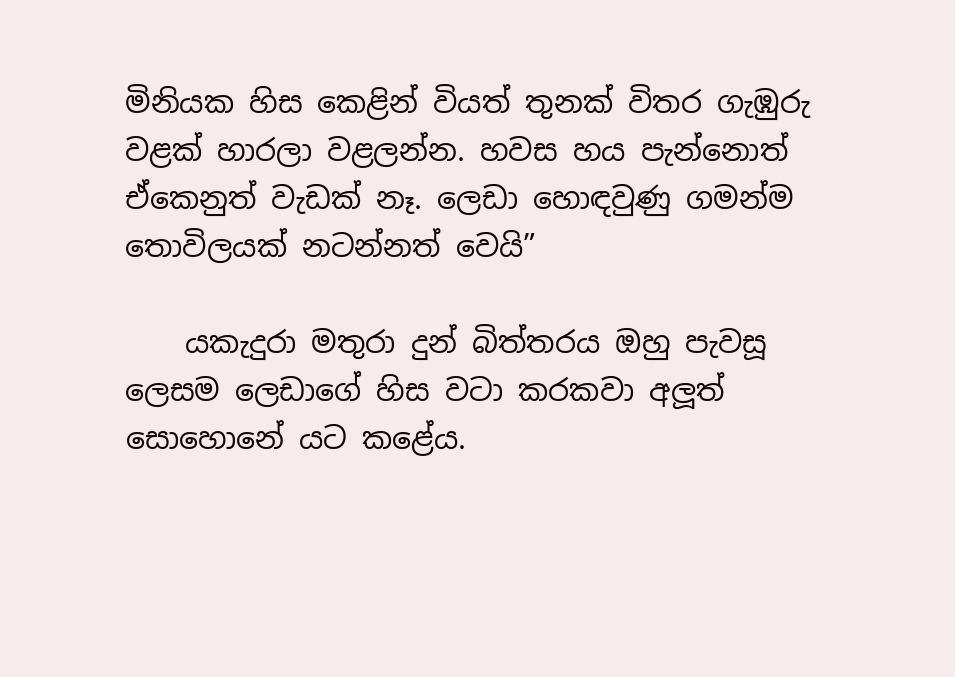මිනියක හිස කෙළින් වියත් තුනක් විතර ගැඹුරු වළක් හාරලා වළලන්න. හවස හය පැන්නොත් ඒකෙනුත් වැඩක් නෑ. ලෙඩා හොඳවුණු ගමන්ම තොවිලයක් නටන්නත් වෙයි”

    යකැදුරා මතුරා දුන් බිත්තරය ඔහු පැවසූ ලෙසම ලෙඩාගේ හිස වටා කරකවා අලූත් සොහොනේ යට කළේය.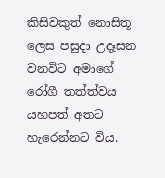කිසිවකුත් නොසිතූ ලෙස පසුදා උදෑසන වනවිට අමාගේ රෝගී තත්ත්වය යහපත් අතට හැරෙන්නට විය.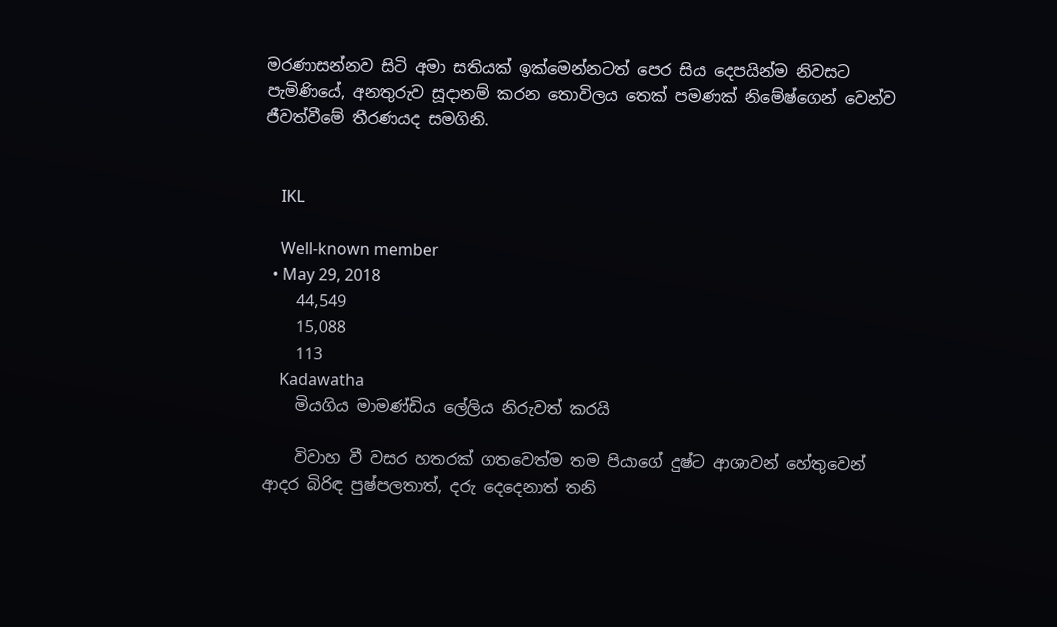මරණාසන්නව සිටි අමා සතියක් ඉක්මෙන්නටත් පෙර සිය දෙපයින්ම නිවසට පැමිණියේ, අනතුරුව සූදානම් කරන තොවිලය තෙක් පමණක් නිමේෂ්ගෙන් වෙන්ව ජීවත්වීමේ තීරණයද සමගිනි.


    IKL

    Well-known member
  • May 29, 2018
    44,549
    15,088
    113
    Kadawatha
    මියගිය මාමණ්ඩිය ලේලිය නිරුවත් කරයි

    විවාහ වී වසර හතරක් ගතවෙත්ම තම පියාගේ දුෂ්ට ආශාවන් හේතුවෙන් ආදර බිරිඳ පුෂ්පලතාත්, දරු දෙදෙනාත් තනි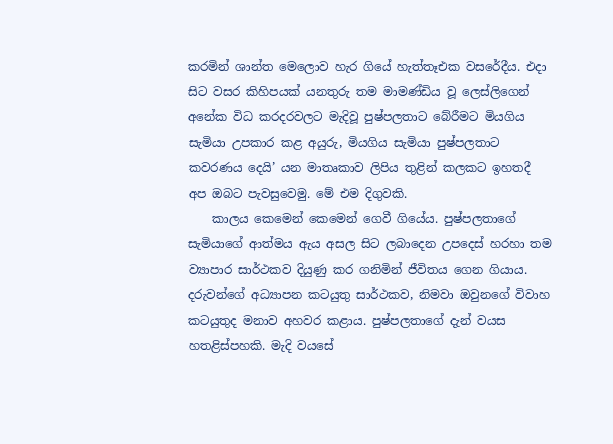කරමින් ශාන්ත මෙලොව හැර ගියේ හැත්තෑඑක වසරේදීය. එදා සිට වසර කිහිපයක් යනතුරු තම මාමණ්ඩිය වූ ලෙස්ලිගෙන් අනේක විධ කරදරවලට මැදිවූ පුෂ්පලතාට බේරීමට මියගිය සැමියා උපකාර කළ අයුරු, මියගිය සැමියා පුෂ්පලතාට කවරණය දෙයි’ යන මාතෘකාව ලිපිය තුළින් කලකට ඉහතදී අප ඔබට පැවසුවෙමු. මේ එම දිගුවකි.
    කාලය කෙමෙන් කෙමෙන් ගෙවී ගියේය. පුෂ්පලතාගේ සැමියාගේ ආත්මය ඇය අසල සිට ලබාදෙන උපදෙස් හරහා තම ව්‍යාපාර සාර්ථකව දියුණු කර ගනිමින් ජීවිතය ගෙන ගියාය. දරුවන්ගේ අධ්‍යාපන කටයුතු සාර්ථකව, නිමවා ඔවුනගේ විවාහ කටයුතුද මනාව අහවර කළාය. පුෂ්පලතාගේ දැන් වයස හතළිස්පහකි. මැදි වයසේ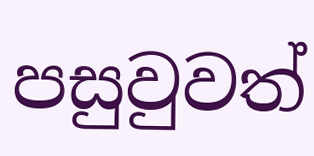පසුවුවත්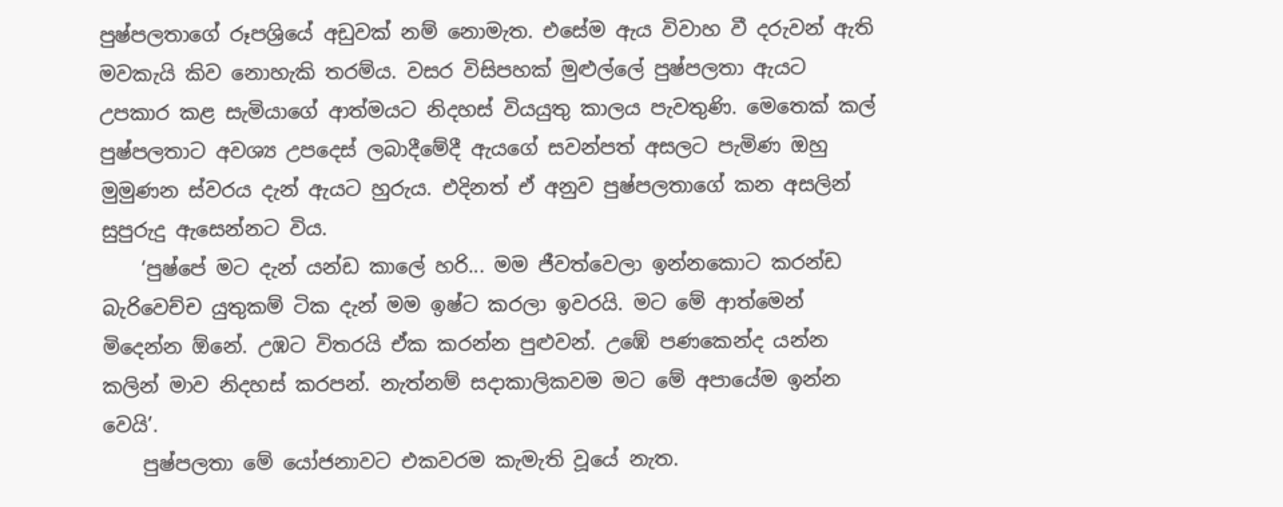පුෂ්පලතාගේ රූපශ්‍රියේ අඩුවක් නම් නොමැත. එසේම ඇය විවාහ වී දරුවන් ඇති මවකැයි කිව නොහැකි තරම්ය. වසර විසිපහක් මුළුල්ලේ පුෂ්පලතා ඇයට උපකාර කළ සැමියාගේ ආත්මයට නිදහස් වියයුතු කාලය පැවතුණි. මෙතෙක් කල් පුෂ්පලතාට අවශ්‍ය උපදෙස් ලබාදීමේදී ඇයගේ සවන්පත් අසලට පැමිණ ඔහු මුමුණන ස්වරය දැන් ඇයට හුරුය. එදිනත් ඒ අනුව පුෂ්පලතාගේ කන අසලින් සුපුරුදු ඇසෙන්නට විය.
    ‘පුෂ්පේ මට දැන් යන්ඩ කාලේ හරි... මම ජීවත්වෙලා ඉන්නකොට කරන්ඩ බැරිවෙච්ච යුතුකම් ටික දැන් මම ඉෂ්ට කරලා ඉවරයි. මට මේ ආත්මෙන් මිදෙන්න ඕනේ. උඹට විතරයි ඒක කරන්න පුළුවන්. උඹේ පණකෙන්ද යන්න කලින් මාව නිදහස් කරපන්. නැත්නම් සදාකාලිකවම මට මේ අපායේම ඉන්න වෙයි’.
    පුෂ්පලතා මේ යෝජනාවට එකවරම කැමැති වූයේ නැත.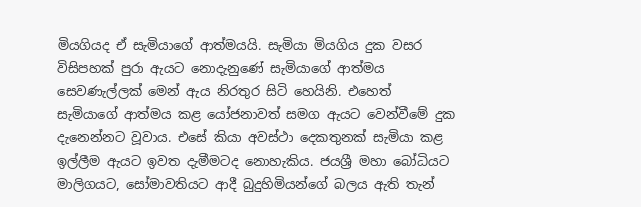මියගියද ඒ සැමියාගේ ආත්මයයි. සැමියා මියගිය දුක වසර විසිපහක් පුරා ඇයට නොදැනුණේ සැමියාගේ ආත්මය සෙවණැල්ලක් මෙන් ඇය නිරතුර සිටි හෙයිනි. එහෙත් සැමියාගේ ආත්මය කළ යෝජනාවත් සමග ඇයට වෙන්වීමේ දුක දැනෙන්නට වූවාය. එසේ කියා අවස්ථා දෙකතුනක් සැමියා කළ ඉල්ලීම ඇයට ඉවත දැමීමටද නොහැකිය. ජයශ්‍රී මහා බෝධියට මාලිගයට, සෝමාවතියට ආදී බුදුහිමියන්ගේ බලය ඇති තැන්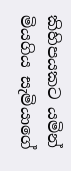කිහිපයකට යමින් මියගිය සැමියාගේ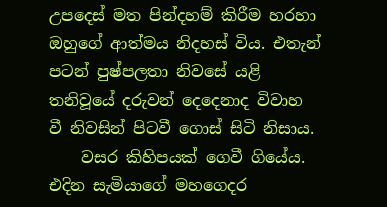උපදෙස් මත පින්දහම් කිරීම හරහා ඔහුගේ ආත්මය නිදහස් විය. එතැන් පටන් පුෂ්පලතා නිවසේ යළි තනිවූයේ දරුවන් දෙදෙනාද විවාහ වී නිවසින් පිටවී ගොස් සිටි නිසාය.
    වසර කිහිපයක් ගෙවී ගියේය. එදින සැමියාගේ මහගෙදර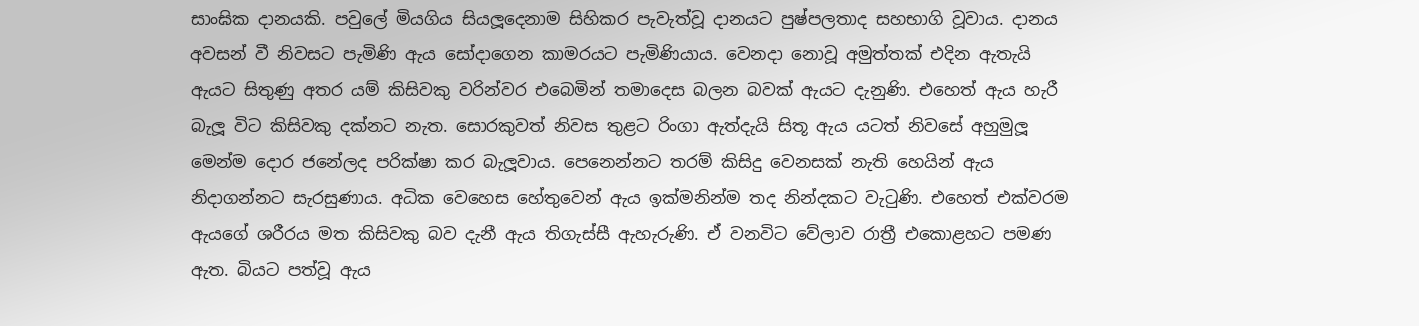සාංඝික දානයකි. පවුලේ මියගිය සියලූදෙනාම සිහිකර පැවැත්වූ දානයට පුෂ්පලතාද සහභාගි වූවාය. දානය අවසන් වී නිවසට පැමිණි ඇය සෝදාගෙන කාමරයට පැමිණියාය. වෙනදා නොවූ අමුත්තක් එදින ඇතැයි ඇයට සිතුණු අතර යම් කිසිවකු වරින්වර එබෙමින් තමාදෙස බලන බවක් ඇයට දැනුණි. එහෙත් ඇය හැරී බැලූ විට කිසිවකු දක්නට නැත. සොරකුවත් නිවස තුළට රිංගා ඇත්දැයි සිතූ ඇය යටත් නිවසේ අහුමුලූ මෙන්ම දොර ජනේලද පරික්ෂා කර බැලූවාය. පෙනෙන්නට තරම් කිසිදු වෙනසක් නැති හෙයින් ඇය නිදාගන්නට සැරසුණාය. අධික වෙහෙස හේතුවෙන් ඇය ඉක්මනින්ම තද නින්දකට වැටුණි. එහෙත් එක්වරම ඇයගේ ශරීරය මත කිසිවකු බව දැනී ඇය තිගැස්සී ඇහැරුණි. ඒ වනවිට වේලාව රාත්‍රී එකොළහට පමණ ඇත. බියට පත්වූ ඇය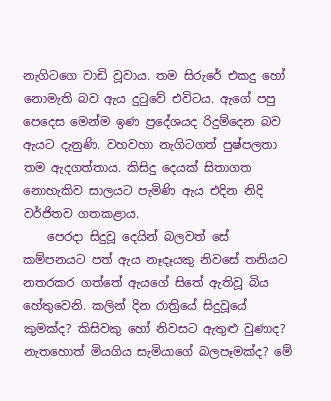නැගිටගෙ වාඩි වූවාය. තම සිරුරේ එකදු හෝ නොමැති බව ඇය දුටුවේ එවිටය. ඇගේ පපු පෙදෙස මෙන්ම ඉණ ප්‍රදේශයද රිදුම්දෙන බව ඇයට දැනුණි. වහවහා නැගිටගත් පුෂ්පලතා තම ඇදගත්තාය. කිසිදු දෙයක් සිතාගත නොහැකිව සාලයට පැමිණි ඇය එදින නිදි වර්ජිතව ගතකළාය.
    පෙරදා සිදුවූ දෙයින් බලවත් සේ කම්පනයට පත් ඇය නෑදෑයකු නිවසේ තනියට නතරකර ගත්තේ ඇයගේ සිතේ ඇතිවූ බිය හේතුවෙනි. කලින් දින රාත්‍රියේ සිදුවූයේ කුමක්ද? කිසිවකු හෝ නිවසට ඇතුළු වුණාද? නැතහොත් මියගිය සැමියාගේ බලපෑමක්ද? මේ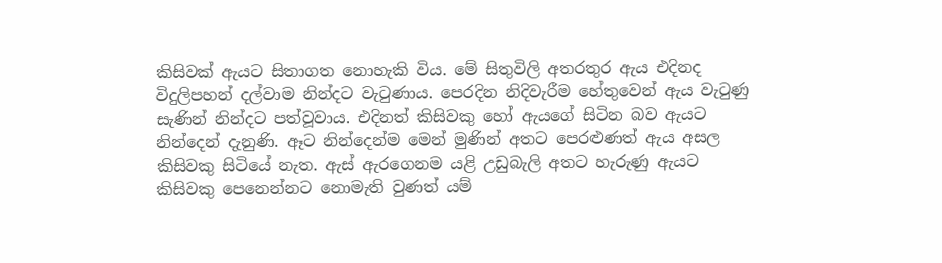කිසිවක් ඇයට සිතාගත නොහැකි විය. මේ සිතුවිලි අතරතුර ඇය එදිනද විදුලිපහන් දල්වාම නින්දට වැටුණාය. පෙරදින නිදිවැරීම හේතුවෙන් ඇය වැටුණු සැණින් නින්දට පත්වූවාය. එදිනත් කිසිවකු හෝ ඇයගේ සිටින බව ඇයට නින්දෙන් දැනුණි. ඈට නින්දෙන්ම මෙන් මුණින් අතට පෙරළුණත් ඇය අසල කිසිවකු සිටියේ නැත. ඇස් ඇරගෙනම යළි උඩුබැලි අතට හැරුණු ඇයට කිසිවකු පෙනෙන්නට නොමැති වුණත් යම්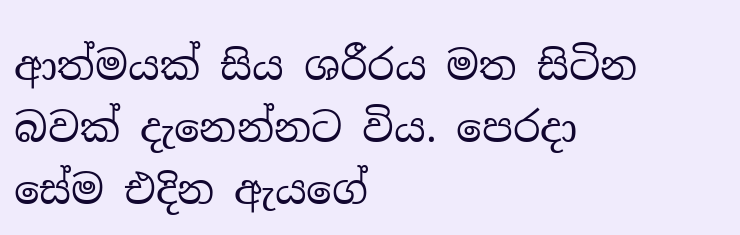ආත්මයක් සිය ශරීරය මත සිටින බවක් දැනෙන්නට විය. පෙරදා සේම එදින ඇයගේ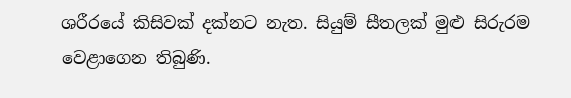ශරීරයේ කිසිවක් දක්නට නැත. සියුම් සීතලක් මුළු සිරුරම වෙළාගෙන තිබුණි.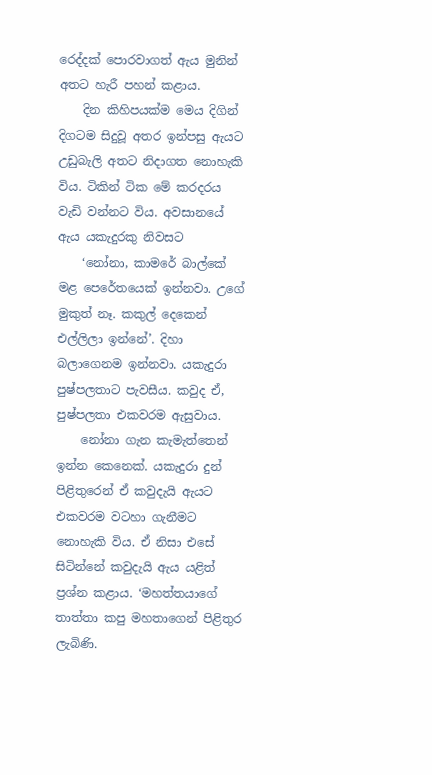රෙද්දක් පොරවාගත් ඇය මුනින් අතට හැරී පහන් කළාය.
    දින කිහිපයක්ම මෙය දිගින් දිගටම සිදුවූ අතර ඉන්පසු ඇයට උඩුබැලි අතට නිදාගත නොහැකි විය. ටිකින් ටික මේ කරදරය වැඩි වන්නට විය. අවසානයේ ඇය යකැදුරකු නිවසට
    ‘නෝනා, කාමරේ බාල්කේ මළ පෙරේතයෙක් ඉන්නවා. උගේ මුකුත් නෑ. කකුල් දෙකෙන් එල්ලිලා ඉන්නේ’. දිහා බලාගෙනම ඉන්නවා. යකැදුරා පුෂ්පලතාට පැවසීය. කවුද ඒ, පුෂ්පලතා එකවරම ඇසුවාය.
    නෝනා ගැන කැමැත්තෙන් ඉන්න කෙනෙක්. යකැදුරා දුන් පිළිතුරෙන් ඒ කවුදැයි ඇයට එකවරම වටහා ගැනීමට නොහැකි විය. ඒ නිසා එසේ සිටින්නේ කවුදැයි ඇය යළිත් ප්‍රශ්න කළාය. ‘මහත්තයාගේ තාත්තා කපු මහතාගෙන් පිළිතුර ලැබිණි.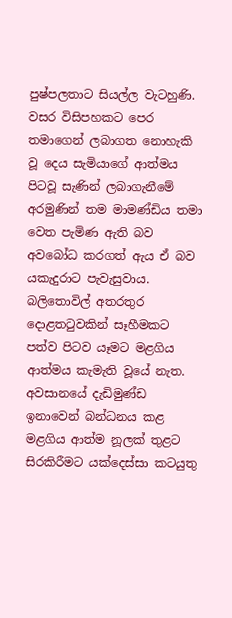පුෂ්පලතාට සියල්ල වැටහුණි. වසර විසිපහකට පෙර තමාගෙන් ලබාගත නොහැකි වූ දෙය සැමියාගේ ආත්මය පිටවූ සැණින් ලබාගැනීමේ අරමුණින් තම මාමණ්ඩිය තමා වෙත පැමිණ ඇති බව අවබෝධ කරගත් ඇය ඒ බව යකැදුරාට පැවැසුවාය. බලිතොවිල් අතරතුර දොළතටුවකින් සෑහීමකට පත්ව පිටව යෑමට මළගිය ආත්මය කැමැති වූයේ නැත. අවසානයේ දැඩිමුණ්ඩ ඉනාවෙන් බන්ධනය කළ මළගිය ආත්ම නූලක් තුළට සිරකිරීමට යක්දෙස්සා කටයුතු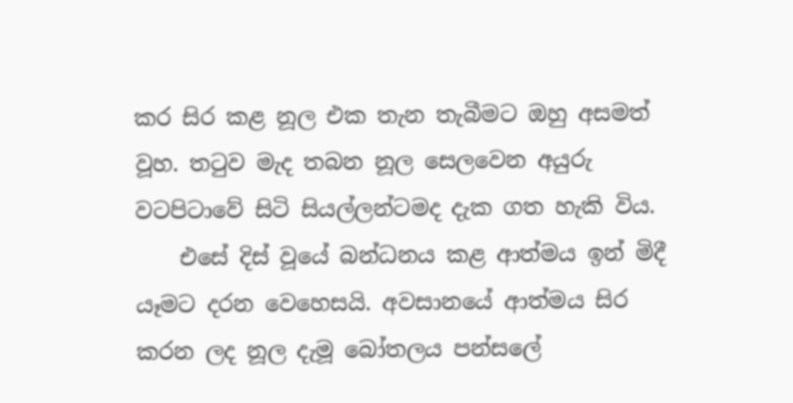කර සිර කළ නූල එක තැන තැබීමට ඔහු අසමත් වූහ. තටුව මැද තබන නූල සෙලවෙන අයුරු වටපිටාවේ සිටි සියල්ලන්ටමද දැක ගත හැකි විය.
    එසේ දිස් වූයේ බන්ධනය කළ ආත්මය ඉන් මිදී යෑමට දරන වෙහෙසයි. අවසානයේ ආත්මය සිර කරන ලද නූල දැමූ බෝතලය පන්සලේ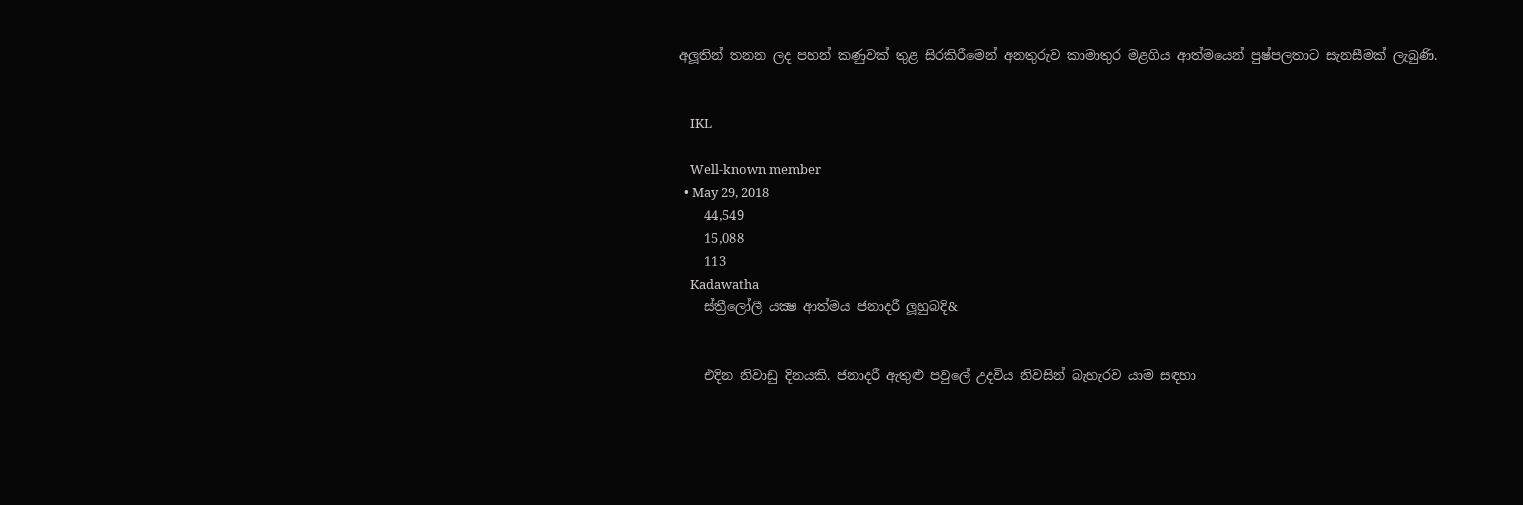අලූතින් තනන ලද පහන් කණුවක් තුළ සිරකිරීමෙන් අනතුරුව කාමාතුර මළගිය ආත්මයෙන් පුෂ්පලතාට සැනසීමක් ලැබුණි.


    IKL

    Well-known member
  • May 29, 2018
    44,549
    15,088
    113
    Kadawatha
    ස්ත්‍රීලෝලී යක්‍ෂ ආත්මය ජනාදරී ලූහුබදි&


    එදින නිවාඩු දිනයකි. ජනාදරී ඇතුළු පවුලේ උදවිය නිවසින් බැහැරව යාම සඳහා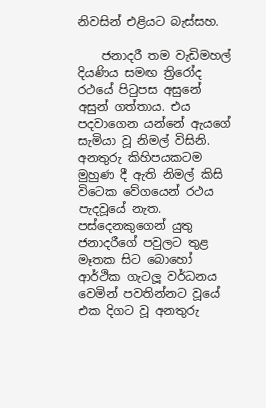නිවසින් එළියට බැස්සහ.

    ජනාදරී තම වැඩිමහල් දියණිය සමඟ ත්‍රිරෝද රථයේ පිටුපස අසුනේ අසුන් ගත්තාය. එය පදවාගෙන යන්නේ ඇයගේ සැමියා වූ නිමල් විසිනි. අනතුරු කිහිපයකටම මුහුණ දී ඇති නිමල් කිසි විටෙක වේගයෙන් රථය පැදවූයේ නැත. පස්දෙනකුගෙන් යුතු ජනාදරීගේ පවුලට තුළ මෑතක සිට බොහෝ ආර්ථික ගැටලූ වර්ධනය වෙමින් පවතින්නට වූයේ එක දිගට වූ අනතුරු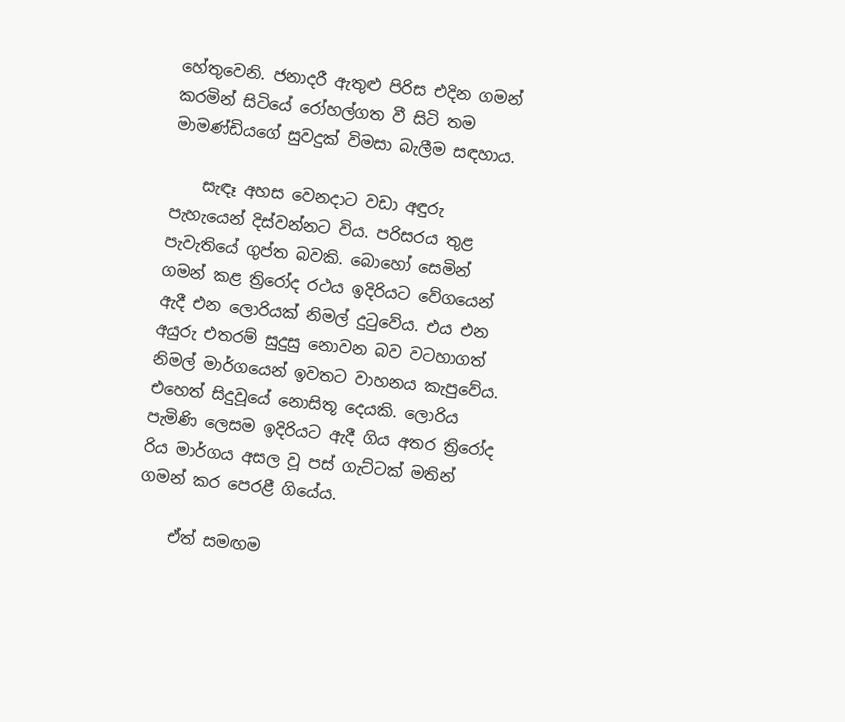හේතුවෙනි. ජනාදරී ඇතුළු පිරිස එදින ගමන් කරමින් සිටියේ රෝහල්ගත වී සිටි තම මාමණ්ඩියගේ සුවදුක් විමසා බැලීම සඳහාය.

    සැඳෑ අහස වෙනදාට වඩා අඳුරු පැහැයෙන් දිස්වන්නට විය. පරිසරය තුළ පැවැතියේ ගුප්ත බවකි. බොහෝ සෙමින් ගමන් කළ ත්‍රිරෝද රථය ඉදිරියට වේගයෙන් ඇදී එන ලොරියක් නිමල් දුටුවේය. එය එන අයුරු එතරම් සුදුසු නොවන බව වටහාගත් නිමල් මාර්ගයෙන් ඉවතට වාහනය කැපුවේය. එහෙත් සිදුවූයේ නොසිතූ දෙයකි. ලොරිය පැමිණි ලෙසම ඉදිරියට ඇදී ගිය අතර ත්‍රිරෝද රිය මාර්ගය අසල වූ පස් ගැට්ටක් මතින් ගමන් කර පෙරළී ගියේය.

    ඒත් සමඟම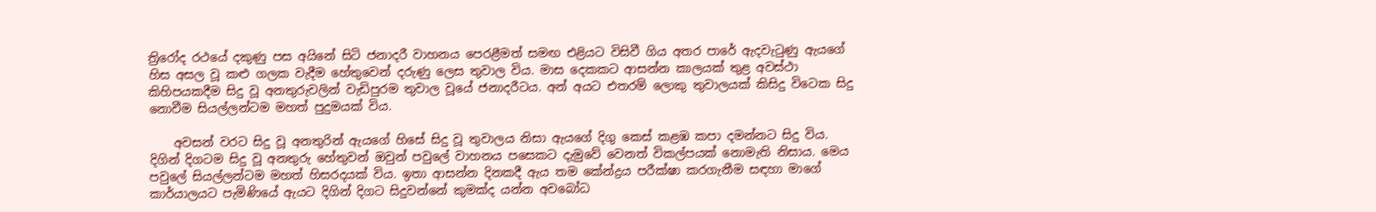ත්‍රිරෝද රථයේ දකුණු පස අයිනේ සිටි ජනාදරී වාහනය පෙරළීමත් සමඟ එළියට විසිවී ගිය අතර පාරේ ඇදවැටුණු ඇයගේ හිස අසල වූ කළු ගලක වැදීම හේතුවෙන් දරුණු ලෙස තුවාල විය. මාස දෙකකට ආසන්න කාලයක් තුළ අවස්ථා කිහිපයකදීම සිදු වූ අනතුරුවලින් වැඩිපුරම තුවාල වූයේ ජනාදරීටය. අන් අයට එතරම් ලොකු තුවාලයක් කිසිදු විටෙක සිදු නොවීම සියල්ලන්ටම මහත් පුදුමයක් විය.

    අවසන් වරට සිදු වූ අනතුරින් ඇයගේ හිසේ සිදු වූ තුවාලය නිසා ඇයගේ දිගු කෙස් කළඹ කපා දමන්නට සිදු විය. දිගින් දිගටම සිදු වූ අනතුරු හේතුවන් ඔවුන් පවුලේ වාහනය පසෙකට දැමුවේ වෙනත් විකල්පයක් නොමැති නිසාය. මෙය පවුලේ සියල්ලන්ටම මහත් හිසරදයක් විය. ඉතා ආසන්න දිනකදී ඇය තම කේන්ද්‍රය පරීක්ෂා කරගැනීම සඳහා මාගේ කාර්යාලයට පැමිණියේ ඇයට දිගින් දිගට සිදුවන්නේ කුමක්ද යන්න අවබෝධ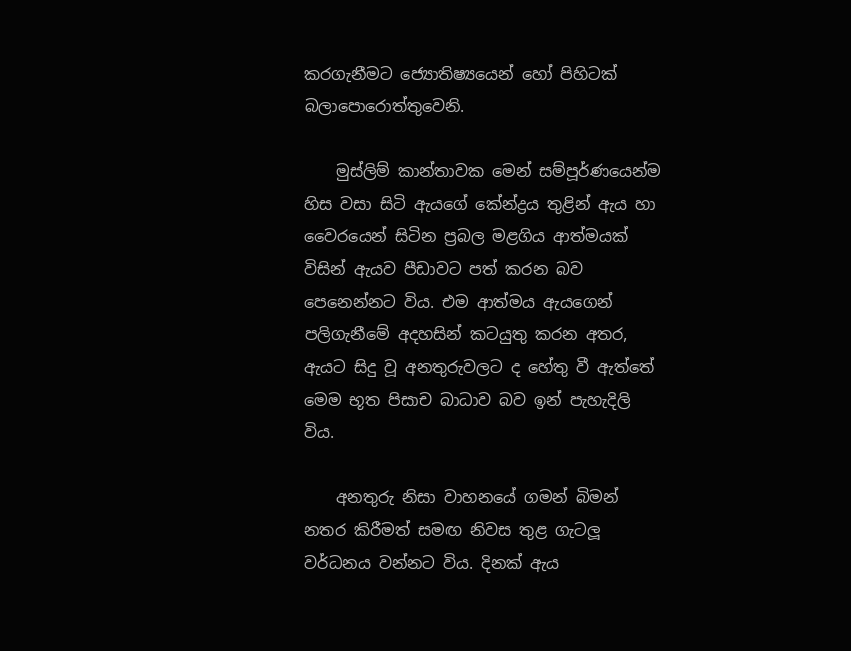කරගැනීමට ජ්‍යොතිෂ්‍යයෙන් හෝ පිහිටක් බලාපොරොත්තුවෙනි.

    මුස්ලිම් කාන්තාවක මෙන් සම්පූර්ණයෙන්ම හිස වසා සිටි ඇයගේ කේන්ද්‍රය තුළින් ඇය හා වෛරයෙන් සිටින ප්‍රබල මළගිය ආත්මයක් විසින් ඇයව පීඩාවට පත් කරන බව පෙනෙන්නට විය. එම ආත්මය ඇයගෙන් පලිගැනීමේ අදහසින් කටයුතු කරන අතර, ඇයට සිදු වූ අනතුරුවලට ද හේතු වී ඇත්තේ මෙම භූත පිසාච බාධාව බව ඉන් පැහැදිලි විය.

    අනතුරු නිසා වාහනයේ ගමන් බිමන් නතර කිරීමත් සමඟ නිවස තුළ ගැටලූ වර්ධනය වන්නට විය. දිනක් ඇය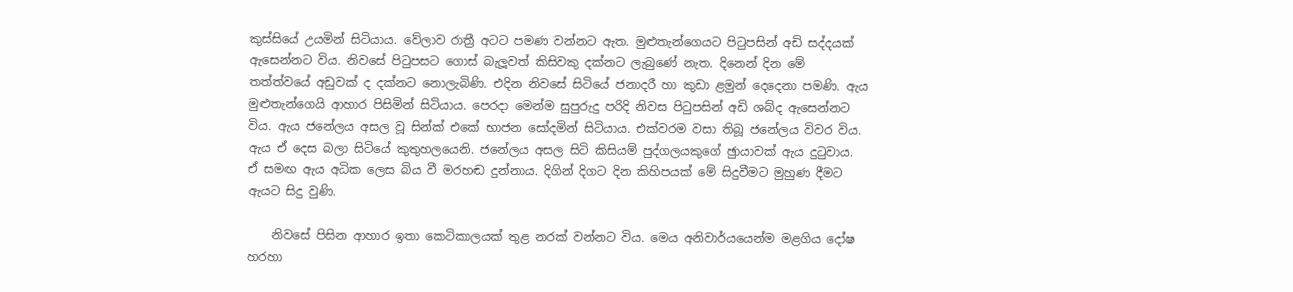කුස්සියේ උයමින් සිටියාය. වේලාව රාත්‍රී අටට පමණ වන්නට ඇත. මුළුතැන්ගෙයට පිටුපසින් අඩි සද්දයක් ඇසෙන්නට විය. නිවසේ පිටුපසට ගොස් බැලූවත් කිසිවකු දක්නට ලැබුණේ නැත. දිනෙන් දින මේ තත්ත්වයේ අඩුවක් ද දක්නට නොලැබිණි. එදින නිවසේ සිටියේ ජනාදරී හා කුඩා ළමුන් දෙදෙනා පමණි. ඇය මුළුතැන්ගෙයි ආහාර පිසිමින් සිටියාය. පෙරදා මෙන්ම සුපුරුදු පරිදි නිවස පිටුපසින් අඩි ශබ්ද ඇසෙන්නට විය. ඇය ජනේලය අසල වූ සින්ක් එකේ භාජන සෝදමින් සිටියාය. එක්වරම වසා තිබූ ජනේලය විවර විය. ඇය ඒ දෙස බලා සිටියේ කුතුහලයෙනි. ජනේලය අසල සිටි කිසියම් පුද්ගලයකුගේ ඡුායාවක් ඇය දුටුවාය. ඒ සමඟ ඇය අධික ලෙස බිය වී මරහඬ දුන්නාය. දිගින් දිගට දින කිහිපයක් මේ සිදුවීමට මුහුණ දීමට ඇයට සිදු වුණි.

    නිවසේ පිසින ආහාර ඉතා කෙටිකාලයක් තුළ නරක් වන්නට විය. මෙය අනිවාර්යයෙන්ම මළගිය දෝෂ හරහා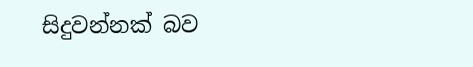සිදුවන්නක් බව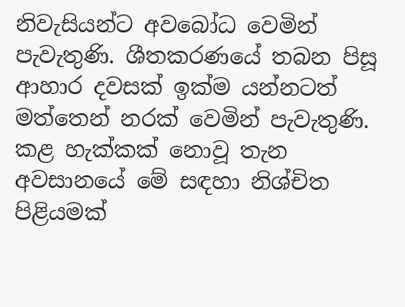නිවැසියන්ට අවබෝධ වෙමින් පැවැතුණි. ශීතකරණයේ තබන පිසූ ආහාර දවසක් ඉක්ම යන්නටත් මත්තෙන් නරක් වෙමින් පැවැතුණි. කළ හැක්කක් නොවූ තැන අවසානයේ මේ සඳහා නිශ්චිත පිළියමක්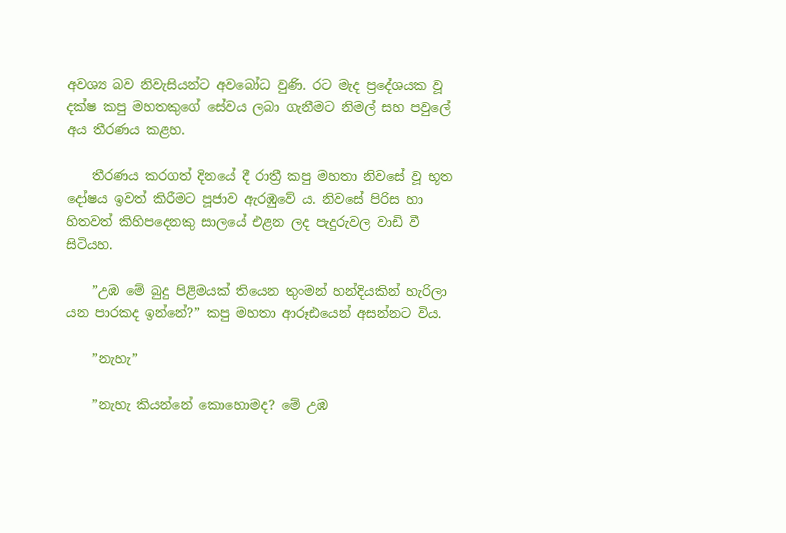අවශ්‍ය බව නිවැසියන්ට අවබෝධ වුණි. රට මැද ප්‍රදේශයක වූ දක්ෂ කපු මහතකුගේ සේවය ලබා ගැනීමට නිමල් සහ පවුලේ අය තීරණය කළහ.

    තීරණය කරගත් දිනයේ දී රාත්‍රී කපු මහතා නිවසේ වූ භූත දෝෂය ඉවත් කිරීමට පූජාව ඇරඹුවේ ය. නිවසේ පිරිස හා හිතවත් කිහිපදෙනකු සාලයේ එළන ලද පැදුරුවල වාඩි වී සිටියහ.

    ”උඹ මේ බුදු පිළිමයක් තියෙන තුංමන් හන්දියකින් හැරිලා යන පාරකද ඉන්නේ?” කපු මහතා ආරූඪයෙන් අසන්නට විය.

    ”නැහැ”

    ”නැහැ කියන්නේ කොහොමද? මේ උඹ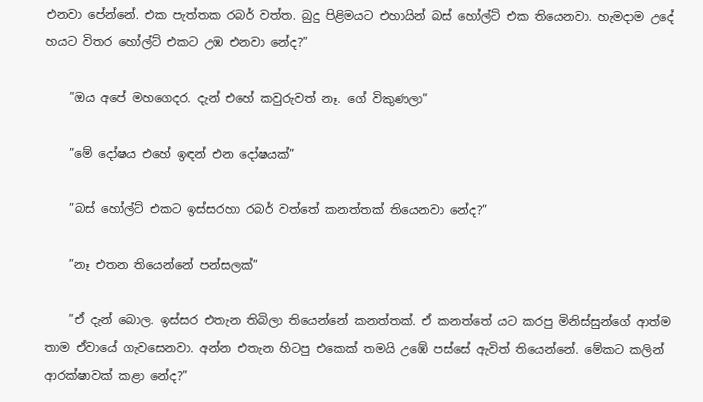එනවා පේන්නේ. එක පැත්තක රබර් වත්ත. බුදු පිළිමයට එහායින් බස් හෝල්ට් එක තියෙනවා. හැමදාම උදේ හයට විතර හෝල්ට් එකට උඹ එනවා නේද?”

    ”ඔය අපේ මහගෙදර. දැන් එහේ කවුරුවත් නෑ. ගේ විකුණලා”

    ”මේ දෝෂය එහේ ඉඳන් එන දෝෂයක්”

    ”බස් හෝල්ට් එකට ඉස්සරහා රබර් වත්තේ කනත්තක් තියෙනවා නේද?”

    ”නෑ එතන තියෙන්නේ පන්සලක්”

    ”ඒ දැන් බොල. ඉස්සර එතැන තිබිලා තියෙන්නේ කනත්තක්. ඒ කනත්තේ යට කරපු මිනිස්සුන්ගේ ආත්ම තාම ඒවායේ ගැවසෙනවා. අන්න එතැන හිටපු එකෙක් තමයි උඹේ පස්සේ ඇවිත් තියෙන්නේ. මේකට කලින් ආරක්ෂාවක් කළා නේද?”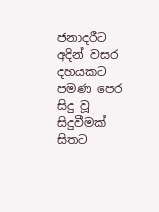ජනාදරීට අදින් වසර දහයකට පමණ පෙර සිදු වූ සිදුවීමක් සිතට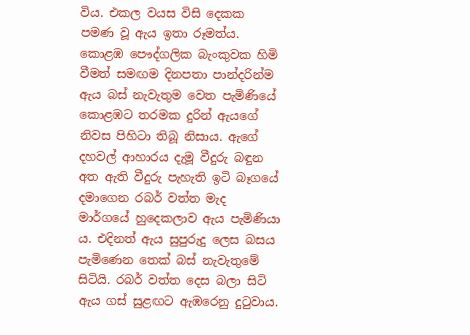විය. එකල වයස විසි දෙකක පමණ වූ ඇය ඉතා රූමත්ය. කොළඹ පෞද්ගලික බැංකුවක හිමි වීමත් සමඟම දිනපතා පාන්දරින්ම ඇය බස් නැවැතුම වෙත පැමිණියේ කොළඹට තරමක දුරින් ඇයගේ නිවස පිහිටා තිබූ නිසාය. ඇගේ දහවල් ආහාරය දැමූ වීදුරු බඳුන අත ඇති වීදුරු පැහැති ඉටි බෑගයේ දමාගෙන රබර් වත්ත මැද මාර්ගයේ හුදෙකලාව ඇය පැමිණියා ය. එදිනත් ඇය සුපුරුදු ලෙස බසය පැමිණෙන තෙක් බස් නැවැතුමේ සිටියි. රබර් වත්ත දෙස බලා සිටි ඇය ගස් සුළඟට ඇඹරෙනු දුටුවාය.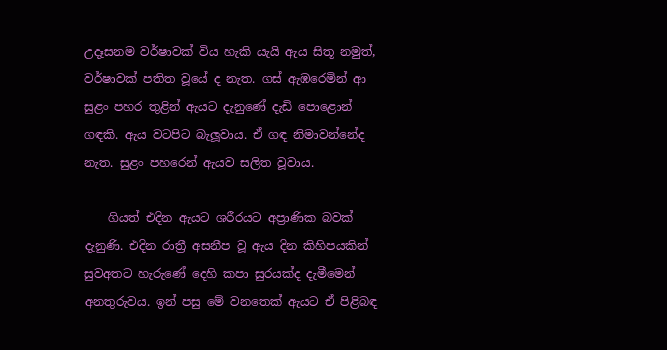උදෑසනම වර්ෂාවක් විය හැකි යැයි ඇය සිතූ නමුත්, වර්ෂාවක් පතිත වූයේ ද නැත. ගස් ඇඹරෙමින් ආ සුළං පහර තුළින් ඇයට දැනුණේ දැඩි පොළොන් ගඳකි. ඇය වටපිට බැලූවාය. ඒ ගඳ නිමාවන්නේද නැත. සුළං පහරෙන් ඇයව සලිත වූවාය.

    ගියත් එදින ඇයට ශරීරයට අප්‍රාණික බවක් දැනුණි. එදින රාත්‍රී අසනීප වූ ඇය දින කිහිපයකින් සුවඅතට හැරුණේ දෙහි කපා සුරයක්ද දැමීමෙන් අනතුරුවය. ඉන් පසු මේ වනතෙක් ඇයට ඒ පිළිබඳ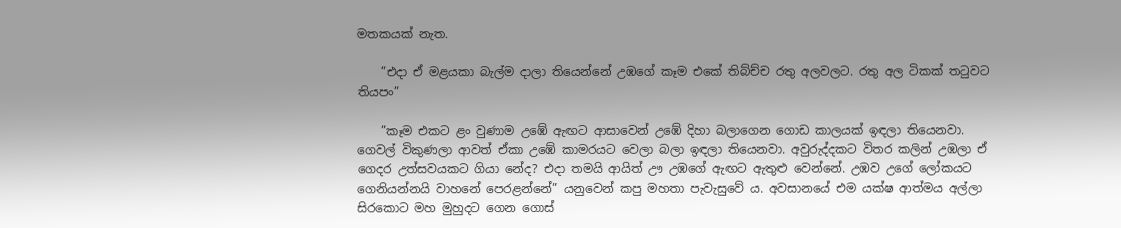මතකයක් නැත.

    ”එදා ඒ මළයකා බැල්ම දාලා තියෙන්නේ උඹගේ කෑම එකේ තිබ්ච්ච රතු අලවලට. රතු අල ටිකක් තටුවට තියපං”

    ”කෑම එකට ළං වුණාම උඹේ ඇඟට ආසාවෙන් උඹේ දිහා බලාගෙන ගොඩ කාලයක් ඉඳලා තියෙනවා. ගෙවල් විකුණලා ආවත් ඒකා උඹේ කාමරයට වෙලා බලා ඉඳලා තියෙනවා. අවුරුද්දකට විතර කලින් උඹලා ඒ ගෙදර උත්සවයකට ගියා නේද? එදා තමයි ආයිත් ඌ උඹගේ ඇඟට ඇතුළු වෙන්නේ. උඹව උගේ ලෝකයට ගෙනියන්නයි වාහනේ පෙරළන්නේ” යනුවෙන් කපු මහතා පැවැසුවේ ය. අවසානයේ එම යක්ෂ ආත්මය අල්ලා සිරකොට මහ මුහුදට ගෙන ගොස්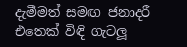දැමීමත් සමඟ ජනාදරී එතෙක් විඳි ගැටලූ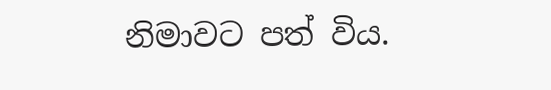නිමාවට පත් විය.